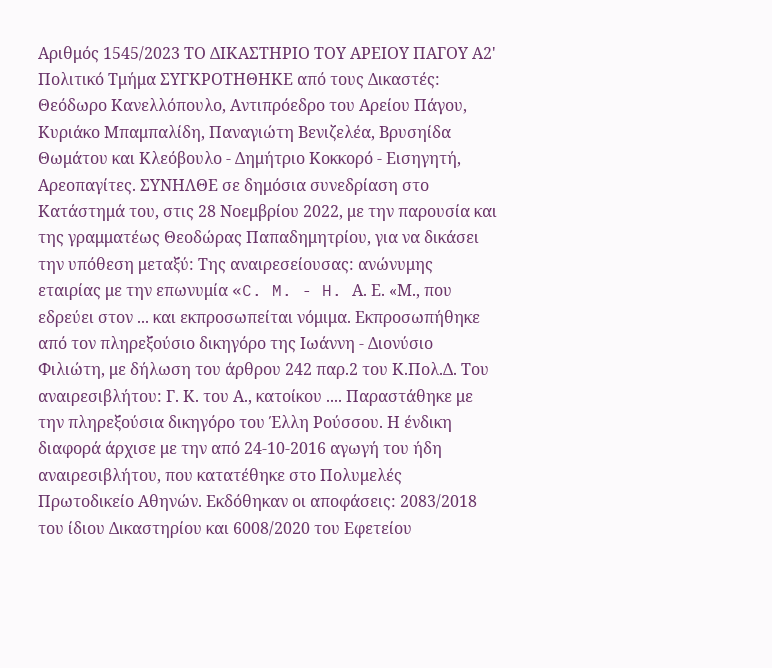Αριθμός 1545/2023 ΤΟ ΔΙΚΑΣΤΗΡΙΟ ΤΟΥ ΑΡΕΙΟΥ ΠΑΓΟΥ Α2' Πολιτικό Τμήμα ΣΥΓΚΡΟΤΗΘΗΚΕ από τους Δικαστές: Θεόδωρο Κανελλόπουλο, Αντιπρόεδρο του Αρείου Πάγου, Κυριάκο Μπαμπαλίδη, Παναγιώτη Βενιζελέα, Βρυσηίδα Θωμάτου και Κλεόβουλο - Δημήτριο Κοκκορό - Εισηγητή, Αρεοπαγίτες. ΣΥΝΗΛΘΕ σε δημόσια συνεδρίαση στο Κατάστημά του, στις 28 Νοεμβρίου 2022, με την παρουσία και της γραμματέως Θεοδώρας Παπαδημητρίου, για να δικάσει την υπόθεση μεταξύ: Της αναιρεσείουσας: ανώνυμης εταιρίας με την επωνυμία «C. M. - H. Α. Ε. «Μ., που εδρεύει στον ... και εκπροσωπείται νόμιμα. Εκπροσωπήθηκε από τον πληρεξούσιο δικηγόρο της Ιωάννη - Διονύσιο Φιλιώτη, με δήλωση του άρθρου 242 παρ.2 του Κ.Πολ.Δ. Του αναιρεσιβλήτου: Γ. Κ. του Α., κατοίκου .... Παραστάθηκε με την πληρεξούσια δικηγόρο του Έλλη Ρούσσου. Η ένδικη διαφορά άρχισε με την από 24-10-2016 αγωγή του ήδη αναιρεσιβλήτου, που κατατέθηκε στο Πολυμελές Πρωτοδικείο Αθηνών. Εκδόθηκαν οι αποφάσεις: 2083/2018 του ίδιου Δικαστηρίου και 6008/2020 του Εφετείου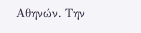Αθηνών. Την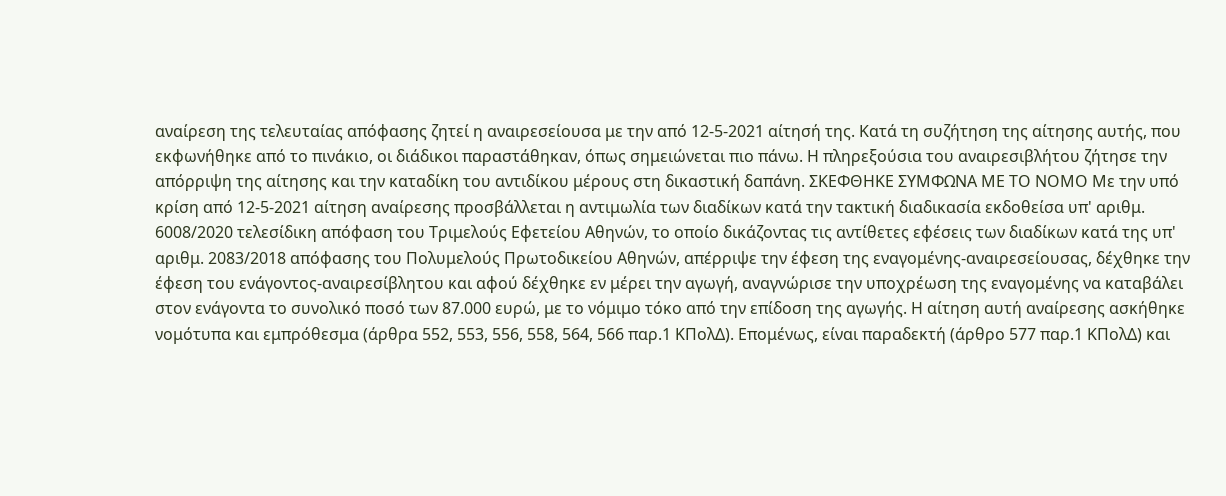αναίρεση της τελευταίας απόφασης ζητεί η αναιρεσείουσα με την από 12-5-2021 αίτησή της. Κατά τη συζήτηση της αίτησης αυτής, που εκφωνήθηκε από το πινάκιο, οι διάδικοι παραστάθηκαν, όπως σημειώνεται πιο πάνω. Η πληρεξούσια του αναιρεσιβλήτου ζήτησε την απόρριψη της αίτησης και την καταδίκη του αντιδίκου μέρους στη δικαστική δαπάνη. ΣΚΕΦΘΗΚΕ ΣΥΜΦΩΝΑ ΜΕ ΤΟ ΝΟΜΟ Με την υπό κρίση από 12-5-2021 αίτηση αναίρεσης προσβάλλεται η αντιμωλία των διαδίκων κατά την τακτική διαδικασία εκδοθείσα υπ' αριθμ. 6008/2020 τελεσίδικη απόφαση του Τριμελούς Εφετείου Αθηνών, το οποίο δικάζοντας τις αντίθετες εφέσεις των διαδίκων κατά της υπ' αριθμ. 2083/2018 απόφασης του Πολυμελούς Πρωτοδικείου Αθηνών, απέρριψε την έφεση της εναγομένης-αναιρεσείουσας, δέχθηκε την έφεση του ενάγοντος-αναιρεσίβλητου και αφού δέχθηκε εν μέρει την αγωγή, αναγνώρισε την υποχρέωση της εναγομένης να καταβάλει στον ενάγοντα το συνολικό ποσό των 87.000 ευρώ, με το νόμιμο τόκο από την επίδοση της αγωγής. Η αίτηση αυτή αναίρεσης ασκήθηκε νομότυπα και εμπρόθεσμα (άρθρα 552, 553, 556, 558, 564, 566 παρ.1 ΚΠολΔ). Επομένως, είναι παραδεκτή (άρθρο 577 παρ.1 ΚΠολΔ) και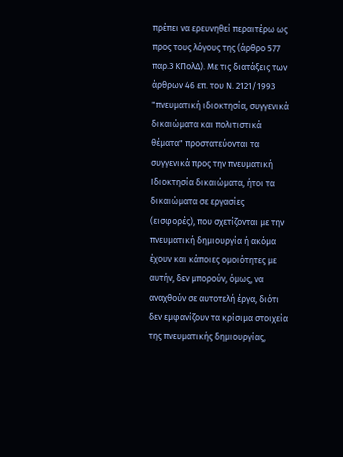πρέπει να ερευνηθεί περαιτέρω ως προς τους λόγους της (άρθρο 577 παρ.3 ΚΠολΔ). Με τις διατάξεις των άρθρων 46 επ. του Ν. 2121/1993 "πνευματική ιδιοκτησία, συγγενικά δικαιώματα και πολιτιστικά θέματα" προστατεύονται τα συγγενικά προς την πνευματική Ιδιοκτησία δικαιώματα, ήτοι τα δικαιώματα σε εργασίες (εισφορές), που σχετίζονται με την πνευματική δημιουργία ή ακόμα έχουν και κάποιες ομοιότητες με αυτήν, δεν μπορούν, όμως, να αναχθούν σε αυτοτελή έργα, διότι δεν εμφανίζουν τα κρίσιμα στοιχεία της πνευματικής δημιουργίας,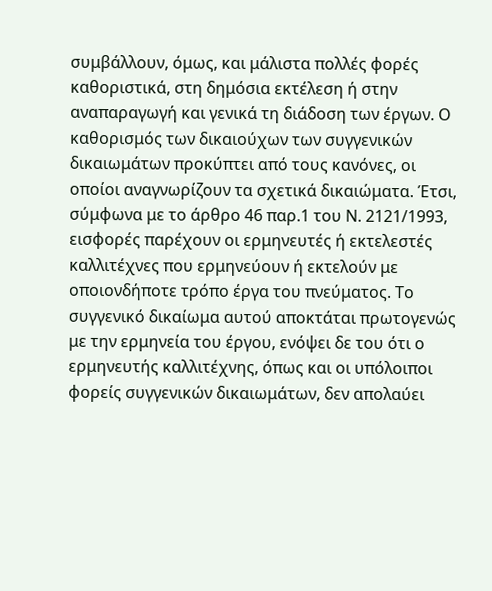συμβάλλουν, όμως, και μάλιστα πολλές φορές καθοριστικά, στη δημόσια εκτέλεση ή στην αναπαραγωγή και γενικά τη διάδοση των έργων. Ο καθορισμός των δικαιούχων των συγγενικών δικαιωμάτων προκύπτει από τους κανόνες, οι οποίοι αναγνωρίζουν τα σχετικά δικαιώματα. Έτσι, σύμφωνα με το άρθρο 46 παρ.1 του Ν. 2121/1993, εισφορές παρέχουν οι ερμηνευτές ή εκτελεστές καλλιτέχνες που ερμηνεύουν ή εκτελούν με οποιονδήποτε τρόπο έργα του πνεύματος. Το συγγενικό δικαίωμα αυτού αποκτάται πρωτογενώς με την ερμηνεία του έργου, ενόψει δε του ότι ο ερμηνευτής καλλιτέχνης, όπως και οι υπόλοιποι φορείς συγγενικών δικαιωμάτων, δεν απολαύει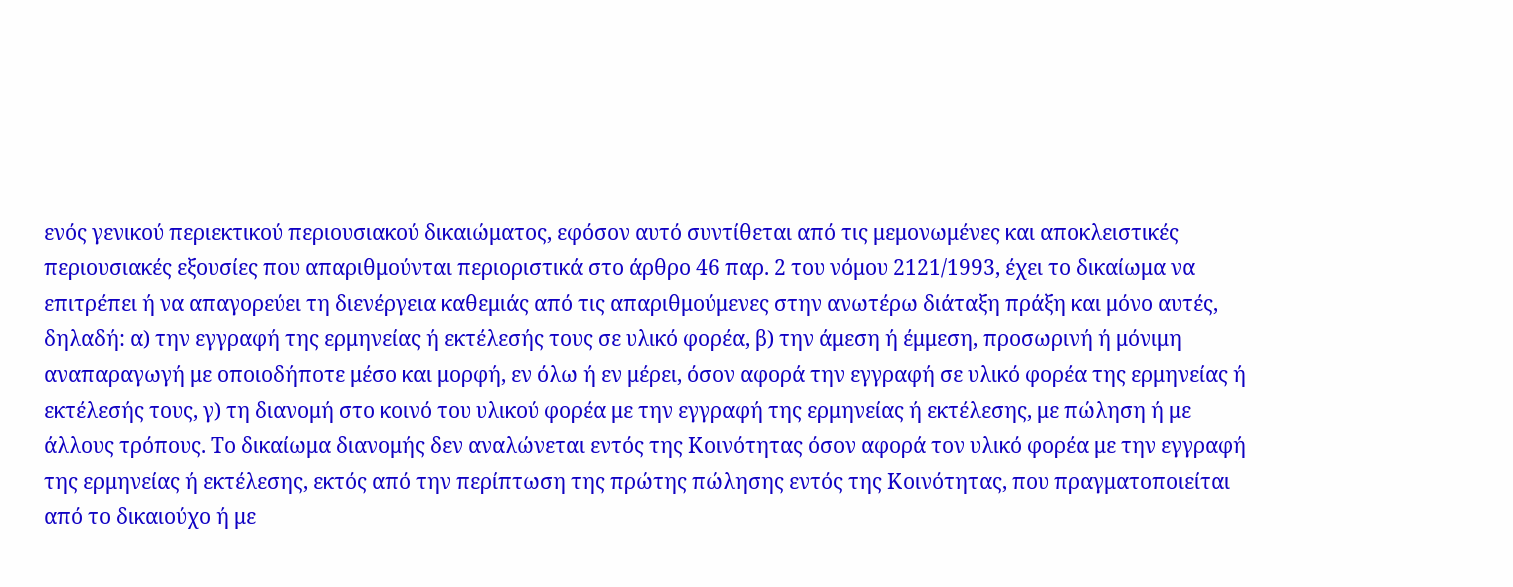ενός γενικού περιεκτικού περιουσιακού δικαιώματος, εφόσον αυτό συντίθεται από τις μεμονωμένες και αποκλειστικές περιουσιακές εξουσίες που απαριθμούνται περιοριστικά στο άρθρο 46 παρ. 2 του νόμου 2121/1993, έχει το δικαίωμα να επιτρέπει ή να απαγορεύει τη διενέργεια καθεμιάς από τις απαριθμούμενες στην ανωτέρω διάταξη πράξη και μόνο αυτές, δηλαδή: α) την εγγραφή της ερμηνείας ή εκτέλεσής τους σε υλικό φορέα, β) την άμεση ή έμμεση, προσωρινή ή μόνιμη αναπαραγωγή με οποιοδήποτε μέσο και μορφή, εν όλω ή εν μέρει, όσον αφορά την εγγραφή σε υλικό φορέα της ερμηνείας ή εκτέλεσής τους, γ) τη διανομή στο κοινό του υλικού φορέα με την εγγραφή της ερμηνείας ή εκτέλεσης, με πώληση ή με άλλους τρόπους. Το δικαίωμα διανομής δεν αναλώνεται εντός της Κοινότητας όσον αφορά τον υλικό φορέα με την εγγραφή της ερμηνείας ή εκτέλεσης, εκτός από την περίπτωση της πρώτης πώλησης εντός της Κοινότητας, που πραγματοποιείται από το δικαιούχο ή με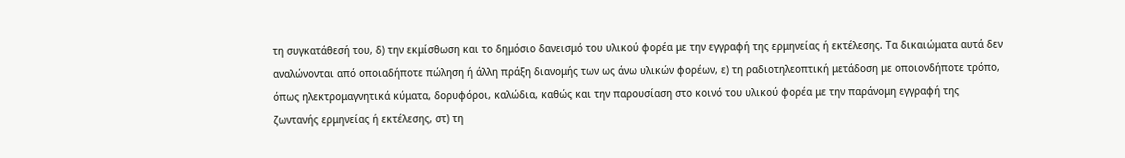τη συγκατάθεσή του, δ) την εκμίσθωση και το δημόσιο δανεισμό του υλικού φορέα με την εγγραφή της ερμηνείας ή εκτέλεσης. Τα δικαιώματα αυτά δεν αναλώνονται από οποιαδήποτε πώληση ή άλλη πράξη διανομής των ως άνω υλικών φορέων, ε) τη ραδιοτηλεοπτική μετάδοση με οποιονδήποτε τρόπο, όπως ηλεκτρομαγνητικά κύματα, δορυφόροι, καλώδια, καθώς και την παρουσίαση στο κοινό του υλικού φορέα με την παράνομη εγγραφή της ζωντανής ερμηνείας ή εκτέλεσης, στ) τη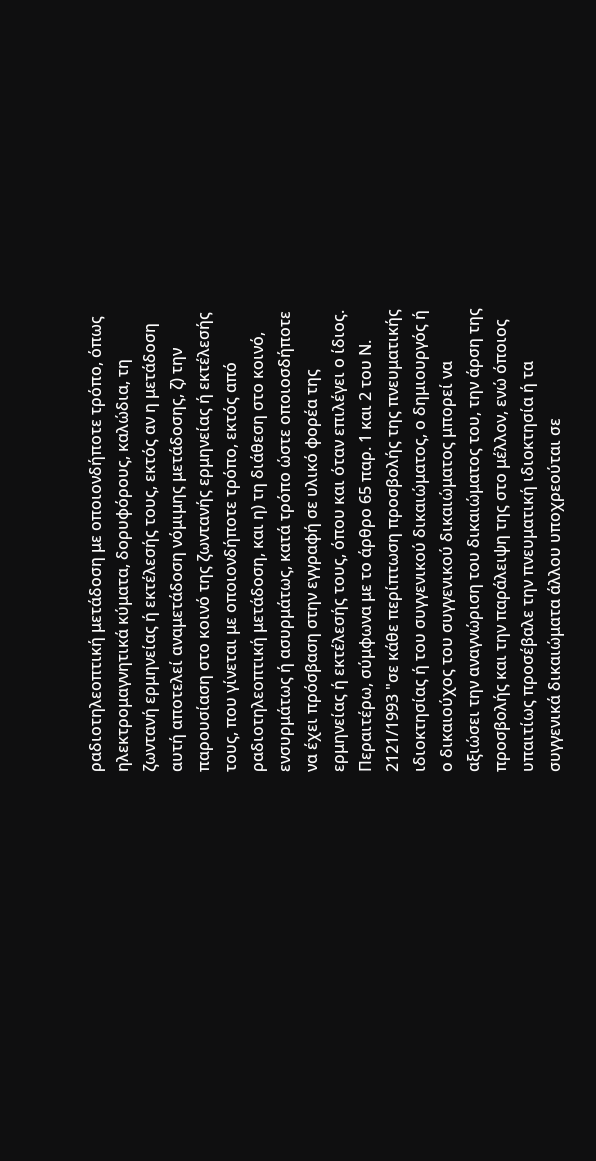ραδιοτηλεοπτική μετάδοση με οποιονδήποτε τρόπο, όπως ηλεκτρομαγνητικά κύματα, δορυφόρους, καλώδια, τη ζωντανή ερμηνείας ή εκτέλεσής τους, εκτός αν η μετάδοση αυτή αποτελεί αναμετάδοση νόμιμης μετάδοσης, ζ) την παρουσίαση στο κοινό της ζωντανής ερμηνείας ή εκτέλεσής τους, που γίνεται με οποιονδήποτε τρόπο, εκτός από ραδιοτηλεοπτική μετάδοση, και η) τη διάθεση στο κοινό, ενσυρμάτως ή ασυρμάτως, κατά τρόπο ώστε οποιοσδήποτε να έχει πρόσβαση στην εγγραφή σε υλικό φορέα της ερμηνείας ή εκτέλεσής τους, όπου και όταν επιλέγει ο ίδιος. Περαιτέρω, σύμφωνα με το άρθρο 65 παρ. 1 και 2 του Ν. 2121/1993 "σε κάθε περίπτωση προσβολής της πνευματικής ιδιοκτησίας ή του συγγενικού δικαιώματος, ο δημιουργός ή ο δικαιούχος του συγγενικού δικαιώματος μπορεί να αξιώσει την αναγνώριση του δικαιώματος του, την άρση της προσβολής και την παράλειψη της στο μέλλον, ενώ όποιος υπαιτίως προσέβαλε την πνευματική ιδιοκτησία ή τα συγγενικά δικαιώματα άλλου υποχρεούται σε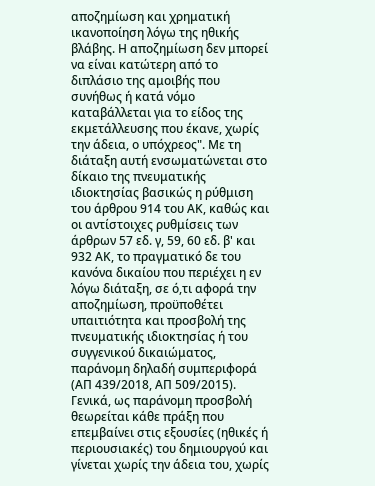αποζημίωση και χρηματική ικανοποίηση λόγω της ηθικής βλάβης. Η αποζημίωση δεν μπορεί να είναι κατώτερη από το διπλάσιο της αμοιβής που συνήθως ή κατά νόμο καταβάλλεται για το είδος της εκμετάλλευσης που έκανε, χωρίς την άδεια, ο υπόχρεος". Με τη διάταξη αυτή ενσωματώνεται στο δίκαιο της πνευματικής ιδιοκτησίας βασικώς η ρύθμιση του άρθρου 914 του ΑΚ, καθώς και οι αντίστοιχες ρυθμίσεις των άρθρων 57 εδ. γ, 59, 60 εδ. β' και 932 ΑΚ, το πραγματικό δε του κανόνα δικαίου που περιέχει η εν λόγω διάταξη, σε ό,τι αφορά την αποζημίωση, προϋποθέτει υπαιτιότητα και προσβολή της πνευματικής ιδιοκτησίας ή του συγγενικού δικαιώματος, παράνομη δηλαδή συμπεριφορά (ΑΠ 439/2018, ΑΠ 509/2015). Γενικά, ως παράνομη προσβολή θεωρείται κάθε πράξη που επεμβαίνει στις εξουσίες (ηθικές ή περιουσιακές) του δημιουργού και γίνεται χωρίς την άδεια του, χωρίς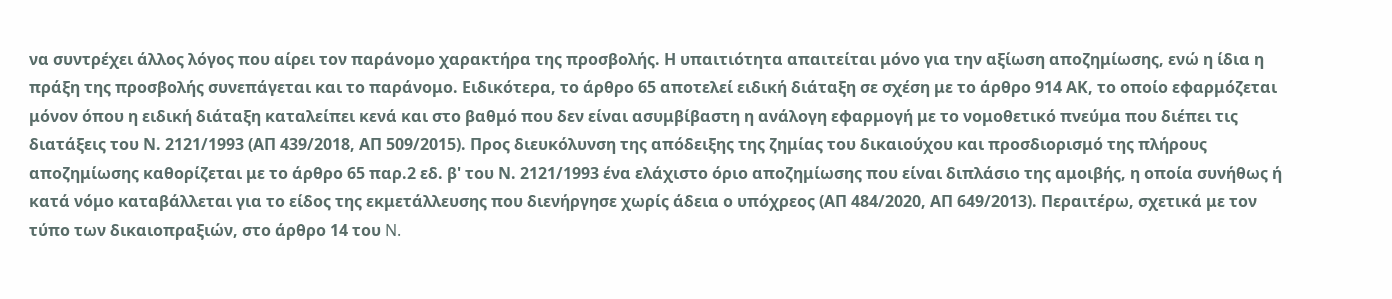να συντρέχει άλλος λόγος που αίρει τον παράνομο χαρακτήρα της προσβολής. Η υπαιτιότητα απαιτείται μόνο για την αξίωση αποζημίωσης, ενώ η ίδια η πράξη της προσβολής συνεπάγεται και το παράνομο. Ειδικότερα, το άρθρο 65 αποτελεί ειδική διάταξη σε σχέση με το άρθρο 914 ΑΚ, το οποίο εφαρμόζεται μόνον όπου η ειδική διάταξη καταλείπει κενά και στο βαθμό που δεν είναι ασυμβίβαστη η ανάλογη εφαρμογή με το νομοθετικό πνεύμα που διέπει τις διατάξεις του Ν. 2121/1993 (ΑΠ 439/2018, ΑΠ 509/2015). Προς διευκόλυνση της απόδειξης της ζημίας του δικαιούχου και προσδιορισμό της πλήρους αποζημίωσης καθορίζεται με το άρθρο 65 παρ.2 εδ. β' του Ν. 2121/1993 ένα ελάχιστο όριο αποζημίωσης που είναι διπλάσιο της αμοιβής, η οποία συνήθως ή κατά νόμο καταβάλλεται για το είδος της εκμετάλλευσης που διενήργησε χωρίς άδεια ο υπόχρεος (ΑΠ 484/2020, ΑΠ 649/2013). Περαιτέρω, σχετικά με τον τύπο των δικαιοπραξιών, στο άρθρο 14 του N.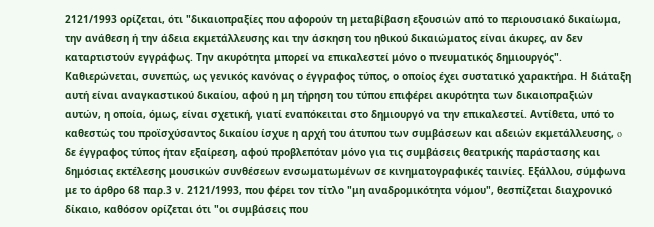2121/1993 ορίζεται, ότι "δικαιοπραξίες που αφορούν τη μεταβίβαση εξουσιών από το περιουσιακό δικαίωμα, την ανάθεση ή την άδεια εκμετάλλευσης και την άσκηση του ηθικού δικαιώματος είναι άκυρες, αν δεν καταρτιστούν εγγράφως. Την ακυρότητα μπορεί να επικαλεστεί μόνο ο πνευματικός δημιουργός". Καθιερώνεται, συνεπώς, ως γενικός κανόνας ο έγγραφος τύπος, ο οποίος έχει συστατικό χαρακτήρα. Η διάταξη αυτή είναι αναγκαστικού δικαίου, αφού η μη τήρηση του τύπου επιφέρει ακυρότητα των δικαιοπραξιών αυτών, η οποία, όμως, είναι σχετική, γιατί εναπόκειται στο δημιουργό να την επικαλεστεί. Αντίθετα, υπό το καθεστώς του προϊσχύσαντος δικαίου ίσχυε η αρχή του άτυπου των συμβάσεων και αδειών εκμετάλλευσης, o δε έγγραφος τύπος ήταν εξαίρεση, αφού προβλεπόταν μόνο για τις συμβάσεις θεατρικής παράστασης και δημόσιας εκτέλεσης μουσικών συνθέσεων ενσωματωμένων σε κινηματογραφικές ταινίες. Εξάλλου, σύμφωνα με το άρθρο 68 παρ.3 ν. 2121/1993, που φέρει τον τίτλο "μη αναδρομικότητα νόμου", θεσπίζεται διαχρονικό δίκαιο, καθόσον ορίζεται ότι "οι συμβάσεις που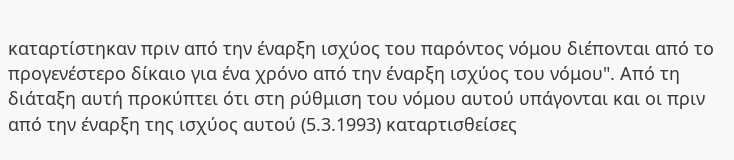καταρτίστηκαν πριν από την έναρξη ισχύος του παρόντος νόμου διέπονται από το προγενέστερο δίκαιο για ένα χρόνο από την έναρξη ισχύος του νόμου". Από τη διάταξη αυτή προκύπτει ότι στη ρύθμιση του νόμου αυτού υπάγονται και οι πριν από την έναρξη της ισχύος αυτού (5.3.1993) καταρτισθείσες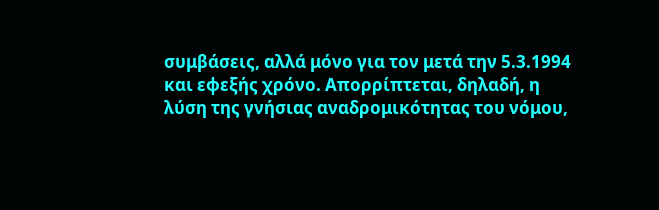συμβάσεις, αλλά μόνο για τον μετά την 5.3.1994 και εφεξής χρόνο. Απορρίπτεται, δηλαδή, η λύση της γνήσιας αναδρομικότητας του νόμου,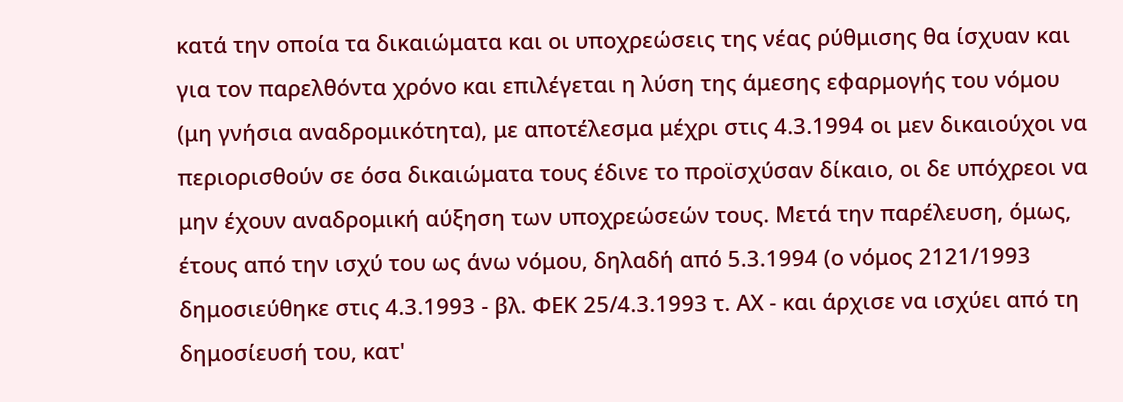κατά την οποία τα δικαιώματα και οι υποχρεώσεις της νέας ρύθμισης θα ίσχυαν και για τον παρελθόντα χρόνο και επιλέγεται η λύση της άμεσης εφαρμογής του νόμου (μη γνήσια αναδρομικότητα), με αποτέλεσμα μέχρι στις 4.3.1994 οι μεν δικαιούχοι να περιορισθούν σε όσα δικαιώματα τους έδινε το προϊσχύσαν δίκαιο, οι δε υπόχρεοι να μην έχουν αναδρομική αύξηση των υποχρεώσεών τους. Μετά την παρέλευση, όμως, έτους από την ισχύ του ως άνω νόμου, δηλαδή από 5.3.1994 (ο νόμος 2121/1993 δημοσιεύθηκε στις 4.3.1993 - βλ. ΦΕΚ 25/4.3.1993 τ. ΑΧ - και άρχισε να ισχύει από τη δημοσίευσή του, κατ'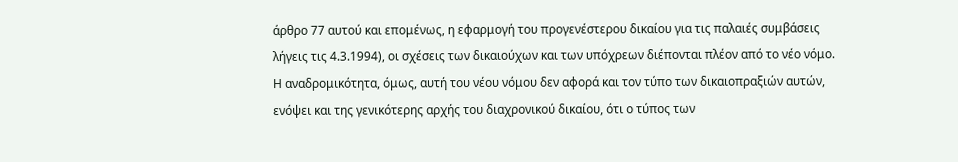άρθρο 77 αυτού και επομένως, η εφαρμογή του προγενέστερου δικαίου για τις παλαιές συμβάσεις λήγεις τις 4.3.1994), οι σχέσεις των δικαιούχων και των υπόχρεων διέπονται πλέον από το νέο νόμο. Η αναδρομικότητα, όμως, αυτή του νέου νόμου δεν αφορά και τον τύπο των δικαιοπραξιών αυτών, ενόψει και της γενικότερης αρχής του διαχρονικού δικαίου, ότι ο τύπος των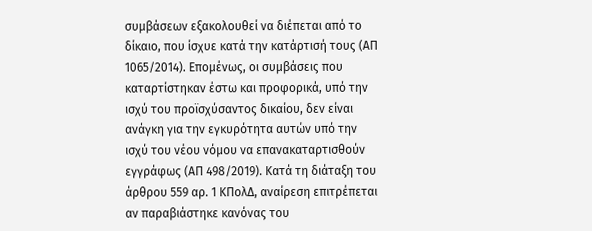συμβάσεων εξακολουθεί να διέπεται από το δίκαιο, που ίσχυε κατά την κατάρτισή τους (ΑΠ 1065/2014). Επομένως, οι συμβάσεις που καταρτίστηκαν έστω και προφορικά, υπό την ισχύ του προϊσχύσαντος δικαίου, δεν είναι ανάγκη για την εγκυρότητα αυτών υπό την ισχύ του νέου νόμου να επανακαταρτισθούν εγγράφως (ΑΠ 498/2019). Κατά τη διάταξη του άρθρου 559 αρ. 1 ΚΠολΔ, αναίρεση επιτρέπεται αν παραβιάστηκε κανόνας του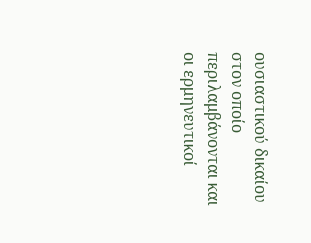ουσιαστικού δικαίου στον οποίο περιλαμβάνονται και οι ερμηνευτικοί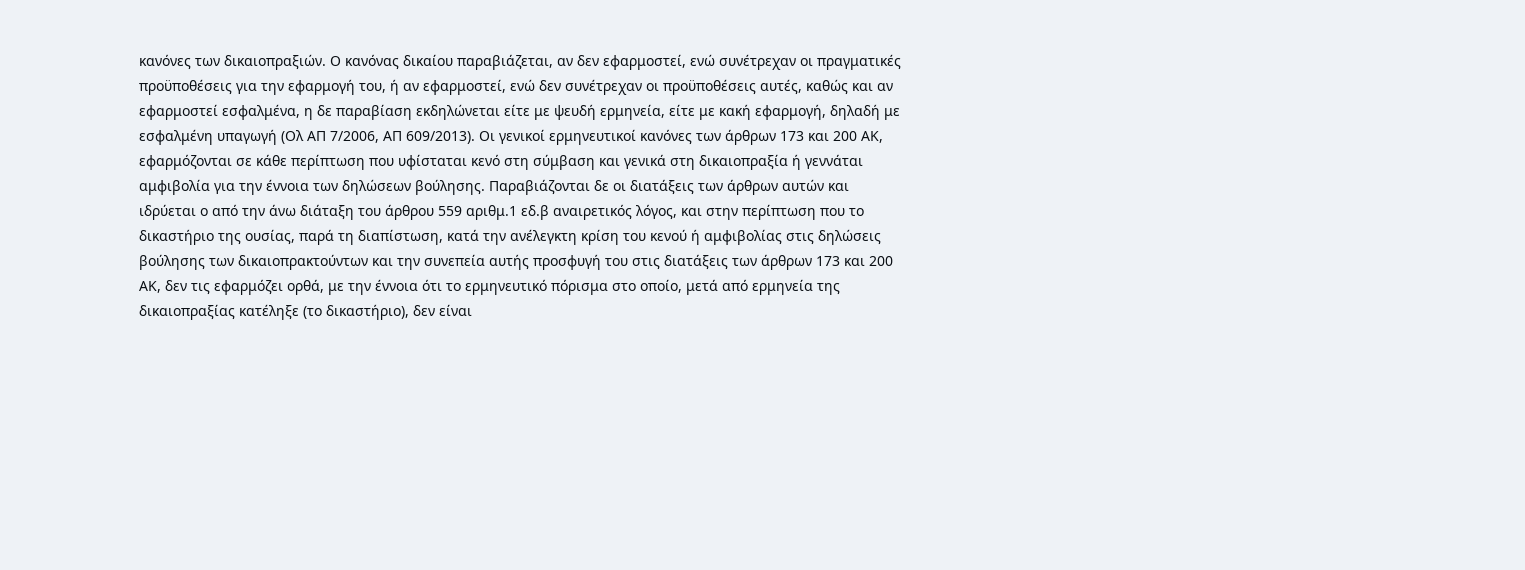κανόνες των δικαιοπραξιών. Ο κανόνας δικαίου παραβιάζεται, αν δεν εφαρμοστεί, ενώ συνέτρεχαν οι πραγματικές προϋποθέσεις για την εφαρμογή του, ή αν εφαρμοστεί, ενώ δεν συνέτρεχαν οι προϋποθέσεις αυτές, καθώς και αν εφαρμοστεί εσφαλμένα, η δε παραβίαση εκδηλώνεται είτε με ψευδή ερμηνεία, είτε με κακή εφαρμογή, δηλαδή με εσφαλμένη υπαγωγή (Ολ ΑΠ 7/2006, ΑΠ 609/2013). Οι γενικοί ερμηνευτικοί κανόνες των άρθρων 173 και 200 ΑΚ, εφαρμόζονται σε κάθε περίπτωση που υφίσταται κενό στη σύμβαση και γενικά στη δικαιοπραξία ή γεννάται αμφιβολία για την έννοια των δηλώσεων βούλησης. Παραβιάζονται δε οι διατάξεις των άρθρων αυτών και ιδρύεται ο από την άνω διάταξη του άρθρου 559 αριθμ.1 εδ.β αναιρετικός λόγος, και στην περίπτωση που το δικαστήριο της ουσίας, παρά τη διαπίστωση, κατά την ανέλεγκτη κρίση του κενού ή αμφιβολίας στις δηλώσεις βούλησης των δικαιοπρακτούντων και την συνεπεία αυτής προσφυγή του στις διατάξεις των άρθρων 173 και 200 ΑΚ, δεν τις εφαρμόζει ορθά, με την έννοια ότι το ερμηνευτικό πόρισμα στο οποίο, μετά από ερμηνεία της δικαιοπραξίας κατέληξε (το δικαστήριο), δεν είναι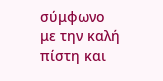σύμφωνο με την καλή πίστη και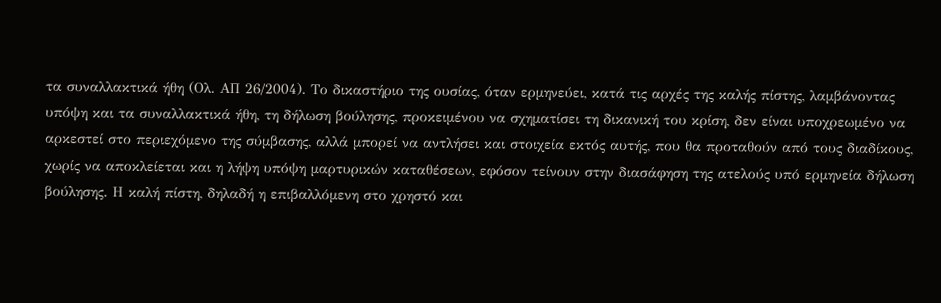τα συναλλακτικά ήθη (Ολ. ΑΠ 26/2004). Το δικαστήριο της ουσίας, όταν ερμηνεύει, κατά τις αρχές της καλής πίστης, λαμβάνοντας υπόψη και τα συναλλακτικά ήθη, τη δήλωση βούλησης, προκειμένου να σχηματίσει τη δικανική του κρίση, δεν είναι υποχρεωμένο να αρκεστεί στο περιεχόμενο της σύμβασης, αλλά μπορεί να αντλήσει και στοιχεία εκτός αυτής, που θα προταθούν από τους διαδίκους, χωρίς να αποκλείεται και η λήψη υπόψη μαρτυρικών καταθέσεων, εφόσον τείνουν στην διασάφηση της ατελούς υπό ερμηνεία δήλωση βούλησης. Η καλή πίστη, δηλαδή η επιβαλλόμενη στο χρηστό και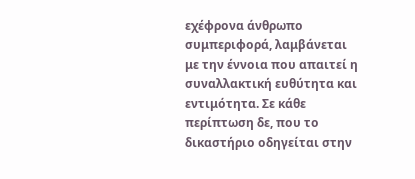εχέφρονα άνθρωπο συμπεριφορά, λαμβάνεται με την έννοια που απαιτεί η συναλλακτική ευθύτητα και εντιμότητα. Σε κάθε περίπτωση δε, που το δικαστήριο οδηγείται στην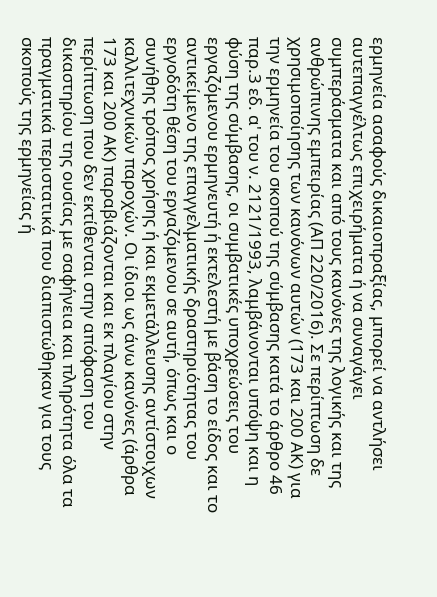ερμηνεία ασαφούς δικαιοπραξίας, μπορεί να αντλήσει αυτεπαγγέλτως επιχειρήματα ή να συναγάγει συμπεράσματα και από τους κανόνες της λογικής και της ανθρώπινης εμπειρίας (ΑΠ 220/2016). Σε περίπτωση δε χρησιμοποίησης των κανόνων αυτών (173 και 200 ΑΚ) για την ερμηνεία του σκοπού της σύμβασης κατά το άρθρο 46 παρ.3 εδ. α' του ν. 2121/1993, λαμβάνονται υπόψη και η φύση της σύμβασης, οι συμβατικές υποχρεώσεις του εργαζόμενου ερμηνευτή ή εκτελεστή με βάση το είδος και το αντικείμενο της επαγγελματικής δραστηριότητας του εργοδότη θέση του εργαζόμενου σε αυτή, όπως και ο συνήθης τρόπος χρήσης ή και εκμετάλλευσης αντίστοιχων καλλιτεχνικών παροχών. Οι ίδιοι ως άνω κανόνες (άρθρα 173 και 200 ΑΚ) παραβιάζονται και εκ πλαγίου στην περίπτωση που δεν εκτίθενται στην απόφαση του δικαστηρίου της ουσίας με σαφήνεια και πληρότητα όλα τα πραγματικά περιστατικά που διαπιστώθηκαν για τους σκοπούς της ερμηνείας ή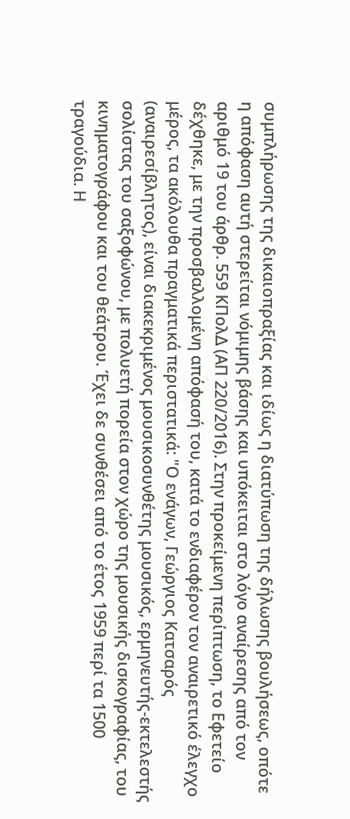συμπλήρωσης της δικαιοπραξίας και ιδίως η διατύπωση της δήλωσης βουλήσεως, οπότε η απόφαση αυτή στερείται νόμιμης βάσης και υπόκειται στο λόγο αναίρεσης από τον αριθμό 19 του άρθρ. 559 ΚΠολΔ (ΑΠ 220/2016). Στην προκείμενη περίπτωση, το Εφετείο δέχθηκε, με την προσβαλλομένη απόφασή του, κατά το ενδιαφέρον τον αναιρετικό έλεγχο μέρος, τα ακόλουθα πραγματικά περιστατικά: "Ο ενάγων, Γεώργιος Κατσαρός (αναιρεσίβλητος), είναι διακεκριμένος μουσικοσυνθέτης μουσικός, ερμηνευτής-εκτελεστής σολίστας του σαξοφώνου, με πολυετή πορεία στον χώρο της μουσικής δισκογραφίας, του κινηματογράφου και του θεάτρου. Έχει δε συνθέσει από το έτος 1959 περί τα 1500 τραγούδια. Η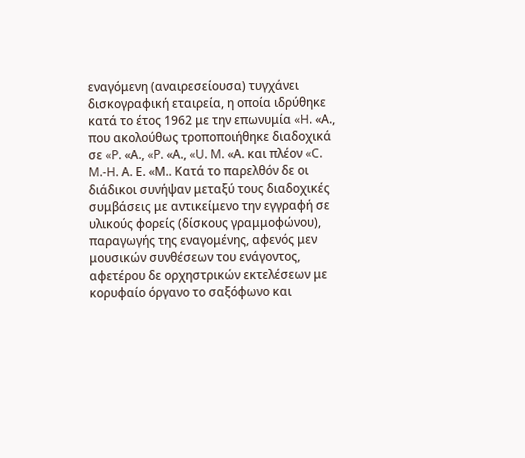εναγόμενη (αναιρεσείουσα) τυγχάνει δισκογραφική εταιρεία, η οποία ιδρύθηκε κατά το έτος 1962 με την επωνυμία «H. «Α., που ακολούθως τροποποιήθηκε διαδοχικά σε «P. «Α., «P. «Α., «U. M. «Α. και πλέον «C. M.-H. Α. Ε. «Μ.. Κατά το παρελθόν δε οι διάδικοι συνήψαν μεταξύ τους διαδοχικές συμβάσεις με αντικείμενο την εγγραφή σε υλικούς φορείς (δίσκους γραμμοφώνου), παραγωγής της εναγομένης, αφενός μεν μουσικών συνθέσεων του ενάγοντος, αφετέρου δε ορχηστρικών εκτελέσεων με κορυφαίο όργανο το σαξόφωνο και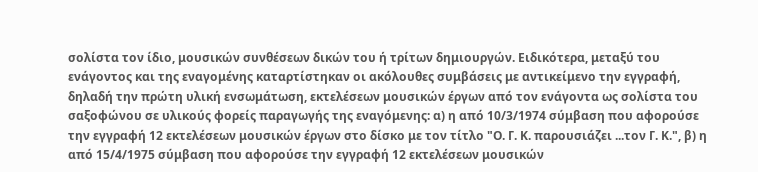σολίστα τον ίδιο, μουσικών συνθέσεων δικών του ή τρίτων δημιουργών. Ειδικότερα, μεταξύ του ενάγοντος και της εναγομένης καταρτίστηκαν οι ακόλουθες συμβάσεις με αντικείμενο την εγγραφή, δηλαδή την πρώτη υλική ενσωμάτωση, εκτελέσεων μουσικών έργων από τον ενάγοντα ως σολίστα του σαξοφώνου σε υλικούς φορείς παραγωγής της εναγόμενης: α) η από 10/3/1974 σύμβαση που αφορούσε την εγγραφή 12 εκτελέσεων μουσικών έργων στο δίσκο με τον τίτλο "Ο. Γ. Κ. παρουσιάζει ...τον Γ. Κ.", β) η από 15/4/1975 σύμβαση που αφορούσε την εγγραφή 12 εκτελέσεων μουσικών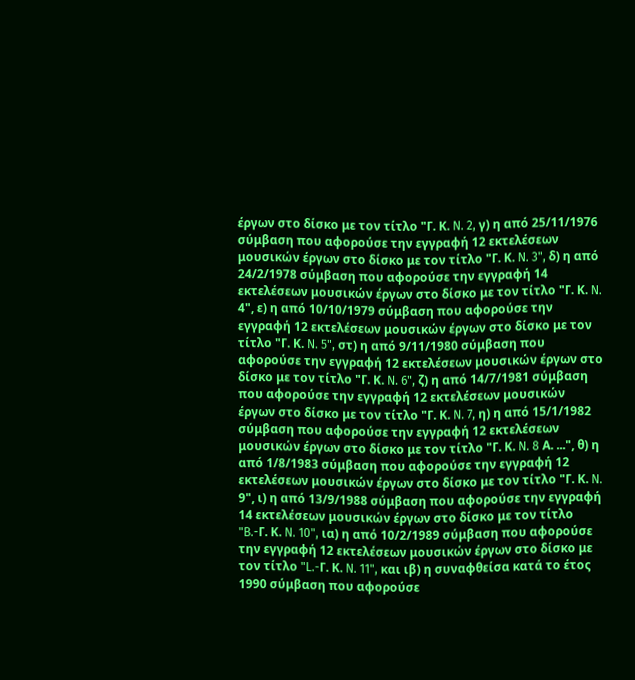έργων στο δίσκο με τον τίτλο "Γ. Κ. N. 2, γ) η από 25/11/1976 σύμβαση που αφορούσε την εγγραφή 12 εκτελέσεων μουσικών έργων στο δίσκο με τον τίτλο "Γ. Κ. N. 3", δ) η από 24/2/1978 σύμβαση που αφορούσε την εγγραφή 14 εκτελέσεων μουσικών έργων στο δίσκο με τον τίτλο "Γ. Κ. N. 4", ε) η από 10/10/1979 σύμβαση που αφορούσε την εγγραφή 12 εκτελέσεων μουσικών έργων στο δίσκο με τον τίτλο "Γ. Κ. N. 5", στ) η από 9/11/1980 σύμβαση που αφορούσε την εγγραφή 12 εκτελέσεων μουσικών έργων στο δίσκο με τον τίτλο "Γ. Κ. N. 6", ζ) η από 14/7/1981 σύμβαση που αφορούσε την εγγραφή 12 εκτελέσεων μουσικών έργων στο δίσκο με τον τίτλο "Γ. Κ. N. 7, η) η από 15/1/1982 σύμβαση που αφορούσε την εγγραφή 12 εκτελέσεων μουσικών έργων στο δίσκο με τον τίτλο "Γ. Κ. N. 8 Α. ...", θ) η από 1/8/1983 σύμβαση που αφορούσε την εγγραφή 12 εκτελέσεων μουσικών έργων στο δίσκο με τον τίτλο "Γ. Κ. N. 9", ι) η από 13/9/1988 σύμβαση που αφορούσε την εγγραφή 14 εκτελέσεων μουσικών έργων στο δίσκο με τον τίτλο "B.-Γ. Κ. N. 10", ια) η από 10/2/1989 σύμβαση που αφορούσε την εγγραφή 12 εκτελέσεων μουσικών έργων στο δίσκο με τον τίτλο "L.-Γ. Κ. N. 11", και ιβ) η συναφθείσα κατά το έτος 1990 σύμβαση που αφορούσε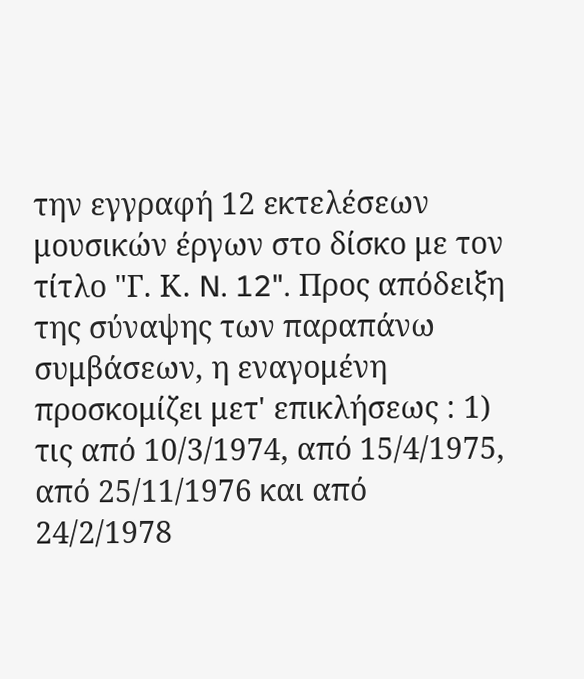την εγγραφή 12 εκτελέσεων μουσικών έργων στο δίσκο με τον τίτλο "Γ. Κ. N. 12". Προς απόδειξη της σύναψης των παραπάνω συμβάσεων, η εναγομένη προσκομίζει μετ' επικλήσεως : 1) τις από 10/3/1974, από 15/4/1975, από 25/11/1976 και από 24/2/1978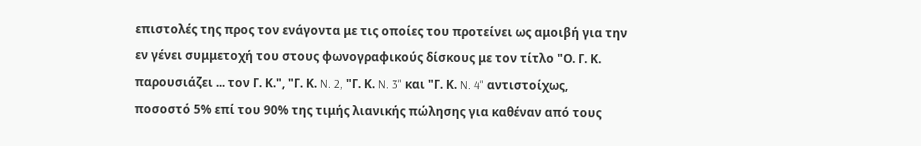επιστολές της προς τον ενάγοντα με τις οποίες του προτείνει ως αμοιβή για την εν γένει συμμετοχή του στους φωνογραφικούς δίσκους με τον τίτλο "Ο. Γ. Κ. παρουσιάζει ... τον Γ. Κ.", "Γ. Κ. N. 2, "Γ. Κ. N. 3" και "Γ. Κ. N. 4" αντιστοίχως, ποσοστό 5% επί του 90% της τιμής λιανικής πώλησης για καθέναν από τους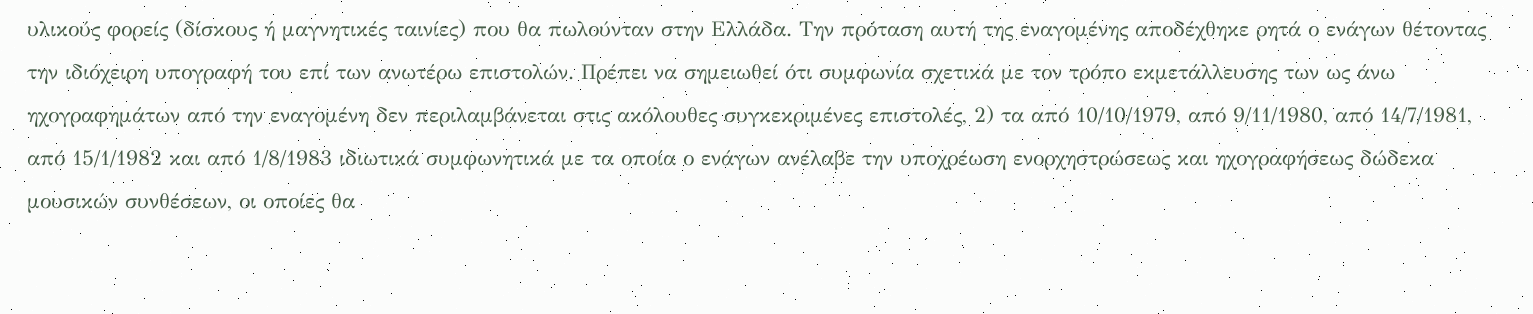υλικούς φορείς (δίσκους ή μαγνητικές ταινίες) που θα πωλούνταν στην Ελλάδα. Την πρόταση αυτή της εναγομένης αποδέχθηκε ρητά ο ενάγων θέτοντας την ιδιόχειρη υπογραφή του επί των ανωτέρω επιστολών. Πρέπει να σημειωθεί ότι συμφωνία σχετικά με τον τρόπο εκμετάλλευσης των ως άνω ηχογραφημάτων από την εναγομένη δεν περιλαμβάνεται στις ακόλουθες συγκεκριμένες επιστολές, 2) τα από 10/10/1979, από 9/11/1980, από 14/7/1981, από 15/1/1982 και από 1/8/1983 ιδιωτικά συμφωνητικά με τα οποία ο ενάγων ανέλαβε την υποχρέωση ενορχηστρώσεως και ηχογραφήσεως δώδεκα μουσικών συνθέσεων, οι οποίες θα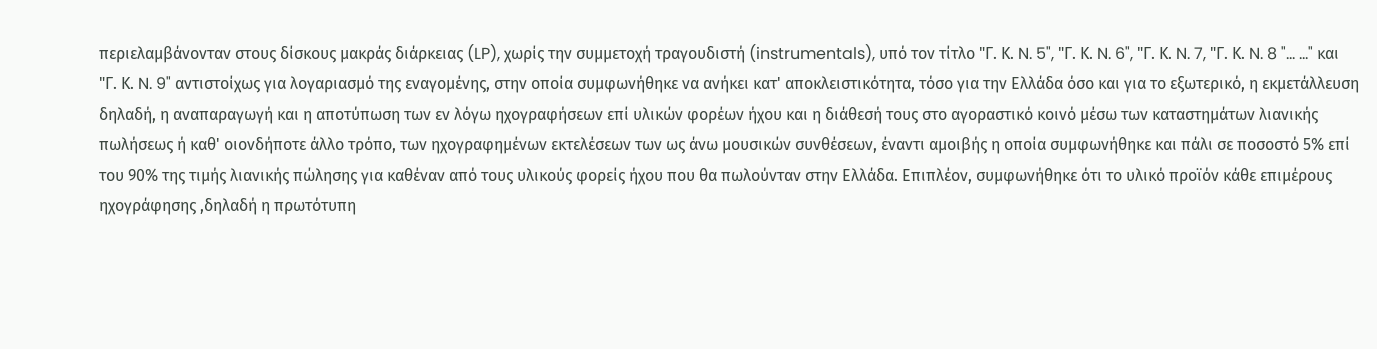περιελαμβάνονταν στους δίσκους μακράς διάρκειας (LP), χωρίς την συμμετοχή τραγουδιστή (instrumentals), υπό τον τίτλο "Γ. Κ. N. 5", "Γ. Κ. N. 6", "Γ. Κ. N. 7, "Γ. Κ. N. 8 "... ..." και "Γ. Κ. N. 9" αντιστοίχως για λογαριασμό της εναγομένης, στην οποία συμφωνήθηκε να ανήκει κατ' αποκλειστικότητα, τόσο για την Ελλάδα όσο και για το εξωτερικό, η εκμετάλλευση δηλαδή, η αναπαραγωγή και η αποτύπωση των εν λόγω ηχογραφήσεων επί υλικών φορέων ήχου και η διάθεσή τους στο αγοραστικό κοινό μέσω των καταστημάτων λιανικής πωλήσεως ή καθ' οιονδήποτε άλλο τρόπο, των ηχογραφημένων εκτελέσεων των ως άνω μουσικών συνθέσεων, έναντι αμοιβής η οποία συμφωνήθηκε και πάλι σε ποσοστό 5% επί του 90% της τιμής λιανικής πώλησης για καθέναν από τους υλικούς φορείς ήχου που θα πωλούνταν στην Ελλάδα. Επιπλέον, συμφωνήθηκε ότι το υλικό προϊόν κάθε επιμέρους ηχογράφησης ,δηλαδή η πρωτότυπη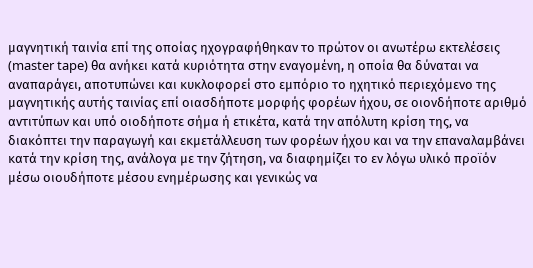μαγνητική ταινία επί της οποίας ηχογραφήθηκαν το πρώτον οι ανωτέρω εκτελέσεις (master tape) θα ανήκει κατά κυριότητα στην εναγομένη, η οποία θα δύναται να αναπαράγει, αποτυπώνει και κυκλοφορεί στο εμπόριο το ηχητικό περιεχόμενο της μαγνητικής αυτής ταινίας επί οιασδήποτε μορφής φορέων ήχου, σε οιονδήποτε αριθμό αντιτύπων και υπό οιοδήποτε σήμα ή ετικέτα, κατά την απόλυτη κρίση της, να διακόπτει την παραγωγή και εκμετάλλευση των φορέων ήχου και να την επαναλαμβάνει κατά την κρίση της, ανάλογα με την ζήτηση, να διαφημίζει το εν λόγω υλικό προϊόν μέσω οιουδήποτε μέσου ενημέρωσης και γενικώς να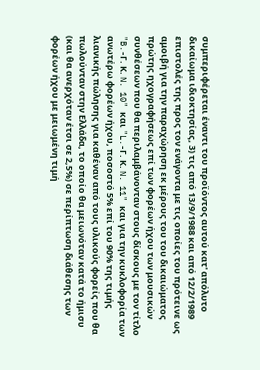συμπεριφέρεται έναντι του προϊόντος αυτού κατ' απόλυτο δικαίωμα ιδιοκτησίας, 3) τις από 13/9/1988 και από 12/2/1989 επιστολές της προς τον ενάγοντα με τις οποίες του πρότεινε ως αμοιβή για την παραχώρηση εκ μέρους του του δικαιώματος πρώτης ηχογραφήσεως επί των φορέων ήχου των μουσικών συνθέσεων που θα περιλαμβάνονταν στους δίσκους με τον τίτλο "B.-Γ. Κ. N. 10" και "L.-Γ. Κ. N. 11" και για την κυκλοφορία των ανωτέρω φορέων ήχου, ποσοστό 5% επί του 90% της τιμής λιανικής πώλησης για καθέναν από τους υλικούς φορείς που θα πωλούνταν στην Ελλάδα, το οποίο θα μειωνόταν κατά το ήμισυ (και θα ανερχόταν έτσι σε 2,5%) σε περίπτωση διάθεσης των φορέων ήχου με μειωμένη τιμή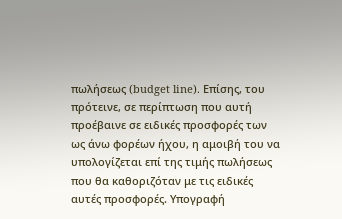πωλήσεως (budget line). Επίσης, του πρότεινε, σε περίπτωση που αυτή προέβαινε σε ειδικές προσφορές των ως άνω φορέων ήχου, η αμοιβή του να υπολογίζεται επί της τιμής πωλήσεως που θα καθοριζόταν με τις ειδικές αυτές προσφορές. Υπογραφή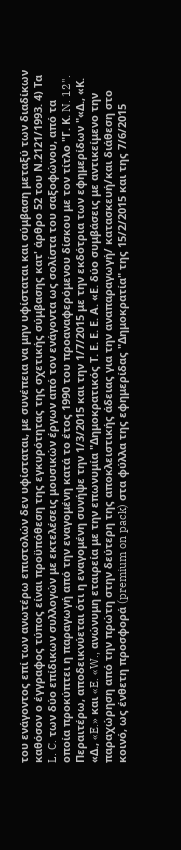του ενάγοντος επί των ανωτέρω επιστολών δεν υφίσταται, με συνέπεια να μην υφίσταται και σύμβαση μεταξύ των διαδίκων καθόσον ο έγγραφος τύπος είναι προϋπόθεση της εγκυρότητας της σχετικής σύμβασης κατ' άρθρο 52 του Ν.2121/1993. 4) Τα L. C. των δύο επίδικων συλλογών με εκτελέσεις μουσικών έργων από τον ενάγοντα ως σολίστα του σαξοφώνου, από τα οποία προκύπτει η παραγωγή από την εναγομένη κατά το έτος 1990 του προαναφερόμενου δίσκου με τον τίτλο "Γ. Κ. N. 12". Περαιτέρω, αποδεικνύεται ότι η εναγομένη συνήψε την 1/3/2015 και την 1/7/2015 με την εκδότρια των εφημερίδων "«Δ., «Κ. «Δ., «E.» και «E. «W., ανώνυμη εταιρεία με την επωνυμία "Δημοκρατικός Τ. Ε. Ε. Ε. Α. «Ε. δύο συμβάσεις με αντικείμενο την παραχώρηση από την πρώτη στην δεύτερη της αποκλειστικής άδειας για την αναπαραγωγή/ κατασκευή/και διάθεση στο κοινό, ως ένθετη προσφορά (premium on pack) στα φύλλα της εφημερίδας "Δημοκρατία" της 15/2/2015 και της 7/6/2015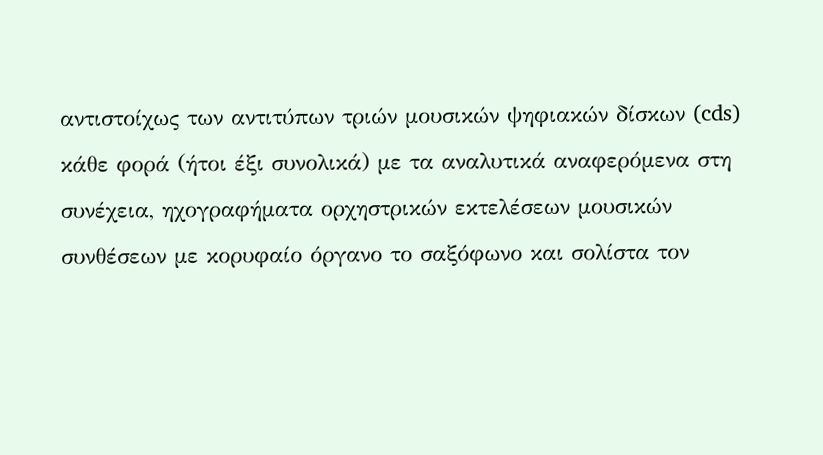αντιστοίχως των αντιτύπων τριών μουσικών ψηφιακών δίσκων (cds) κάθε φορά (ήτοι έξι συνολικά) με τα αναλυτικά αναφερόμενα στη συνέχεια, ηχογραφήματα ορχηστρικών εκτελέσεων μουσικών συνθέσεων με κορυφαίο όργανο το σαξόφωνο και σολίστα τον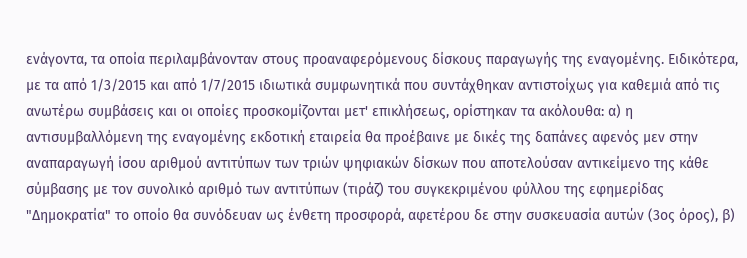ενάγοντα, τα οποία περιλαμβάνονταν στους προαναφερόμενους δίσκους παραγωγής της εναγομένης. Ειδικότερα, με τα από 1/3/2015 και από 1/7/2015 ιδιωτικά συμφωνητικά που συντάχθηκαν αντιστοίχως για καθεμιά από τις ανωτέρω συμβάσεις και οι οποίες προσκομίζονται μετ' επικλήσεως, ορίστηκαν τα ακόλουθα: α) η αντισυμβαλλόμενη της εναγομένης εκδοτική εταιρεία θα προέβαινε με δικές της δαπάνες αφενός μεν στην αναπαραγωγή ίσου αριθμού αντιτύπων των τριών ψηφιακών δίσκων που αποτελούσαν αντικείμενο της κάθε σύμβασης με τον συνολικό αριθμό των αντιτύπων (τιράζ) του συγκεκριμένου φύλλου της εφημερίδας "Δημοκρατία" το οποίο θα συνόδευαν ως ένθετη προσφορά, αφετέρου δε στην συσκευασία αυτών (3ος όρος), β)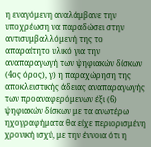η εναγόμενη αναλάμβανε την υποχρέωση να παραδώσει στην αντισυμβαλλόμενή της το απαραίτητο υλικό για την αναπαραγωγή των ψηφιακών δίσκων (4ος όρος), γ) η παραχώρηση της αποκλειστικής άδειας αναπαραγωγής των προαναφερόμενων έξι (6) ψηφιακών δίσκων με τα ανωτέρω ηχογραφήματα θα είχε περιορισμένη χρονική ισχύ, με την έννοια ότι η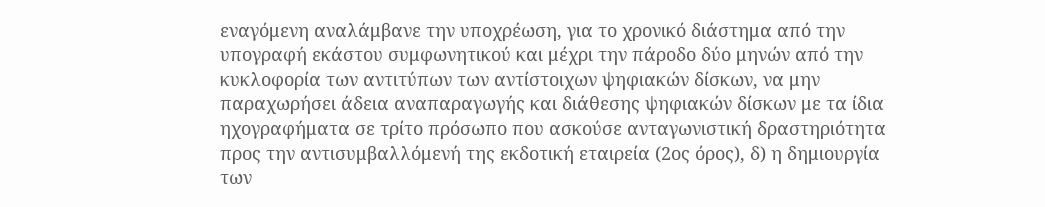εναγόμενη αναλάμβανε την υποχρέωση, για το χρονικό διάστημα από την υπογραφή εκάστου συμφωνητικού και μέχρι την πάροδο δύο μηνών από την κυκλοφορία των αντιτύπων των αντίστοιχων ψηφιακών δίσκων, να μην παραχωρήσει άδεια αναπαραγωγής και διάθεσης ψηφιακών δίσκων με τα ίδια ηχογραφήματα σε τρίτο πρόσωπο που ασκούσε ανταγωνιστική δραστηριότητα προς την αντισυμβαλλόμενή της εκδοτική εταιρεία (2ος όρος), δ) η δημιουργία των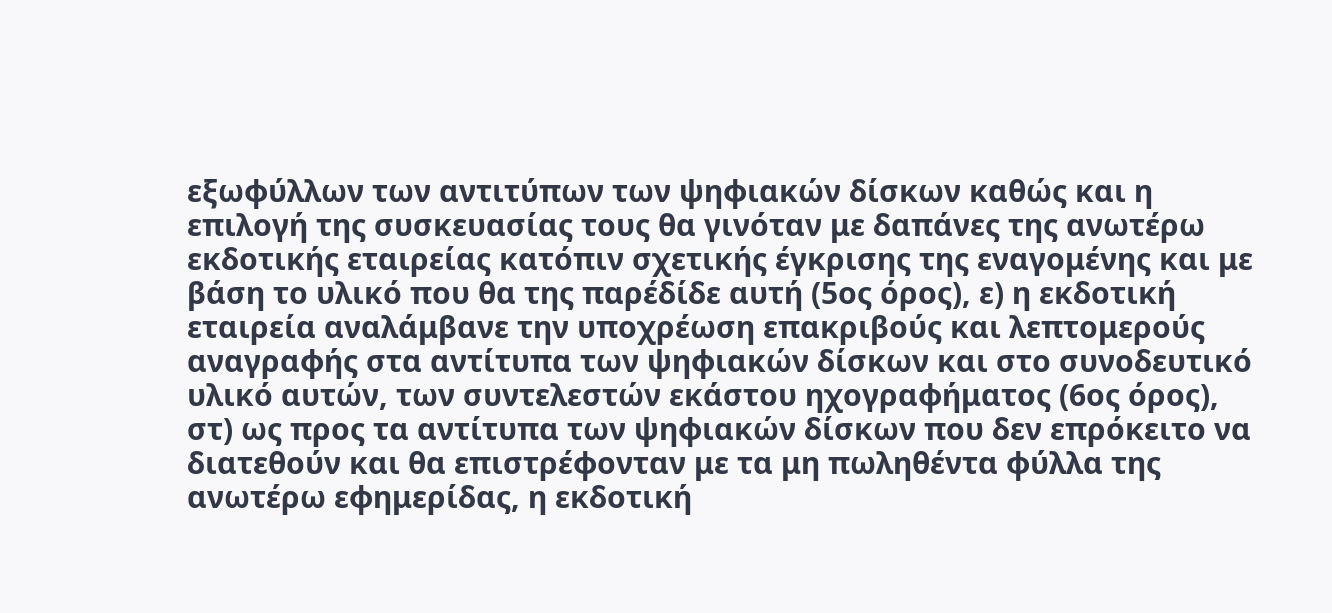εξωφύλλων των αντιτύπων των ψηφιακών δίσκων καθώς και η επιλογή της συσκευασίας τους θα γινόταν με δαπάνες της ανωτέρω εκδοτικής εταιρείας κατόπιν σχετικής έγκρισης της εναγομένης και με βάση το υλικό που θα της παρέδίδε αυτή (5ος όρος), ε) η εκδοτική εταιρεία αναλάμβανε την υποχρέωση επακριβούς και λεπτομερούς αναγραφής στα αντίτυπα των ψηφιακών δίσκων και στο συνοδευτικό υλικό αυτών, των συντελεστών εκάστου ηχογραφήματος (6ος όρος), στ) ως προς τα αντίτυπα των ψηφιακών δίσκων που δεν επρόκειτο να διατεθούν και θα επιστρέφονταν με τα μη πωληθέντα φύλλα της ανωτέρω εφημερίδας, η εκδοτική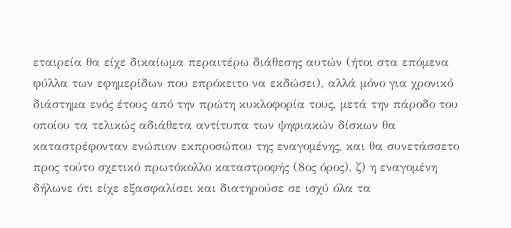εταιρεία θα είχε δικαίωμα περαιτέρω διάθεσης αυτών (ήτοι στα επόμενα φύλλα των εφημερίδων που επρόκειτο να εκδώσει), αλλά μόνο για χρονικό διάστημα ενός έτους από την πρώτη κυκλοφορία τους, μετά την πάροδο του οποίου τα τελικώς αδιάθετα αντίτυπα των ψηφιακών δίσκων θα καταστρέφονταν ενώπιον εκπροσώπου της εναγομένης, και θα συνετάσσετο προς τούτο σχετικό πρωτόκολλο καταστροφής (8ος όρος), ζ) η εναγομένη δήλωνε ότι είχε εξασφαλίσει και διατηρούσε σε ισχύ όλα τα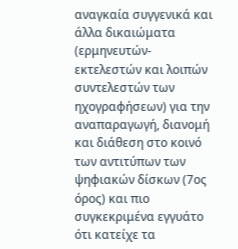αναγκαία συγγενικά και άλλα δικαιώματα (ερμηνευτών-εκτελεστών και λοιπών συντελεστών των ηχογραφήσεων) για την αναπαραγωγή, διανομή και διάθεση στο κοινό των αντιτύπων των ψηφιακών δίσκων (7ος όρος) και πιο συγκεκριμένα εγγυάτο ότι κατείχε τα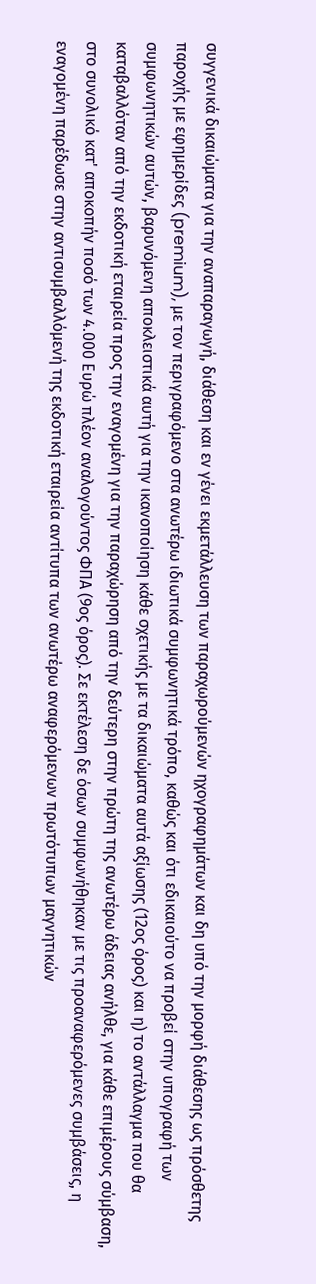συγγενικά δικαιώματα για την αναπαραγωγή, διάθεση και εν γένει εκμετάλλευση των παραχωρούμενών ηχογραφημάτων και δη υπό την μορφή διάθεσης ως πρόσθετης παροχής με εφημερίδες (premium), με τον περιγραφόμενο στα ανωτέρω ιδιωτικά συμφωνητικά τρόπο, καθώς και ότι εδικαιούτο να προβεί στην υπογραφή των συμφωνητικών αυτών, βαρυνόμενη αποκλειστικά αυτή για την ικανοποίηση κάθε σχετικής με τα δικαιώματα αυτά αξίωσης (12ος όρος) και η) το αντάλλαγμα που θα καταβαλλόταν από την εκδοτική εταιρεία προς την εναγομένη για την παραχώρηση από την δεύτερη στην πρώτη της ανωτέρω άδειας ανήλθε, για κάθε επιμέρους σύμβαση, στο συνολικό κατ' αποκοπήν ποσό των 4.000 Ευρώ πλέον αναλογούντος ΦΠΑ (9ος όρος). Σε εκτέλεση δε όσων συμφωνήθηκαν με τις προαναφερόμενες συμβάσεις, η εναγομένη παρέδωσε στην αντισυμβαλλόμενή της εκδοτική εταιρεία αντίτυπα των ανωτέρω αναφερόμενων πρωτότυπων μαγνητικών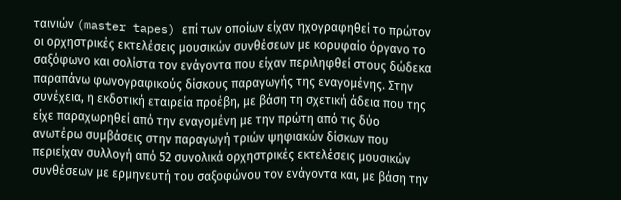ταινιών (master tapes) επί των οποίων είχαν ηχογραφηθεί το πρώτον οι ορχηστρικές εκτελέσεις μουσικών συνθέσεων με κορυφαίο όργανο το σαξόφωνο και σολίστα τον ενάγοντα που είχαν περιληφθεί στους δώδεκα παραπάνω φωνογραφικούς δίσκους παραγωγής της εναγομένης. Στην συνέχεια, η εκδοτική εταιρεία προέβη, με βάση τη σχετική άδεια που της είχε παραχωρηθεί από την εναγομένη με την πρώτη από τις δύο ανωτέρω συμβάσεις στην παραγωγή τριών ψηφιακών δίσκων που περιείχαν συλλογή από 52 συνολικά ορχηστρικές εκτελέσεις μουσικών συνθέσεων με ερμηνευτή του σαξοφώνου τον ενάγοντα και, με βάση την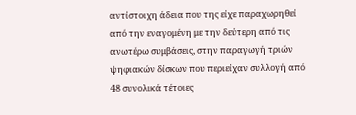αντίστοιχη άδεια που της είχε παραχωρηθεί από την εναγομένη με την δεύτερη από τις ανωτέρω συμβάσεις, στην παραγωγή τριών ψηφιακών δίσκων που περιείχαν συλλογή από 48 συνολικά τέτοιες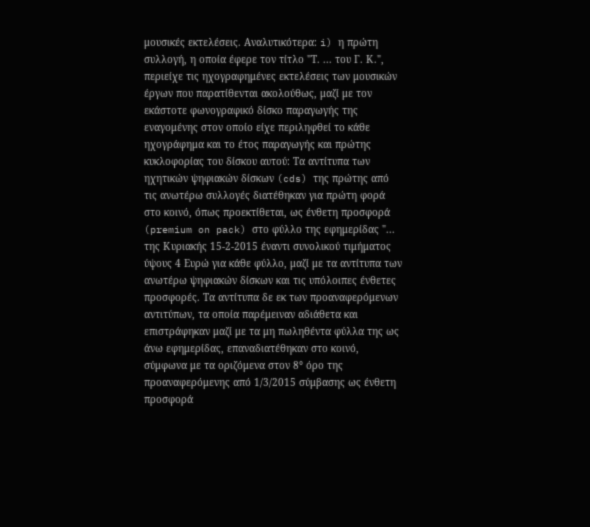μουσικές εκτελέσεις. Αναλυτικότερα: i) η πρώτη συλλογή, η οποία έφερε τον τίτλο "Τ. ... του Γ. Κ.", περιείχε τις ηχογραφημένες εκτελέσεις των μουσικών έργων που παρατίθενται ακολούθως, μαζί με τον εκάστοτε φωνογραφικό δίσκο παραγωγής της εναγομένης στον οποίο είχε περιληφθεί το κάθε ηχογράφημα και το έτος παραγωγής και πρώτης κυκλοφορίας του δίσκου αυτού: Τα αντίτυπα των ηχητικών ψηφιακών δίσκων (cds) της πρώτης από τις ανωτέρω συλλογές διατέθηκαν για πρώτη φορά στο κοινό, όπως προεκτίθεται, ως ένθετη προσφορά (premium on pack) στο φύλλο της εφημερίδας "... της Κυριακής 15-2-2015 έναντι συνολικού τιμήματος ύψους 4 Ευρώ για κάθε φύλλο, μαζί με τα αντίτυπα των ανωτέρω ψηφιακών δίσκων και τις υπόλοιπες ένθετες προσφορές. Τα αντίτυπα δε εκ των προαναφερόμενων αντιτύπων, τα οποία παρέμειναν αδιάθετα και επιστράφηκαν μαζί με τα μη πωληθέντα φύλλα της ως άνω εφημερίδας, επαναδιατέθηκαν στο κοινό, σύμφωνα με τα οριζόμενα στον 8° όρο της προαναφερόμενης από 1/3/2015 σύμβασης ως ένθετη προσφορά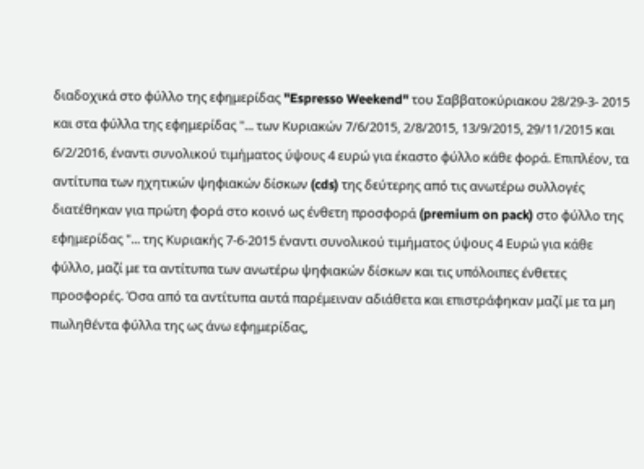διαδοχικά στο φύλλο της εφημερίδας "Espresso Weekend" του Σαββατοκύριακου 28/29-3- 2015 και στα φύλλα της εφημερίδας "... των Κυριακών 7/6/2015, 2/8/2015, 13/9/2015, 29/11/2015 και 6/2/2016, έναντι συνολικού τιμήματος ύψους 4 ευρώ για έκαστο φύλλο κάθε φορά. Επιπλέον, τα αντίτυπα των ηχητικών ψηφιακών δίσκων (cds) της δεύτερης από τις ανωτέρω συλλογές διατέθηκαν για πρώτη φορά στο κοινό ως ένθετη προσφορά (premium on pack) στο φύλλο της εφημερίδας "... της Κυριακής 7-6-2015 έναντι συνολικού τιμήματος ύψους 4 Ευρώ για κάθε φύλλο, μαζί με τα αντίτυπα των ανωτέρω ψηφιακών δίσκων και τις υπόλοιπες ένθετες προσφορές. Όσα από τα αντίτυπα αυτά παρέμειναν αδιάθετα και επιστράφηκαν μαζί με τα μη πωληθέντα φύλλα της ως άνω εφημερίδας,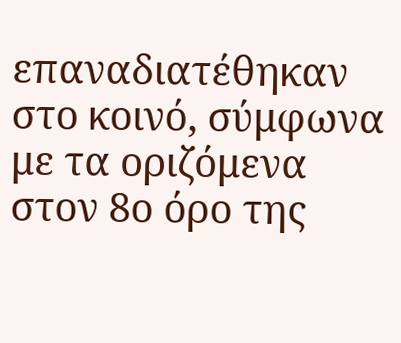επαναδιατέθηκαν στο κοινό, σύμφωνα με τα οριζόμενα στον 8ο όρο της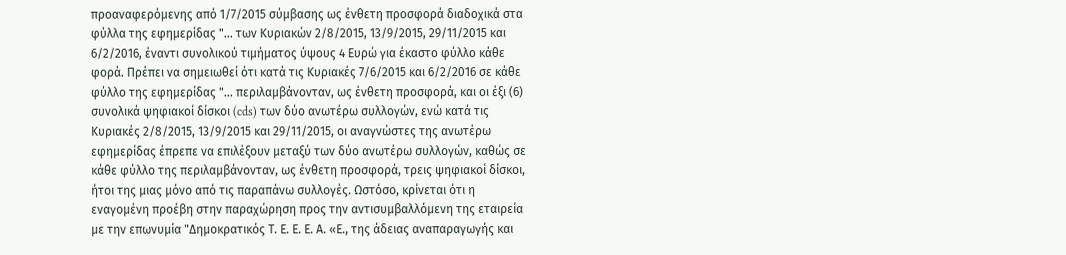προαναφερόμενης από 1/7/2015 σύμβασης ως ένθετη προσφορά διαδοχικά στα φύλλα της εφημερίδας "... των Κυριακών 2/8/2015, 13/9/2015, 29/11/2015 και 6/2/2016, έναντι συνολικού τιμήματος ύψους 4 Ευρώ για έκαστο φύλλο κάθε φορά. Πρέπει να σημειωθεί ότι κατά τις Κυριακές 7/6/2015 και 6/2/2016 σε κάθε φύλλο της εφημερίδας "... περιλαμβάνονταν, ως ένθετη προσφορά, και οι έξι (6) συνολικά ψηφιακοί δίσκοι (cds) των δύο ανωτέρω συλλογών, ενώ κατά τις Κυριακές 2/8/2015, 13/9/2015 και 29/11/2015, οι αναγνώστες της ανωτέρω εφημερίδας έπρεπε να επιλέξουν μεταξύ των δύο ανωτέρω συλλογών, καθώς σε κάθε φύλλο της περιλαμβάνονταν, ως ένθετη προσφορά, τρεις ψηφιακοί δίσκοι, ήτοι της μιας μόνο από τις παραπάνω συλλογές. Ωστόσο, κρίνεται ότι η εναγομένη προέβη στην παραχώρηση προς την αντισυμβαλλόμενη της εταιρεία με την επωνυμία "Δημοκρατικός Τ. Ε. Ε. Ε. Α. «Ε., της άδειας αναπαραγωγής και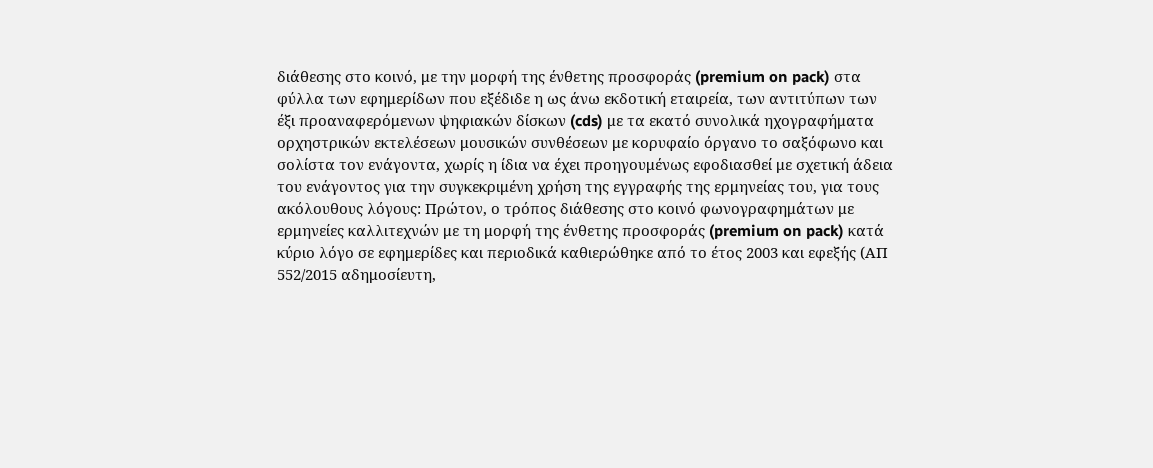διάθεσης στο κοινό, με την μορφή της ένθετης προσφοράς (premium on pack) στα φύλλα των εφημερίδων που εξέδιδε η ως άνω εκδοτική εταιρεία, των αντιτύπων των έξι προαναφερόμενων ψηφιακών δίσκων (cds) με τα εκατό συνολικά ηχογραφήματα ορχηστρικών εκτελέσεων μουσικών συνθέσεων με κορυφαίο όργανο το σαξόφωνο και σολίστα τον ενάγοντα, χωρίς η ίδια να έχει προηγουμένως εφοδιασθεί με σχετική άδεια του ενάγοντος για την συγκεκριμένη χρήση της εγγραφής της ερμηνείας του, για τους ακόλουθους λόγους: Πρώτον, ο τρόπος διάθεσης στο κοινό φωνογραφημάτων με ερμηνείες καλλιτεχνών με τη μορφή της ένθετης προσφοράς (premium on pack) κατά κύριο λόγο σε εφημερίδες και περιοδικά καθιερώθηκε από το έτος 2003 και εφεξής (ΑΠ 552/2015 αδημοσίευτη,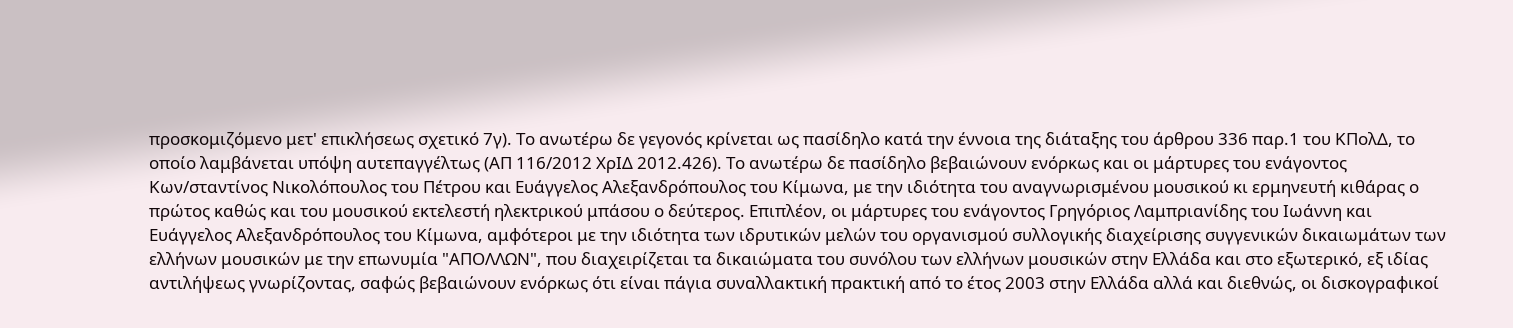προσκομιζόμενο μετ' επικλήσεως σχετικό 7γ). Το ανωτέρω δε γεγονός κρίνεται ως πασίδηλο κατά την έννοια της διάταξης του άρθρου 336 παρ.1 του ΚΠολΔ, το οποίο λαμβάνεται υπόψη αυτεπαγγέλτως (ΑΠ 116/2012 ΧρΙΔ 2012.426). Το ανωτέρω δε πασίδηλο βεβαιώνουν ενόρκως και οι μάρτυρες του ενάγοντος Κων/σταντίνος Νικολόπουλος του Πέτρου και Ευάγγελος Αλεξανδρόπουλος του Κίμωνα, με την ιδιότητα του αναγνωρισμένου μουσικού κι ερμηνευτή κιθάρας ο πρώτος καθώς και του μουσικού εκτελεστή ηλεκτρικού μπάσου ο δεύτερος. Επιπλέον, οι μάρτυρες του ενάγοντος Γρηγόριος Λαμπριανίδης του Ιωάννη και Ευάγγελος Αλεξανδρόπουλος του Κίμωνα, αμφότεροι με την ιδιότητα των ιδρυτικών μελών του οργανισμού συλλογικής διαχείρισης συγγενικών δικαιωμάτων των ελλήνων μουσικών με την επωνυμία "ΑΠΟΛΛΩΝ", που διαχειρίζεται τα δικαιώματα του συνόλου των ελλήνων μουσικών στην Ελλάδα και στο εξωτερικό, εξ ιδίας αντιλήψεως γνωρίζοντας, σαφώς βεβαιώνουν ενόρκως ότι είναι πάγια συναλλακτική πρακτική από το έτος 2003 στην Ελλάδα αλλά και διεθνώς, οι δισκογραφικοί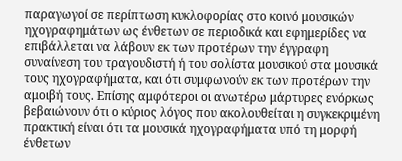παραγωγοί σε περίπτωση κυκλοφορίας στο κοινό μουσικών ηχογραφημάτων ως ένθετων σε περιοδικά και εφημερίδες να επιβάλλεται να λάβουν εκ των προτέρων την έγγραφη συναίνεση του τραγουδιστή ή του σολίστα μουσικού στα μουσικά τους ηχογραφήματα, και ότι συμφωνούν εκ των προτέρων την αμοιβή τους. Επίσης αμφότεροι οι ανωτέρω μάρτυρες ενόρκως βεβαιώνουν ότι ο κύριος λόγος που ακολουθείται η συγκεκριμένη πρακτική είναι ότι τα μουσικά ηχογραφήματα υπό τη μορφή ένθετων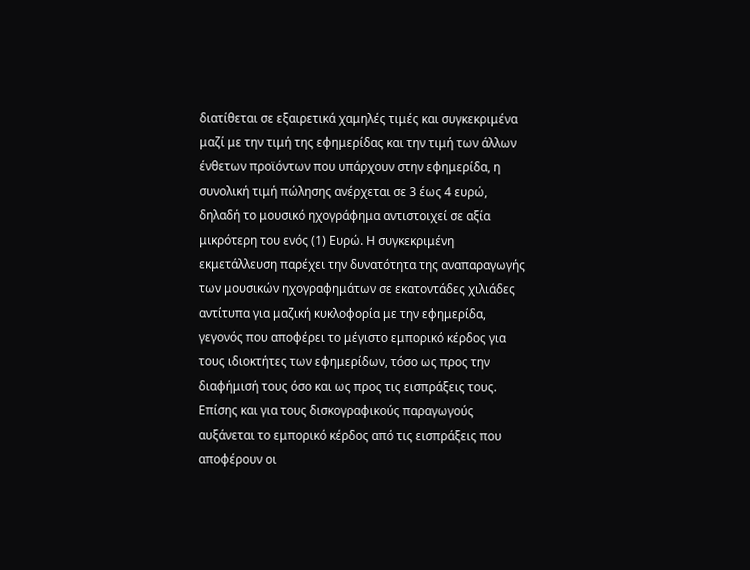διατίθεται σε εξαιρετικά χαμηλές τιμές και συγκεκριμένα μαζί με την τιμή της εφημερίδας και την τιμή των άλλων ένθετων προϊόντων που υπάρχουν στην εφημερίδα, η συνολική τιμή πώλησης ανέρχεται σε 3 έως 4 ευρώ, δηλαδή το μουσικό ηχογράφημα αντιστοιχεί σε αξία μικρότερη του ενός (1) Ευρώ. Η συγκεκριμένη εκμετάλλευση παρέχει την δυνατότητα της αναπαραγωγής των μουσικών ηχογραφημάτων σε εκατοντάδες χιλιάδες αντίτυπα για μαζική κυκλοφορία με την εφημερίδα, γεγονός που αποφέρει το μέγιστο εμπορικό κέρδος για τους ιδιοκτήτες των εφημερίδων, τόσο ως προς την διαφήμισή τους όσο και ως προς τις εισπράξεις τους. Επίσης και για τους δισκογραφικούς παραγωγούς αυξάνεται το εμπορικό κέρδος από τις εισπράξεις που αποφέρουν οι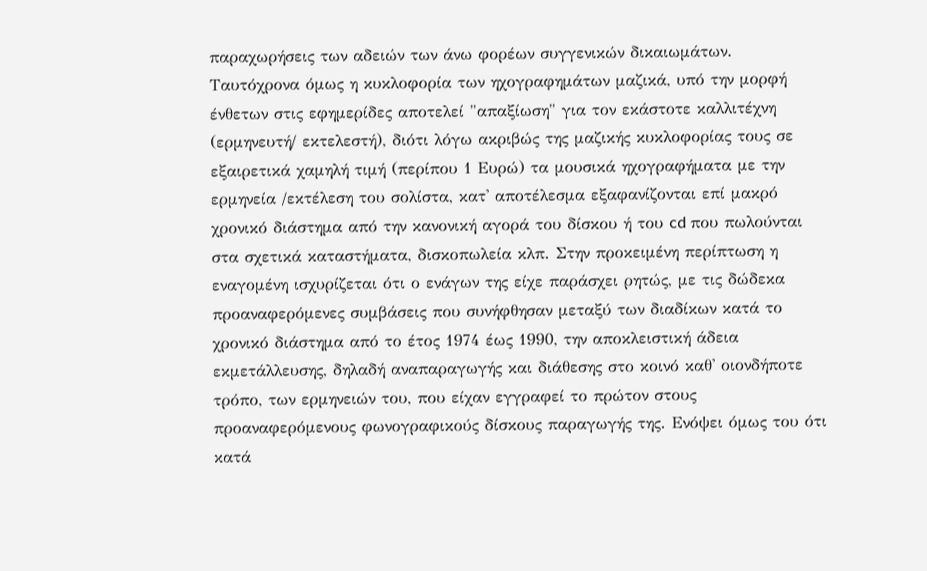παραχωρήσεις των αδειών των άνω φορέων συγγενικών δικαιωμάτων. Ταυτόχρονα όμως η κυκλοφορία των ηχογραφημάτων μαζικά, υπό την μορφή ένθετων στις εφημερίδες αποτελεί "απαξίωση" για τον εκάστοτε καλλιτέχνη (ερμηνευτή/ εκτελεστή), διότι λόγω ακριβώς της μαζικής κυκλοφορίας τους σε εξαιρετικά χαμηλή τιμή (περίπου 1 Ευρώ) τα μουσικά ηχογραφήματα με την ερμηνεία /εκτέλεση του σολίστα, κατ' αποτέλεσμα εξαφανίζονται επί μακρό χρονικό διάστημα από την κανονική αγορά του δίσκου ή του cd που πωλούνται στα σχετικά καταστήματα, δισκοπωλεία κλπ. Στην προκειμένη περίπτωση η εναγομένη ισχυρίζεται ότι ο ενάγων της είχε παράσχει ρητώς, με τις δώδεκα προαναφερόμενες συμβάσεις που συνήφθησαν μεταξύ των διαδίκων κατά το χρονικό διάστημα από το έτος 1974 έως 1990, την αποκλειστική άδεια εκμετάλλευσης, δηλαδή αναπαραγωγής και διάθεσης στο κοινό καθ' οιονδήποτε τρόπο, των ερμηνειών του, που είχαν εγγραφεί το πρώτον στους προαναφερόμενους φωνογραφικούς δίσκους παραγωγής της. Ενόψει όμως του ότι κατά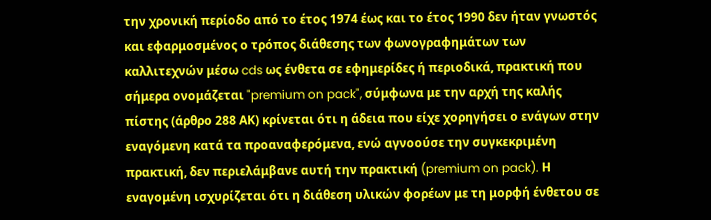την χρονική περίοδο από το έτος 1974 έως και το έτος 1990 δεν ήταν γνωστός και εφαρμοσμένος ο τρόπος διάθεσης των φωνογραφημάτων των καλλιτεχνών μέσω cds ως ένθετα σε εφημερίδες ή περιοδικά, πρακτική που σήμερα ονομάζεται "premium on pack", σύμφωνα με την αρχή της καλής πίστης (άρθρο 288 ΑΚ) κρίνεται ότι η άδεια που είχε χορηγήσει ο ενάγων στην εναγόμενη κατά τα προαναφερόμενα, ενώ αγνοούσε την συγκεκριμένη πρακτική, δεν περιελάμβανε αυτή την πρακτική (premium on pack). Η εναγομένη ισχυρίζεται ότι η διάθεση υλικών φορέων με τη μορφή ένθετου σε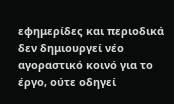εφημερίδες και περιοδικά δεν δημιουργεί νέο αγοραστικό κοινό για το έργο, ούτε οδηγεί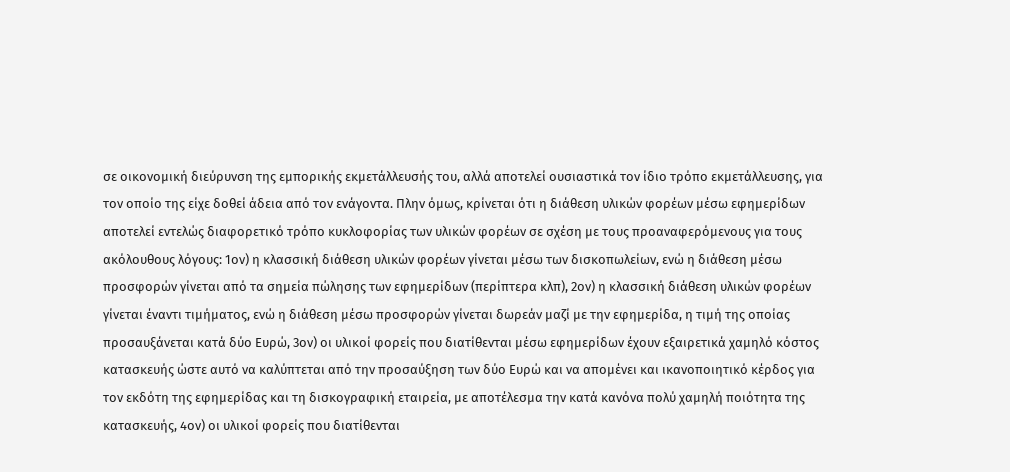σε οικονομική διεύρυνση της εμπορικής εκμετάλλευσής του, αλλά αποτελεί ουσιαστικά τον ίδιο τρόπο εκμετάλλευσης, για τον οποίο της είχε δοθεί άδεια από τον ενάγοντα. Πλην όμως, κρίνεται ότι η διάθεση υλικών φορέων μέσω εφημερίδων αποτελεί εντελώς διαφορετικό τρόπο κυκλοφορίας των υλικών φορέων σε σχέση με τους προαναφερόμενους για τους ακόλουθους λόγους: 1ον) η κλασσική διάθεση υλικών φορέων γίνεται μέσω των δισκοπωλείων, ενώ η διάθεση μέσω προσφορών γίνεται από τα σημεία πώλησης των εφημερίδων (περίπτερα κλπ), 2ον) η κλασσική διάθεση υλικών φορέων γίνεται έναντι τιμήματος, ενώ η διάθεση μέσω προσφορών γίνεται δωρεάν μαζί με την εφημερίδα, η τιμή της οποίας προσαυξάνεται κατά δύο Ευρώ, 3ον) οι υλικοί φορείς που διατίθενται μέσω εφημερίδων έχουν εξαιρετικά χαμηλό κόστος κατασκευής ώστε αυτό να καλύπτεται από την προσαύξηση των δύο Ευρώ και να απομένει και ικανοποιητικό κέρδος για τον εκδότη της εφημερίδας και τη δισκογραφική εταιρεία, με αποτέλεσμα την κατά κανόνα πολύ χαμηλή ποιότητα της κατασκευής, 4ον) οι υλικοί φορείς που διατίθενται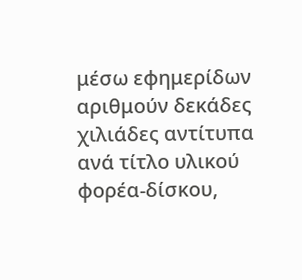μέσω εφημερίδων αριθμούν δεκάδες χιλιάδες αντίτυπα ανά τίτλο υλικού φορέα-δίσκου,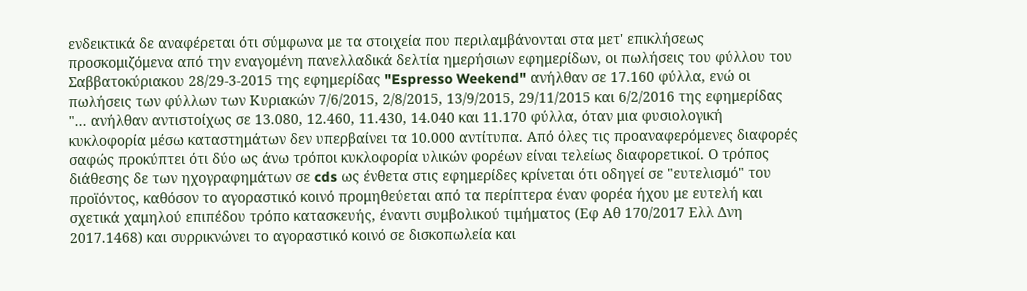ενδεικτικά δε αναφέρεται ότι σύμφωνα με τα στοιχεία που περιλαμβάνονται στα μετ' επικλήσεως προσκομιζόμενα από την εναγομένη πανελλαδικά δελτία ημερήσιων εφημερίδων, οι πωλήσεις του φύλλου του Σαββατοκύριακου 28/29-3-2015 της εφημερίδας "Espresso Weekend" ανήλθαν σε 17.160 φύλλα, ενώ οι πωλήσεις των φύλλων των Κυριακών 7/6/2015, 2/8/2015, 13/9/2015, 29/11/2015 και 6/2/2016 της εφημερίδας "... ανήλθαν αντιστοίχως σε 13.080, 12.460, 11.430, 14.040 και 11.170 φύλλα, όταν μια φυσιολογική κυκλοφορία μέσω καταστημάτων δεν υπερβαίνει τα 10.000 αντίτυπα. Από όλες τις προαναφερόμενες διαφορές σαφώς προκύπτει ότι δύο ως άνω τρόποι κυκλοφορία υλικών φορέων είναι τελείως διαφορετικοί. Ο τρόπος διάθεσης δε των ηχογραφημάτων σε cds ως ένθετα στις εφημερίδες κρίνεται ότι οδηγεί σε "ευτελισμό" του προϊόντος, καθόσον το αγοραστικό κοινό προμηθεύεται από τα περίπτερα έναν φορέα ήχου με ευτελή και σχετικά χαμηλού επιπέδου τρόπο κατασκευής, έναντι συμβολικού τιμήματος (Εφ Αθ 170/2017 Ελλ Δνη 2017.1468) και συρρικνώνει το αγοραστικό κοινό σε δισκοπωλεία και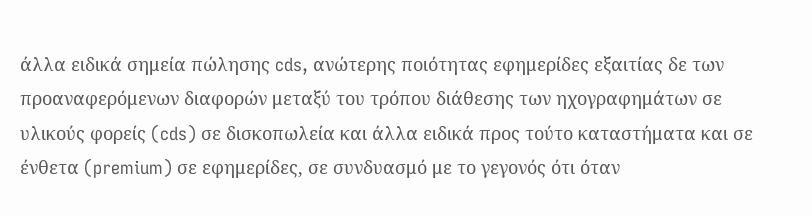άλλα ειδικά σημεία πώλησης cds, ανώτερης ποιότητας εφημερίδες εξαιτίας δε των προαναφερόμενων διαφορών μεταξύ του τρόπου διάθεσης των ηχογραφημάτων σε υλικούς φορείς (cds) σε δισκοπωλεία και άλλα ειδικά προς τούτο καταστήματα και σε ένθετα (premium) σε εφημερίδες, σε συνδυασμό με το γεγονός ότι όταν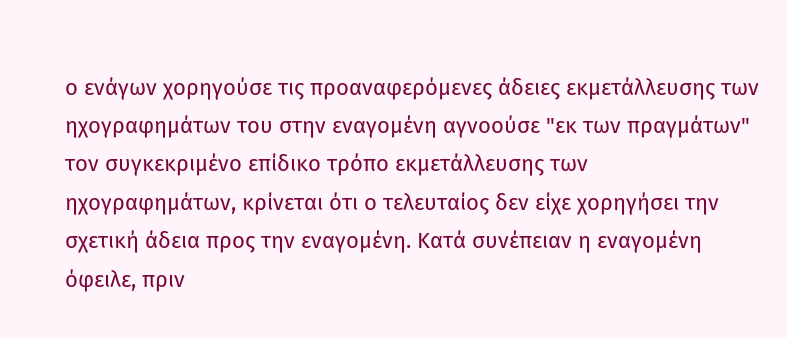ο ενάγων χορηγούσε τις προαναφερόμενες άδειες εκμετάλλευσης των ηχογραφημάτων του στην εναγομένη αγνοούσε "εκ των πραγμάτων" τον συγκεκριμένο επίδικο τρόπο εκμετάλλευσης των ηχογραφημάτων, κρίνεται ότι ο τελευταίος δεν είχε χορηγήσει την σχετική άδεια προς την εναγομένη. Κατά συνέπειαν η εναγομένη όφειλε, πριν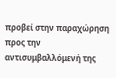προβεί στην παραχώρηση προς την αντισυμβαλλόμενή της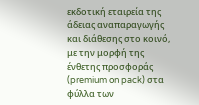εκδοτική εταιρεία της άδειας αναπαραγωγής και διάθεσης στο κοινό, με την μορφή της ένθετης προσφοράς (premium on pack) στα φύλλα των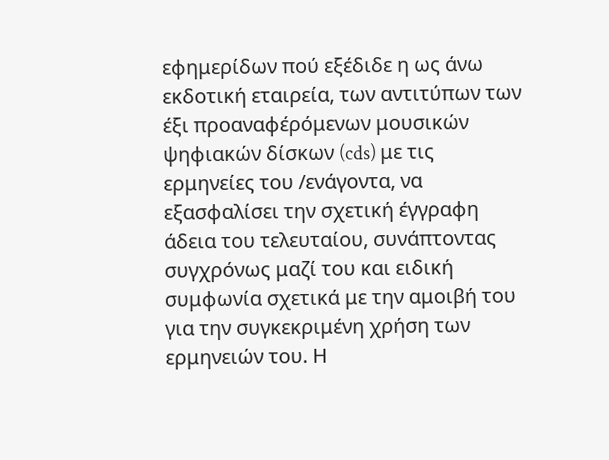εφημερίδων πού εξέδιδε η ως άνω εκδοτική εταιρεία, των αντιτύπων των έξι προαναφέρόμενων μουσικών ψηφιακών δίσκων (cds) με τις ερμηνείες του /ενάγοντα, να εξασφαλίσει την σχετική έγγραφη άδεια του τελευταίου, συνάπτοντας συγχρόνως μαζί του και ειδική συμφωνία σχετικά με την αμοιβή του για την συγκεκριμένη χρήση των ερμηνειών του. Η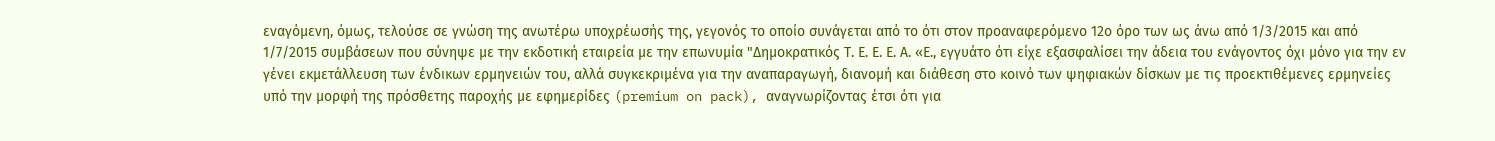εναγόμενη, όμως, τελούσε σε γνώση της ανωτέρω υποχρέωσής της, γεγονός το οποίο συνάγεται από το ότι στον προαναφερόμενο 12ο όρο των ως άνω από 1/3/2015 και από 1/7/2015 συμβάσεων που σύνηψε με την εκδοτική εταιρεία με την επωνυμία "Δημοκρατικός Τ. Ε. Ε. Ε. Α. «Ε., εγγυάτο ότι είχε εξασφαλίσει την άδεια του ενάγοντος όχι μόνο για την εν γένει εκμετάλλευση των ένδικων ερμηνειών του, αλλά συγκεκριμένα για την αναπαραγωγή, διανομή και διάθεση στο κοινό των ψηφιακών δίσκων με τις προεκτιθέμενες ερμηνείες υπό την μορφή της πρόσθετης παροχής με εφημερίδες (premium on pack), αναγνωρίζοντας έτσι ότι για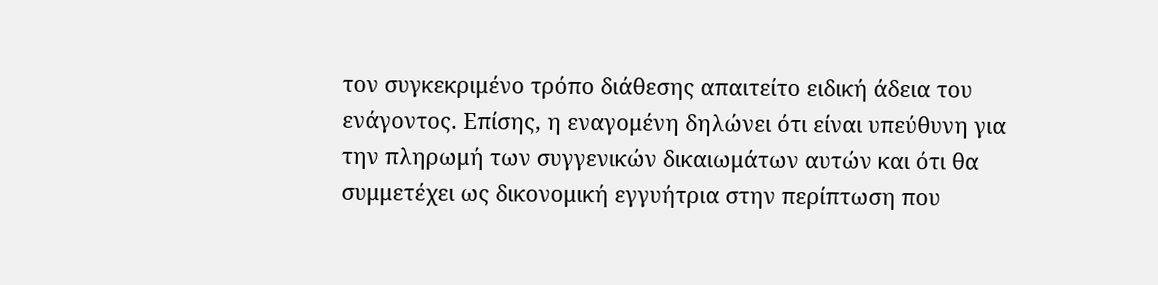τον συγκεκριμένο τρόπο διάθεσης απαιτείτο ειδική άδεια του ενάγοντος. Επίσης, η εναγομένη δηλώνει ότι είναι υπεύθυνη για την πληρωμή των συγγενικών δικαιωμάτων αυτών και ότι θα συμμετέχει ως δικονομική εγγυήτρια στην περίπτωση που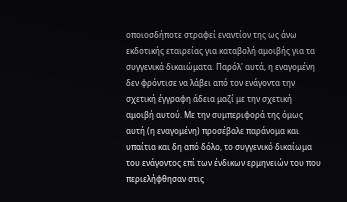οποιοσδήποτε στραφεί εναντίον της ως άνω εκδοτικής εταιρείας για καταβολή αμοιβής για τα συγγενικά δικαιώματα. Παρόλ' αυτά, η εναγομένη δεν φρόντισε να λάβει από τον ενάγοντα την σχετική έγγραφη άδεια μαζί με την σχετική αμοιβή αυτού. Με την συμπεριφορά της όμως αυτή (η εναγομένη) προσέβαλε παράνομα και υπαίτια και δη από δόλο, το συγγενικό δικαίωμα του ενάγοντος επί των ένδικων ερμηνειών του που περιελήφθησαν στις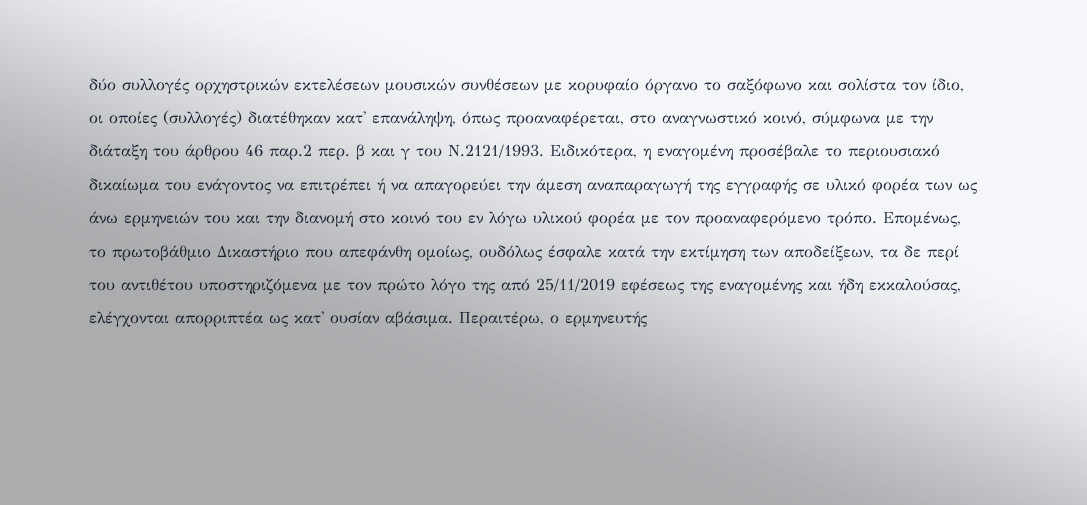δύο συλλογές ορχηστρικών εκτελέσεων μουσικών συνθέσεων με κορυφαίο όργανο το σαξόφωνο και σολίστα τον ίδιο, οι οποίες (συλλογές) διατέθηκαν κατ' επανάληψη, όπως προαναφέρεται, στο αναγνωστικό κοινό, σύμφωνα με την διάταξη του άρθρου 46 παρ.2 περ. β και γ του Ν.2121/1993. Ειδικότερα, η εναγομένη προσέβαλε το περιουσιακό δικαίωμα του ενάγοντος να επιτρέπει ή να απαγορεύει την άμεση αναπαραγωγή της εγγραφής σε υλικό φορέα των ως άνω ερμηνειών του και την διανομή στο κοινό του εν λόγω υλικού φορέα με τον προαναφερόμενο τρόπο. Επομένως, το πρωτοβάθμιο Δικαστήριο που απεφάνθη ομοίως, ουδόλως έσφαλε κατά την εκτίμηση των αποδείξεων, τα δε περί του αντιθέτου υποστηριζόμενα με τον πρώτο λόγο της από 25/11/2019 εφέσεως της εναγομένης και ήδη εκκαλούσας, ελέγχονται απορριπτέα ως κατ' ουσίαν αβάσιμα. Περαιτέρω, ο ερμηνευτής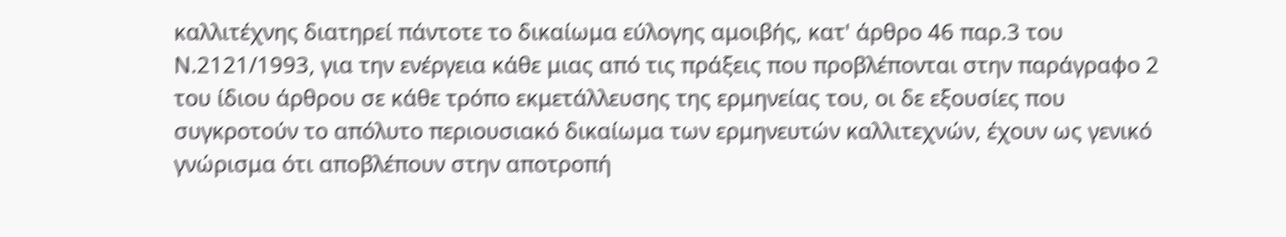καλλιτέχνης διατηρεί πάντοτε το δικαίωμα εύλογης αμοιβής, κατ' άρθρο 46 παρ.3 του Ν.2121/1993, για την ενέργεια κάθε μιας από τις πράξεις που προβλέπονται στην παράγραφο 2 του ίδιου άρθρου σε κάθε τρόπο εκμετάλλευσης της ερμηνείας του, οι δε εξουσίες που συγκροτούν το απόλυτο περιουσιακό δικαίωμα των ερμηνευτών καλλιτεχνών, έχουν ως γενικό γνώρισμα ότι αποβλέπουν στην αποτροπή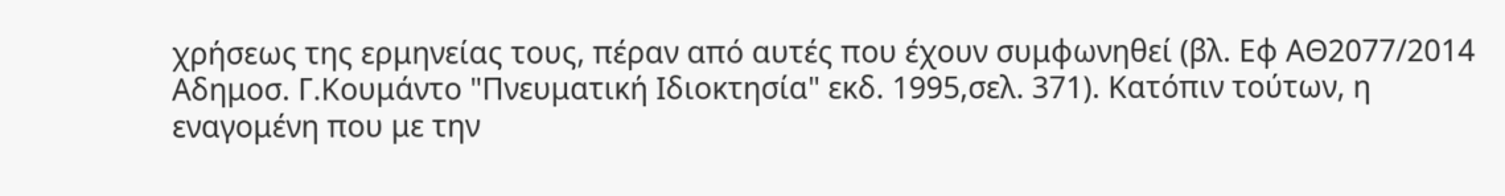χρήσεως της ερμηνείας τους, πέραν από αυτές που έχουν συμφωνηθεί (βλ. Εφ ΑΘ2077/2014 Αδημοσ. Γ.Κουμάντο "Πνευματική Ιδιοκτησία" εκδ. 1995,σελ. 371). Κατόπιν τούτων, η εναγομένη που με την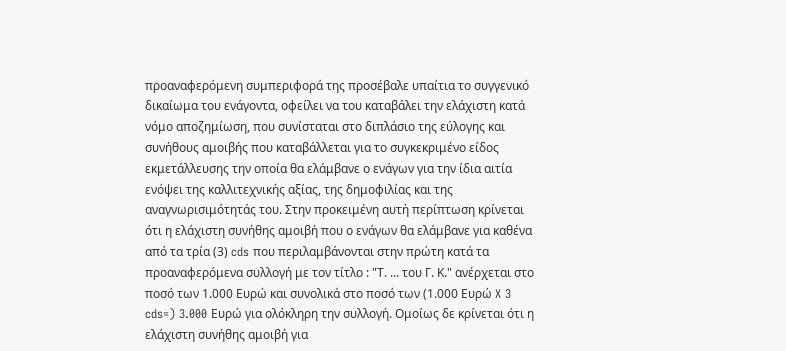προαναφερόμενη συμπεριφορά της προσέβαλε υπαίτια το συγγενικό δικαίωμα του ενάγοντα, οφείλει να του καταβάλει την ελάχιστη κατά νόμο αποζημίωση, που συνίσταται στο διπλάσιο της εύλογης και συνήθους αμοιβής που καταβάλλεται για το συγκεκριμένο είδος εκμετάλλευσης την οποία θα ελάμβανε ο ενάγων για την ίδια αιτία ενόψει της καλλιτεχνικής αξίας, της δημοφιλίας και της αναγνωρισιμότητάς του. Στην προκειμένη αυτή περίπτωση κρίνεται ότι η ελάχιστη συνήθης αμοιβή που ο ενάγων θα ελάμβανε για καθένα από τα τρία (3) cds που περιλαμβάνονται στην πρώτη κατά τα προαναφερόμενα συλλογή με τον τίτλο : "Τ. ... του Γ. Κ." ανέρχεται στο ποσό των 1.000 Ευρώ και συνολικά στο ποσό των (1.000 Ευρώ X 3 cds=) 3.000 Ευρώ για ολόκληρη την συλλογή. Ομοίως δε κρίνεται ότι η ελάχιστη συνήθης αμοιβή για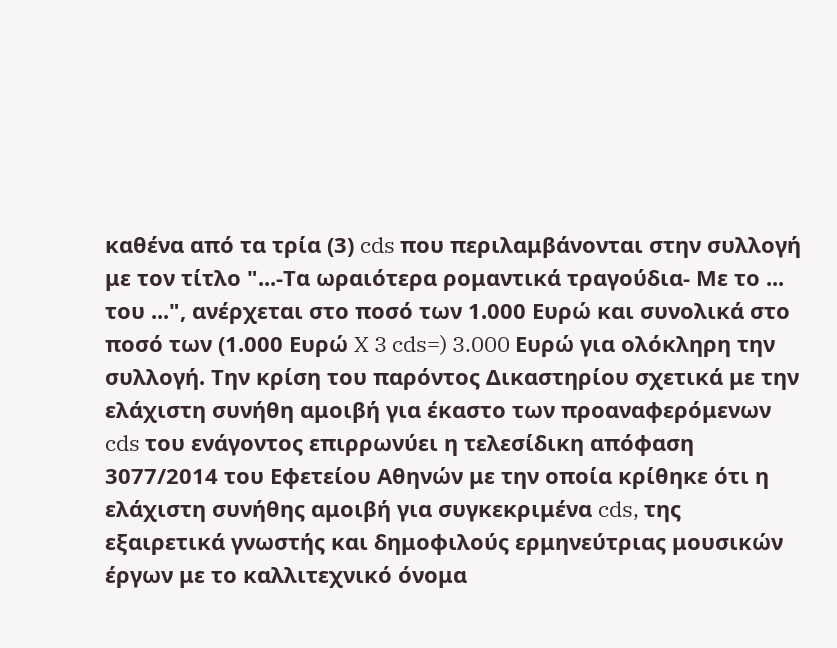καθένα από τα τρία (3) cds που περιλαμβάνονται στην συλλογή με τον τίτλο "...-Τα ωραιότερα ρομαντικά τραγούδια- Με το ... του ...", ανέρχεται στο ποσό των 1.000 Ευρώ και συνολικά στο ποσό των (1.000 Ευρώ X 3 cds=) 3.000 Ευρώ για ολόκληρη την συλλογή. Την κρίση του παρόντος Δικαστηρίου σχετικά με την ελάχιστη συνήθη αμοιβή για έκαστο των προαναφερόμενων cds του ενάγοντος επιρρωνύει η τελεσίδικη απόφαση 3077/2014 του Εφετείου Αθηνών με την οποία κρίθηκε ότι η ελάχιστη συνήθης αμοιβή για συγκεκριμένα cds, της εξαιρετικά γνωστής και δημοφιλούς ερμηνεύτριας μουσικών έργων με το καλλιτεχνικό όνομα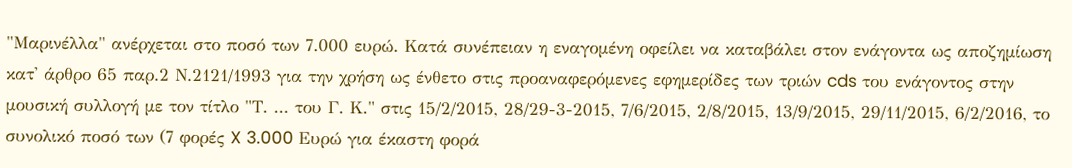"Μαρινέλλα" ανέρχεται στο ποσό των 7.000 ευρώ. Κατά συνέπειαν η εναγομένη οφείλει να καταβάλει στον ενάγοντα ως αποζημίωση κατ' άρθρο 65 παρ.2 Ν.2121/1993 για την χρήση ως ένθετο στις προαναφερόμενες εφημερίδες των τριών cds του ενάγοντος στην μουσική συλλογή με τον τίτλο "Τ. ... του Γ. Κ." στις 15/2/2015, 28/29-3-2015, 7/6/2015, 2/8/2015, 13/9/2015, 29/11/2015, 6/2/2016, το συνολικό ποσό των (7 φορές X 3.000 Ευρώ για έκαστη φορά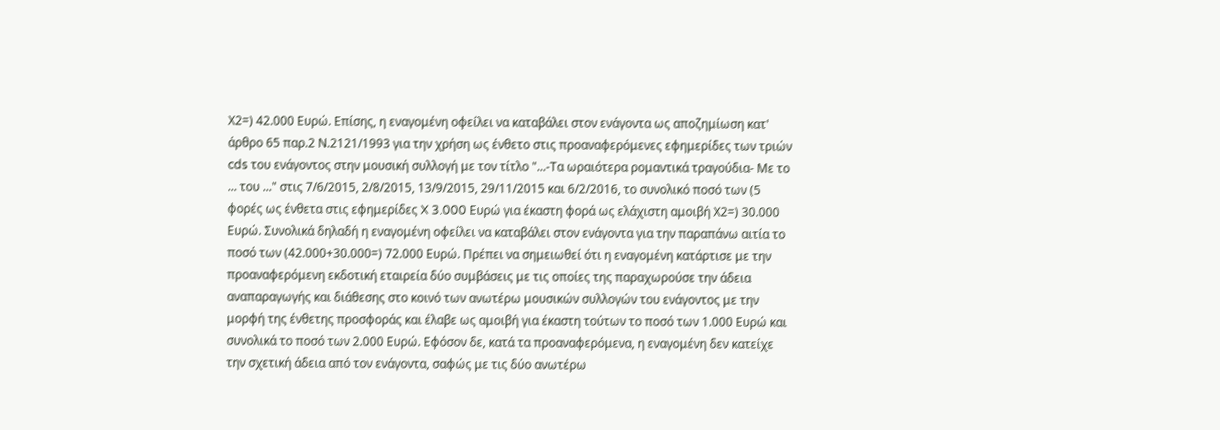Χ2=) 42.000 Ευρώ. Επίσης, η εναγομένη οφείλει να καταβάλει στον ενάγοντα ως αποζημίωση κατ' άρθρο 65 παρ.2 Ν.2121/1993 για την χρήση ως ένθετο στις προαναφερόμενες εφημερίδες των τριών cds του ενάγοντος στην μουσική συλλογή με τον τίτλο "...-Τα ωραιότερα ρομαντικά τραγούδια- Με το ... του ..." στις 7/6/2015, 2/8/2015, 13/9/2015, 29/11/2015 και 6/2/2016, το συνολικό ποσό των (5 φορές ως ένθετα στις εφημερίδες X 3.000 Ευρώ για έκαστη φορά ως ελάχιστη αμοιβή Χ2=) 30.000 Ευρώ. Συνολικά δηλαδή η εναγομένη οφείλει να καταβάλει στον ενάγοντα για την παραπάνω αιτία το ποσό των (42.000+30.000=) 72.000 Ευρώ. Πρέπει να σημειωθεί ότι η εναγομένη κατάρτισε με την προαναφερόμενη εκδοτική εταιρεία δύο συμβάσεις με τις οποίες της παραχωρούσε την άδεια αναπαραγωγής και διάθεσης στο κοινό των ανωτέρω μουσικών συλλογών του ενάγοντος με την μορφή της ένθετης προσφοράς και έλαβε ως αμοιβή για έκαστη τούτων το ποσό των 1.000 Ευρώ και συνολικά το ποσό των 2.000 Ευρώ. Εφόσον δε, κατά τα προαναφερόμενα, η εναγομένη δεν κατείχε την σχετική άδεια από τον ενάγοντα, σαφώς με τις δύο ανωτέρω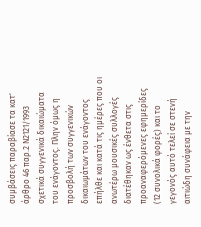συμβάσεις παραβίασε τα κατ' άρθρο 46 παρ.2 Ν2121/1993 σχετικά συγγενικά δικαιώματα του ενάγοντος. Πλην όμως η προσβολή των συγγενικών δικαιωμάτων του ενάγοντος επήλθε και κατά τις ημέρες που οι ανωτέρω μουσικές συλλογές διατέθηκαν ως ένθετα στις προαναφερόμενες εφημερίδες (12 συνολικά φορές) και το γεγονός αυτό τελεί σε στενή αιτιώδη συνάφεια με την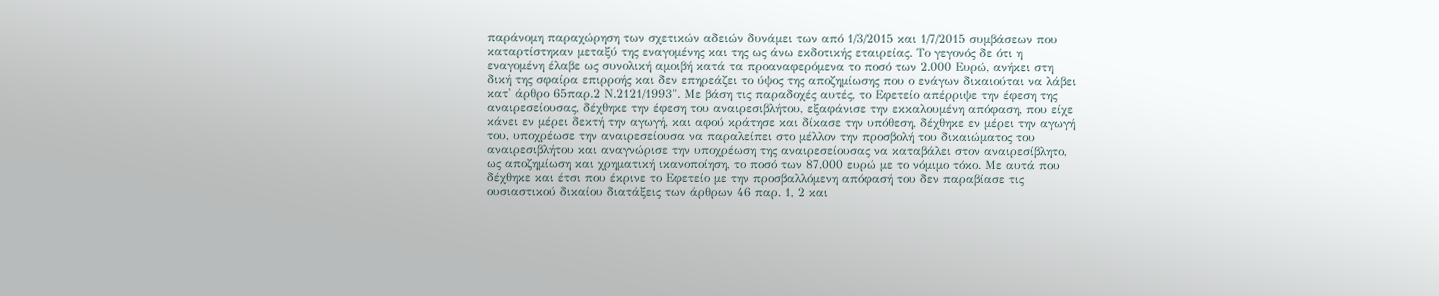παράνομη παραχώρηση των σχετικών αδειών δυνάμει των από 1/3/2015 και 1/7/2015 συμβάσεων που καταρτίστηκαν μεταξύ της εναγομένης και της ως άνω εκδοτικής εταιρείας. Το γεγονός δε ότι η εναγομένη έλαβε ως συνολική αμοιβή κατά τα προαναφερόμενα το ποσό των 2.000 Ευρώ, ανήκει στη δική της σφαίρα επιρροής και δεν επηρεάζει το ύψος της αποζημίωσης που ο ενάγων δικαιούται να λάβει κατ' άρθρο 65παρ.2 Ν.2121/1993". Με βάση τις παραδοχές αυτές, το Εφετείο απέρριψε την έφεση της αναιρεσείουσας, δέχθηκε την έφεση του αναιρεσιβλήτου, εξαφάνισε την εκκαλουμένη απόφαση, που είχε κάνει εν μέρει δεκτή την αγωγή, και αφού κράτησε και δίκασε την υπόθεση, δέχθηκε εν μέρει την αγωγή του, υποχρέωσε την αναιρεσείουσα να παραλείπει στο μέλλον την προσβολή του δικαιώματος του αναιρεσιβλήτου και αναγνώρισε την υποχρέωση της αναιρεσείουσας να καταβάλει στον αναιρεσίβλητο, ως αποζημίωση και χρηματική ικανοποίηση, το ποσό των 87.000 ευρώ με το νόμιμο τόκο. Με αυτά που δέχθηκε και έτσι που έκρινε το Εφετείο με την προσβαλλόμενη απόφασή του δεν παραβίασε τις ουσιαστικού δικαίου διατάξεις των άρθρων 46 παρ. 1, 2 και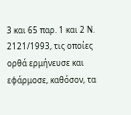3 και 65 παρ. 1 και 2 Ν. 2121/1993, τις οποίες ορθά ερμήνευσε και εφάρμοσε, καθόσον, τα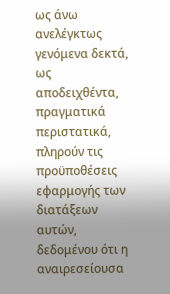ως άνω ανελέγκτως γενόμενα δεκτά, ως αποδειχθέντα, πραγματικά περιστατικά, πληρούν τις προϋποθέσεις εφαρμογής των διατάξεων αυτών, δεδομένου ότι η αναιρεσείουσα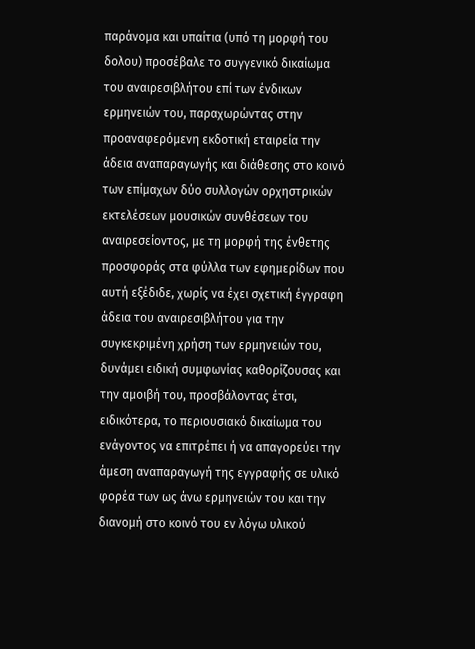παράνομα και υπαίτια (υπό τη μορφή του δολου) προσέβαλε το συγγενικό δικαίωμα του αναιρεσιβλήτου επί των ένδικων ερμηνειών του, παραχωρώντας στην προαναφερόμενη εκδοτική εταιρεία την άδεια αναπαραγωγής και διάθεσης στο κοινό των επίμαχων δύο συλλογών ορχηστρικών εκτελέσεων μουσικών συνθέσεων του αναιρεσείοντος, με τη μορφή της ένθετης προσφοράς στα φύλλα των εφημερίδων που αυτή εξέδιδε, χωρίς να έχει σχετική έγγραφη άδεια του αναιρεσιβλήτου για την συγκεκριμένη χρήση των ερμηνειών του, δυνάμει ειδική συμφωνίας καθορίζουσας και την αμοιβή του, προσβάλοντας έτσι, ειδικότερα, το περιουσιακό δικαίωμα του ενάγοντος να επιτρέπει ή να απαγορεύει την άμεση αναπαραγωγή της εγγραφής σε υλικό φορέα των ως άνω ερμηνειών του και την διανομή στο κοινό του εν λόγω υλικού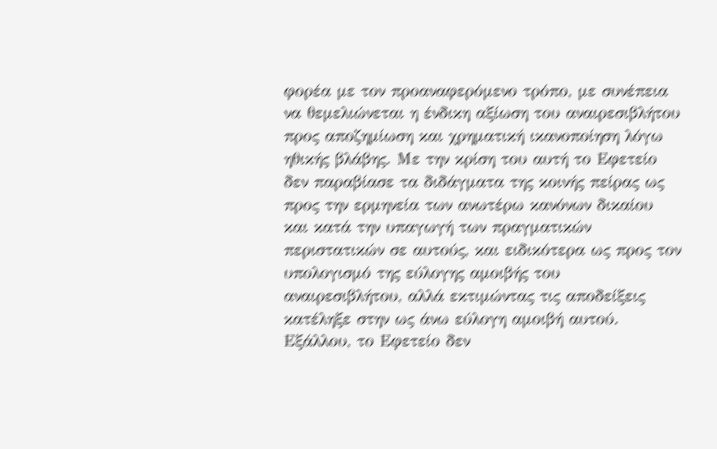φορέα με τον προαναφερόμενο τρόπο, με συνέπεια να θεμελιώνεται η ένδικη αξίωση του αναιρεσιβλήτου προς αποζημίωση και χρηματική ικανοποίηση λόγω ηθικής βλάβης. Με την κρίση του αυτή το Εφετείο δεν παραβίασε τα διδάγματα της κοινής πείρας ως προς την ερμηνεία των ανωτέρω κανόνων δικαίου και κατά την υπαγωγή των πραγματικών περιστατικών σε αυτούς, και ειδικότερα ως προς τον υπολογισμό της εύλογης αμοιβής του αναιρεσιβλήτου, αλλά εκτιμώντας τις αποδείξεις κατέληξε στην ως άνω εύλογη αμοιβή αυτού. Εξάλλου, το Εφετείο δεν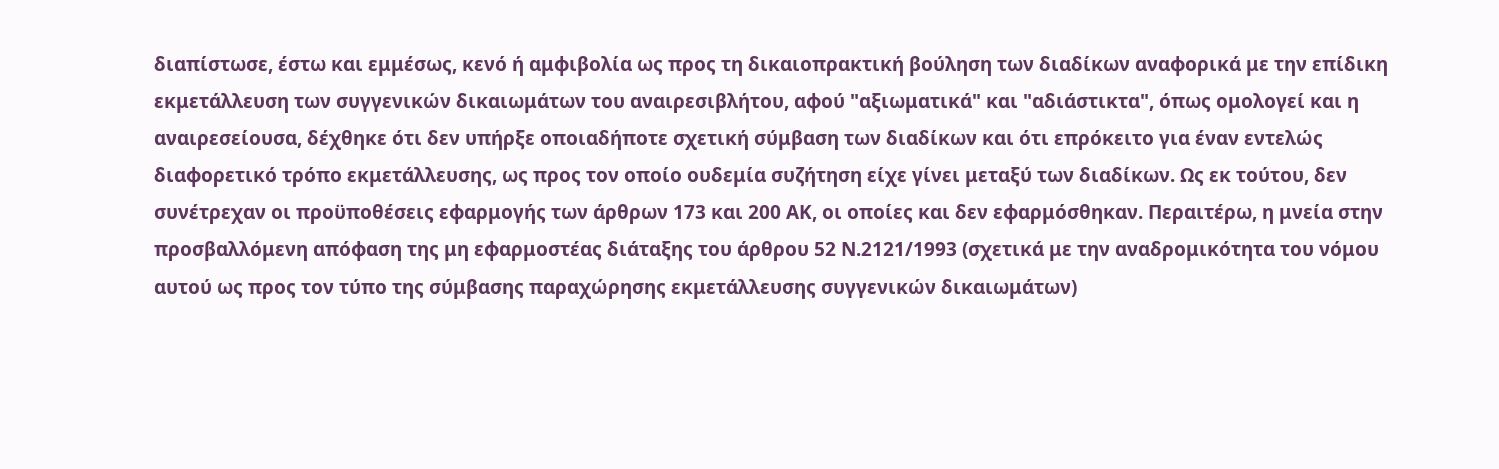διαπίστωσε, έστω και εμμέσως, κενό ή αμφιβολία ως προς τη δικαιοπρακτική βούληση των διαδίκων αναφορικά με την επίδικη εκμετάλλευση των συγγενικών δικαιωμάτων του αναιρεσιβλήτου, αφού "αξιωματικά" και "αδιάστικτα", όπως ομολογεί και η αναιρεσείουσα, δέχθηκε ότι δεν υπήρξε οποιαδήποτε σχετική σύμβαση των διαδίκων και ότι επρόκειτο για έναν εντελώς διαφορετικό τρόπο εκμετάλλευσης, ως προς τον οποίο ουδεμία συζήτηση είχε γίνει μεταξύ των διαδίκων. Ως εκ τούτου, δεν συνέτρεχαν οι προϋποθέσεις εφαρμογής των άρθρων 173 και 200 ΑΚ, οι οποίες και δεν εφαρμόσθηκαν. Περαιτέρω, η μνεία στην προσβαλλόμενη απόφαση της μη εφαρμοστέας διάταξης του άρθρου 52 Ν.2121/1993 (σχετικά με την αναδρομικότητα του νόμου αυτού ως προς τον τύπο της σύμβασης παραχώρησης εκμετάλλευσης συγγενικών δικαιωμάτων)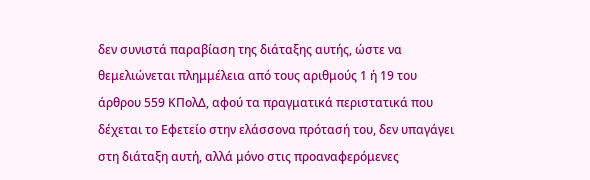δεν συνιστά παραβίαση της διάταξης αυτής, ώστε να θεμελιώνεται πλημμέλεια από τους αριθμούς 1 ή 19 του άρθρου 559 ΚΠολΔ, αφού τα πραγματικά περιστατικά που δέχεται το Εφετείο στην ελάσσονα πρότασή του, δεν υπαγάγει στη διάταξη αυτή, αλλά μόνο στις προαναφερόμενες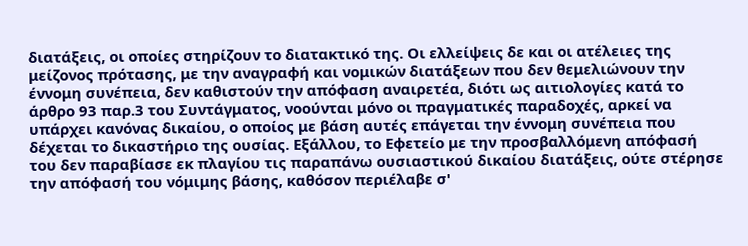διατάξεις, οι οποίες στηρίζουν το διατακτικό της. Οι ελλείψεις δε και οι ατέλειες της μείζονος πρότασης, με την αναγραφή και νομικών διατάξεων που δεν θεμελιώνουν την έννομη συνέπεια, δεν καθιστούν την απόφαση αναιρετέα, διότι ως αιτιολογίες κατά το άρθρο 93 παρ.3 του Συντάγματος, νοούνται μόνο οι πραγματικές παραδοχές, αρκεί να υπάρχει κανόνας δικαίου, ο οποίος με βάση αυτές επάγεται την έννομη συνέπεια που δέχεται το δικαστήριο της ουσίας. Εξάλλου, το Εφετείο με την προσβαλλόμενη απόφασή του δεν παραβίασε εκ πλαγίου τις παραπάνω ουσιαστικού δικαίου διατάξεις, ούτε στέρησε την απόφασή του νόμιμης βάσης, καθόσον περιέλαβε σ'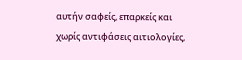αυτήν σαφείς, επαρκείς και χωρίς αντιφάσεις αιτιολογίες,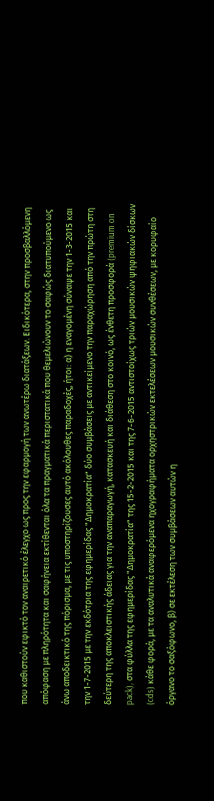που καθιστούν εφικτό τον αναιρετικό έλεγχο ως προς την εφαρμογή των ανωτέρω διατάξεων. Ειδικότερα, στην προσβαλλόμενη απόφαση με πληρότητα και σαφήνεια εκτίθενται όλα τα πραγματικά περιστατικά που θεμελιώνουν το σαφώς διατυπούμενο ως άνω αποδεικτικό της πόρισμα, με τις υποστηρίζουσες αυτό ακόλουθες παραδοχές, ήτοι: α) η εναγομένη σύναψε την 1-3-2015 και την 1-7-2015 με την εκδότρια της εφημερίδας "Δημοκρατία" δύο συμβάσεις με αντικείμενο την παραχώρηση από την πρώτη στη δεύτερη της αποκλειστικής άδειας για την αναπαραγωγή, κατασκευή και διάθεση στο κοινό, ως ένθετη προσφορά (premium on pack), στα φύλλα της εφημερίδας "Δημοκρατία" της 15-2-2015 και της 7-6-2015 αντιστοίχως τριών μουσικών ψηφιακών δίσκων (cds) κάθε φορά, με τα αναλυτικά αναφερόμενα ηχογραφήματα ορχηστρικών εκτελέσεων μουσικών συνθέσεων, με κορυφαίο όργανο το σαξόφωνο, β) σε εκτέλεση των συμβάσεων αυτών η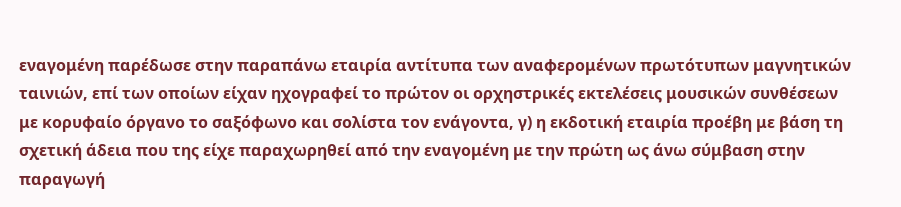εναγομένη παρέδωσε στην παραπάνω εταιρία αντίτυπα των αναφερομένων πρωτότυπων μαγνητικών ταινιών, επί των οποίων είχαν ηχογραφεί το πρώτον οι ορχηστρικές εκτελέσεις μουσικών συνθέσεων με κορυφαίο όργανο το σαξόφωνο και σολίστα τον ενάγοντα, γ) η εκδοτική εταιρία προέβη με βάση τη σχετική άδεια που της είχε παραχωρηθεί από την εναγομένη με την πρώτη ως άνω σύμβαση στην παραγωγή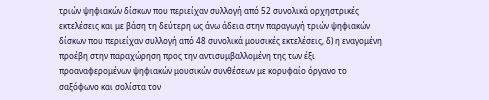τριών ψηφιακών δίσκων που περιείχαν συλλογή από 52 συνολικά ορχηστρικές εκτελέσεις και με βάση τη δεύτερη ως άνω άδεια στην παραγωγή τριών ψηφιακών δίσκων που περιείχαν συλλογή από 48 συνολικά μουσικές εκτελέσεις, δ) η εναγομένη προέβη στην παραχώρηση προς την αντισυμβαλλομένη της των έξι προαναφερομένων ψηφιακών μουσικών συνθέσεων με κορυφαίο όργανο το σαξόφωνο και σολίστα τον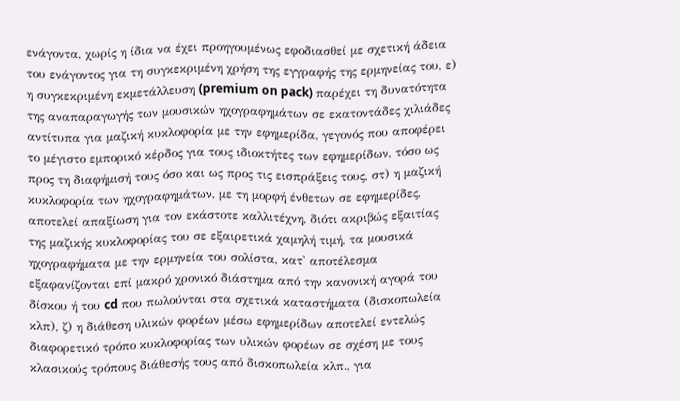ενάγοντα, χωρίς η ίδια να έχει προηγουμένως εφοδιασθεί με σχετική άδεια του ενάγοντος για τη συγκεκριμένη χρήση της εγγραφής της ερμηνείας του, ε) η συγκεκριμένη εκμετάλλευση (premium on pack) παρέχει τη δυνατότητα της αναπαραγωγής των μουσικών ηχογραφημάτων σε εκατοντάδες χιλιάδες αντίτυπα για μαζική κυκλοφορία με την εφημερίδα, γεγονός που αποφέρει το μέγιστο εμπορικό κέρδος για τους ιδιοκτήτες των εφημερίδων, τόσο ως προς τη διαφήμισή τους όσο και ως προς τις εισπράξεις τους, στ) η μαζική κυκλοφορία των ηχογραφημάτων, με τη μορφή ένθετων σε εφημερίδες, αποτελεί απαξίωση για τον εκάστοτε καλλιτέχνη, διότι ακριβώς εξαιτίας της μαζικής κυκλοφορίας του σε εξαιρετικά χαμηλή τιμή, τα μουσικά ηχογραφήματα με την ερμηνεία του σολίστα, κατ' αποτέλεσμα εξαφανίζονται επί μακρό χρονικό διάστημα από την κανονική αγορά του δίσκου ή του cd που πωλούνται στα σχετικά καταστήματα (δισκοπωλεία κλπ), ζ) η διάθεση υλικών φορέων μέσω εφημερίδων αποτελεί εντελώς διαφορετικό τρόπο κυκλοφορίας των υλικών φορέων σε σχέση με τους κλασικούς τρόπους διάθεσής τους από δισκοπωλεία κλπ., για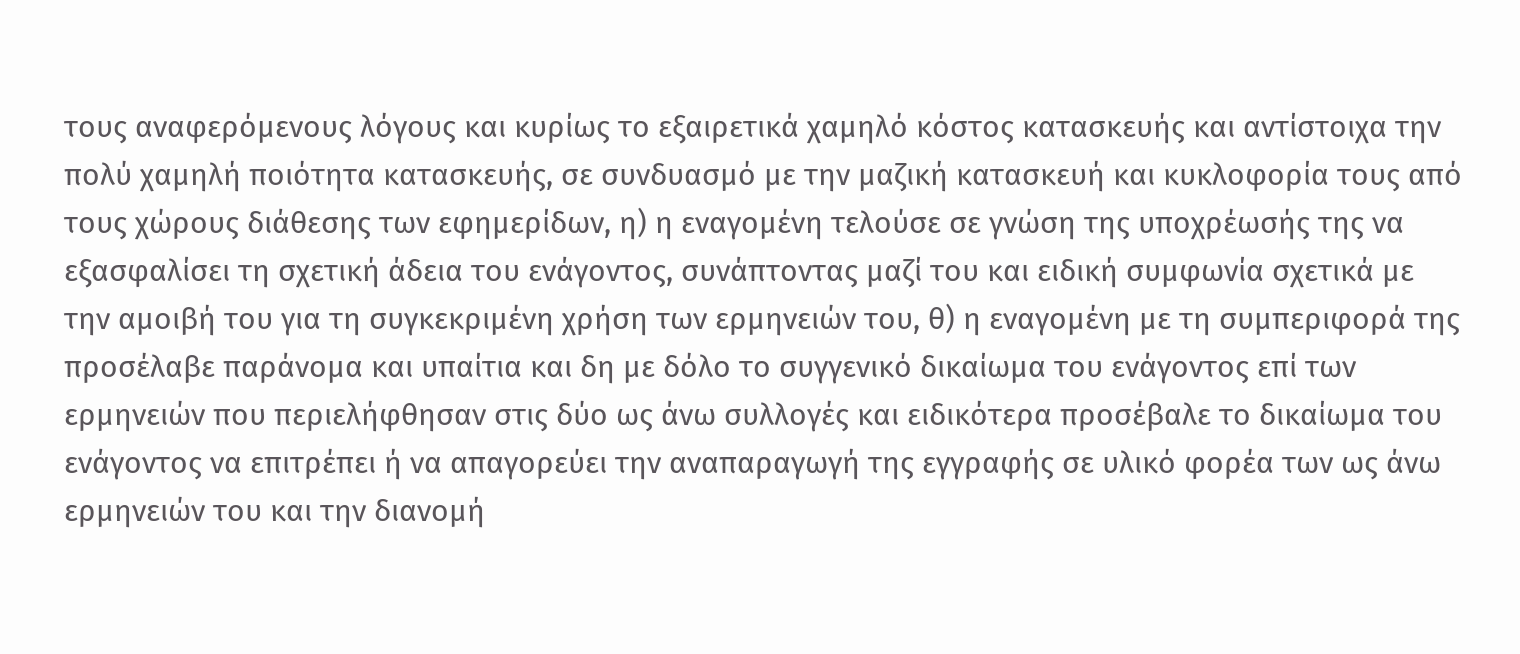τους αναφερόμενους λόγους και κυρίως το εξαιρετικά χαμηλό κόστος κατασκευής και αντίστοιχα την πολύ χαμηλή ποιότητα κατασκευής, σε συνδυασμό με την μαζική κατασκευή και κυκλοφορία τους από τους χώρους διάθεσης των εφημερίδων, η) η εναγομένη τελούσε σε γνώση της υποχρέωσής της να εξασφαλίσει τη σχετική άδεια του ενάγοντος, συνάπτοντας μαζί του και ειδική συμφωνία σχετικά με την αμοιβή του για τη συγκεκριμένη χρήση των ερμηνειών του, θ) η εναγομένη με τη συμπεριφορά της προσέλαβε παράνομα και υπαίτια και δη με δόλο το συγγενικό δικαίωμα του ενάγοντος επί των ερμηνειών που περιελήφθησαν στις δύο ως άνω συλλογές και ειδικότερα προσέβαλε το δικαίωμα του ενάγοντος να επιτρέπει ή να απαγορεύει την αναπαραγωγή της εγγραφής σε υλικό φορέα των ως άνω ερμηνειών του και την διανομή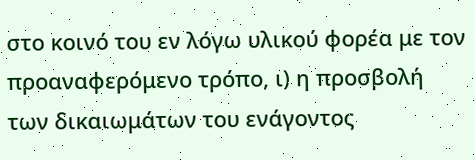στο κοινό του εν λόγω υλικού φορέα με τον προαναφερόμενο τρόπο, ι) η προσβολή των δικαιωμάτων του ενάγοντος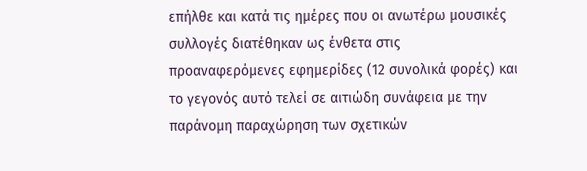επήλθε και κατά τις ημέρες που οι ανωτέρω μουσικές συλλογές διατέθηκαν ως ένθετα στις προαναφερόμενες εφημερίδες (12 συνολικά φορές) και το γεγονός αυτό τελεί σε αιτιώδη συνάφεια με την παράνομη παραχώρηση των σχετικών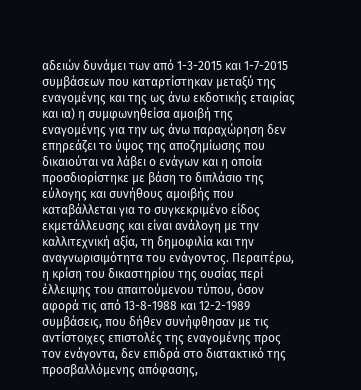αδειών δυνάμει των από 1-3-2015 και 1-7-2015 συμβάσεων που καταρτίστηκαν μεταξύ της εναγομένης και της ως άνω εκδοτικής εταιρίας και ια) η συμφωνηθείσα αμοιβή της εναγομένης για την ως άνω παραχώρηση δεν επηρεάζει το ύψος της αποζημίωσης που δικαιούται να λάβει ο ενάγων και η οποία προσδιορίστηκε με βάση το διπλάσιο της εύλογης και συνήθους αμοιβής που καταβάλλεται για το συγκεκριμένο είδος εκμετάλλευσης και είναι ανάλογη με την καλλιτεχνική αξία, τη δημοφιλία και την αναγνωρισιμότητα του ενάγοντος. Περαιτέρω, η κρίση του δικαστηρίου της ουσίας περί έλλειψης του απαιτούμενου τύπου, όσον αφορά τις από 13-8-1988 και 12-2-1989 συμβάσεις, που δήθεν συνήφθησαν με τις αντίστοιχες επιστολές της εναγομένης προς τον ενάγοντα, δεν επιδρά στο διατακτικό της προσβαλλόμενης απόφασης,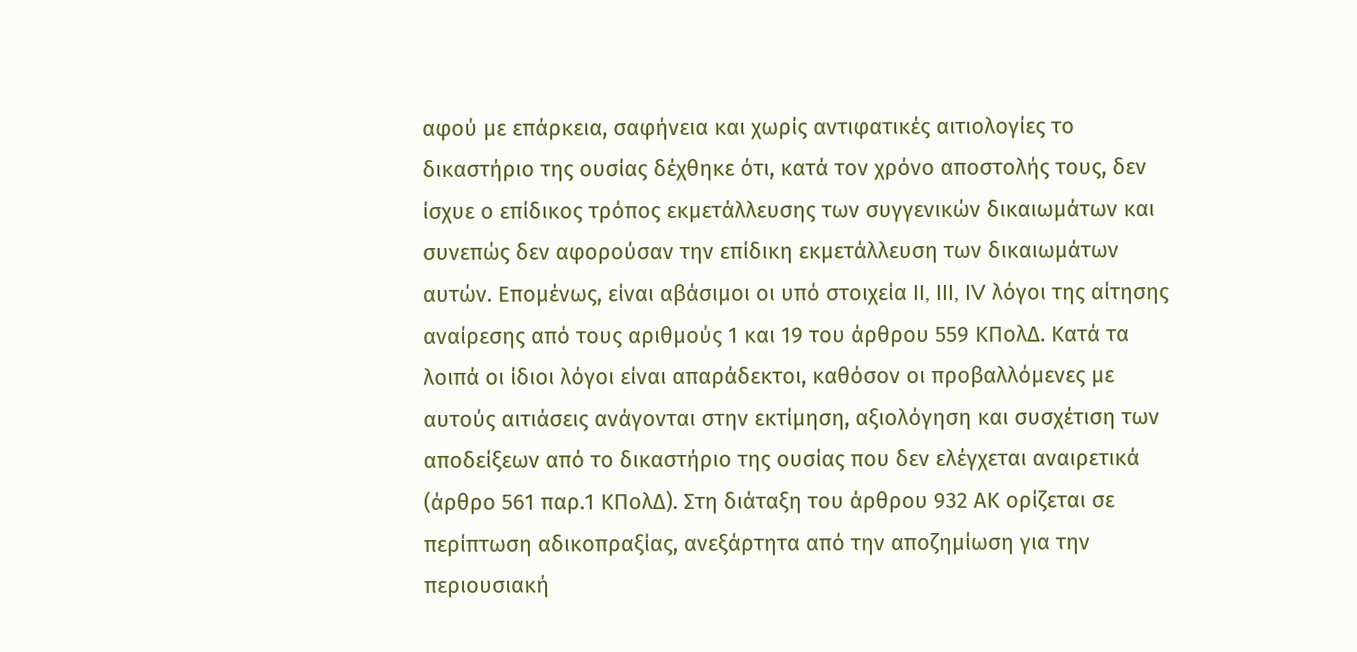αφού με επάρκεια, σαφήνεια και χωρίς αντιφατικές αιτιολογίες το δικαστήριο της ουσίας δέχθηκε ότι, κατά τον χρόνο αποστολής τους, δεν ίσχυε ο επίδικος τρόπος εκμετάλλευσης των συγγενικών δικαιωμάτων και συνεπώς δεν αφορούσαν την επίδικη εκμετάλλευση των δικαιωμάτων αυτών. Επομένως, είναι αβάσιμοι οι υπό στοιχεία II, III, IV λόγοι της αίτησης αναίρεσης από τους αριθμούς 1 και 19 του άρθρου 559 ΚΠολΔ. Κατά τα λοιπά οι ίδιοι λόγοι είναι απαράδεκτοι, καθόσον οι προβαλλόμενες με αυτούς αιτιάσεις ανάγονται στην εκτίμηση, αξιολόγηση και συσχέτιση των αποδείξεων από το δικαστήριο της ουσίας που δεν ελέγχεται αναιρετικά (άρθρο 561 παρ.1 ΚΠολΔ). Στη διάταξη του άρθρου 932 ΑΚ ορίζεται σε περίπτωση αδικοπραξίας, ανεξάρτητα από την αποζημίωση για την περιουσιακή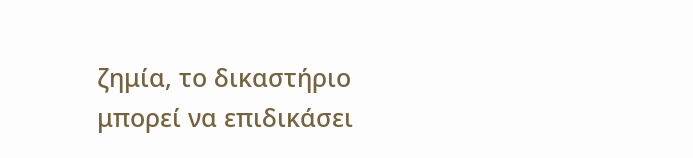ζημία, το δικαστήριο μπορεί να επιδικάσει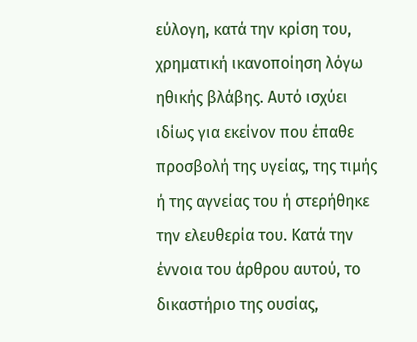εύλογη, κατά την κρίση του, χρηματική ικανοποίηση λόγω ηθικής βλάβης. Αυτό ισχύει ιδίως για εκείνον που έπαθε προσβολή της υγείας, της τιμής ή της αγνείας του ή στερήθηκε την ελευθερία του. Κατά την έννοια του άρθρου αυτού, το δικαστήριο της ουσίας,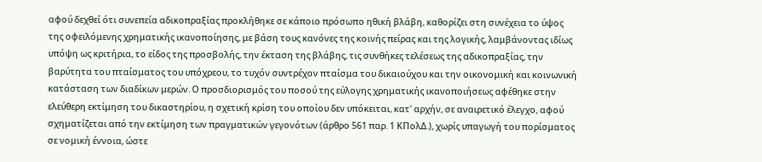αφού δεχθεί ότι συνεπεία αδικοπραξίας προκλήθηκε σε κάποιο πρόσωπο ηθική βλάβη, καθορίζει στη συνέχεια το ύψος της οφειλόμενης χρηματικής ικανοποίησης, με βάση τους κανόνες της κοινής πείρας και της λογικής, λαμβάνοντας ιδίως υπόψη ως κριτήρια, το είδος της προσβολής, την έκταση της βλάβης, τις συνθήκες τελέσεως της αδικοπραξίας, την βαρύτητα του πταίσματος του υπόχρεου, το τυχόν συντρέχον πταίσμα του δικαιούχου και την οικονομική και κοινωνική κατάσταση των διαδίκων μερών. Ο προσδιορισμός του ποσού της εύλογης χρηματικής ικανοποιήσεως αφέθηκε στην ελεύθερη εκτίμηση του δικαστηρίου, η σχετική κρίση του οποίου δεν υπόκειται, κατ' αρχήν, σε αναιρετικό έλεγχο, αφού σχηματίζεται από την εκτίμηση των πραγματικών γεγονότων (άρθρο 561 παρ. 1 ΚΠολΔ.), χωρίς υπαγωγή του πορίσματος σε νομική έννοια, ώστε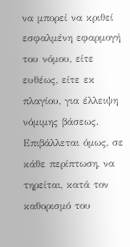να μπορεί να κριθεί εσφαλμένη εφαρμογή του νόμου, είτε ευθέως, είτε εκ πλαγίου, για έλλειψη νόμιμης βάσεως. Επιβάλλεται όμως, σε κάθε περίπτωση, να τηρείται, κατά τον καθορισμό του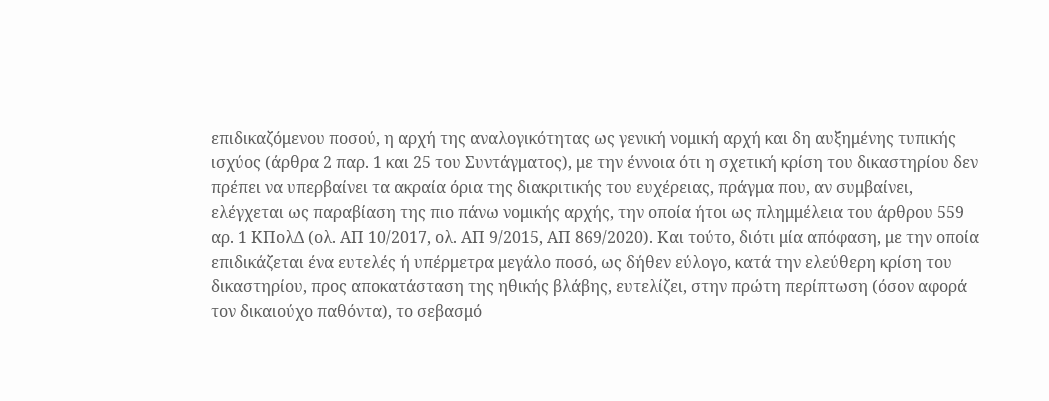επιδικαζόμενου ποσού, η αρχή της αναλογικότητας ως γενική νομική αρχή και δη αυξημένης τυπικής ισχύος (άρθρα 2 παρ. 1 και 25 του Συντάγματος), με την έννοια ότι η σχετική κρίση του δικαστηρίου δεν πρέπει να υπερβαίνει τα ακραία όρια της διακριτικής του ευχέρειας, πράγμα που, αν συμβαίνει, ελέγχεται ως παραβίαση της πιο πάνω νομικής αρχής, την οποία ήτοι ως πλημμέλεια του άρθρου 559 αρ. 1 ΚΠολΔ (ολ. ΑΠ 10/2017, ολ. ΑΠ 9/2015, ΑΠ 869/2020). Και τούτο, διότι μία απόφαση, με την οποία επιδικάζεται ένα ευτελές ή υπέρμετρα μεγάλο ποσό, ως δήθεν εύλογο, κατά την ελεύθερη κρίση του δικαστηρίου, προς αποκατάσταση της ηθικής βλάβης, ευτελίζει, στην πρώτη περίπτωση (όσον αφορά τον δικαιούχο παθόντα), το σεβασμό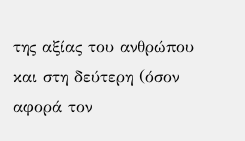της αξίας του ανθρώπου και στη δεύτερη (όσον αφορά τον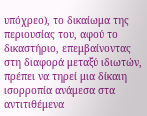υπόχρεο), το δικαίωμα της περιουσίας του, αφού το δικαστήριο, επεμβαίνοντας στη διαφορά μεταξύ ιδιωτών, πρέπει να τηρεί μια δίκαιη ισορροπία ανάμεσα στα αντιτιθέμενα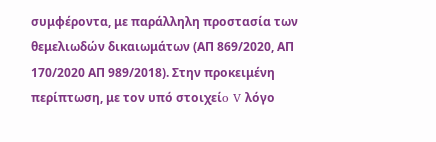συμφέροντα, με παράλληλη προστασία των θεμελιωδών δικαιωμάτων (ΑΠ 869/2020, ΑΠ 170/2020 ΑΠ 989/2018). Στην προκειμένη περίπτωση, με τον υπό στοιχείo V λόγο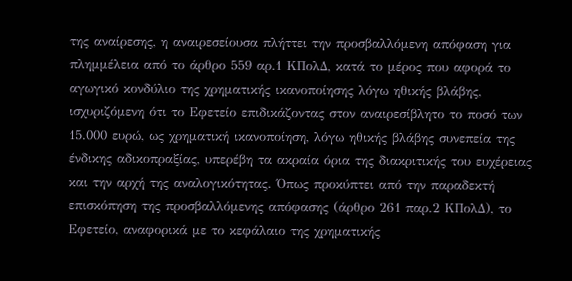της αναίρεσης, η αναιρεσείουσα πλήττει την προσβαλλόμενη απόφαση για πλημμέλεια από το άρθρο 559 αρ.1 ΚΠολΔ, κατά το μέρος που αφορά το αγωγικό κονδύλιο της χρηματικής ικανοποίησης λόγω ηθικής βλάβης, ισχυριζόμενη ότι το Εφετείο επιδικάζοντας στον αναιρεσίβλητο το ποσό των 15.000 ευρώ, ως χρηματική ικανοποίηση, λόγω ηθικής βλάβης συνεπεία της ένδικης αδικοπραξίας, υπερέβη τα ακραία όρια της διακριτικής του ευχέρειας και την αρχή της αναλογικότητας. Όπως προκύπτει από την παραδεκτή επισκόπηση της προσβαλλόμενης απόφασης (άρθρο 261 παρ.2 ΚΠολΔ), το Εφετείο, αναφορικά με το κεφάλαιο της χρηματικής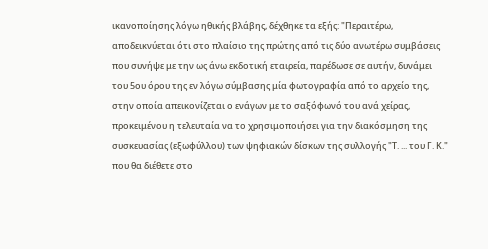ικανοποίησης λόγω ηθικής βλάβης, δέχθηκε τα εξής: "Περαιτέρω, αποδεικνύεται ότι στο πλαίσιο της πρώτης από τις δύο ανωτέρω συμβάσεις που συνήψε με την ως άνω εκδοτική εταιρεία, παρέδωσε σε αυτήν, δυνάμει του 5ου όρου της εν λόγω σύμβασης μία φωτογραφία από το αρχείο της, στην οποία απεικονίζεται ο ενάγων με το σαξόφωνό του ανά χείρας, προκειμένου η τελευταία να το χρησιμοποιήσει για την διακόσμηση της συσκευασίας (εξωφύλλου) των ψηφιακών δίσκων της συλλογής "Τ. ... του Γ. Κ." που θα διέθετε στο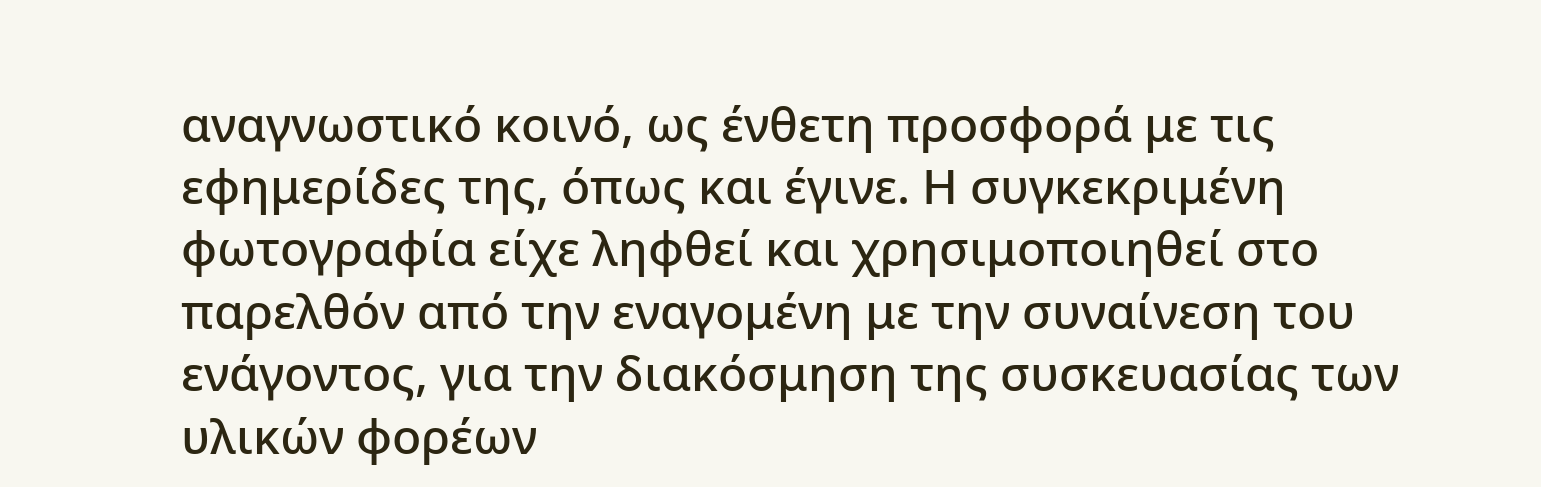αναγνωστικό κοινό, ως ένθετη προσφορά με τις εφημερίδες της, όπως και έγινε. Η συγκεκριμένη φωτογραφία είχε ληφθεί και χρησιμοποιηθεί στο παρελθόν από την εναγομένη με την συναίνεση του ενάγοντος, για την διακόσμηση της συσκευασίας των υλικών φορέων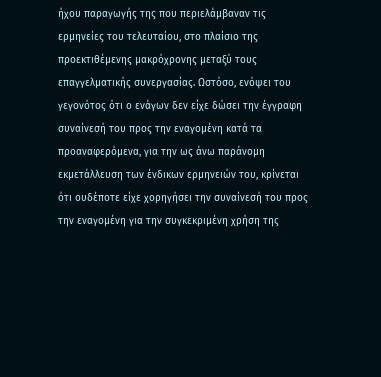ήχου παραγωγής της που περιελάμβαναν τις ερμηνείες του τελευταίου, στο πλαίσιο της προεκτιθέμενης μακρόχρονης μεταξύ τους επαγγελματικής συνεργασίας. Ωστόσο, ενόψει του γεγονότος ότι ο ενάγων δεν είχε δώσει την έγγραφη συναίνεσή του προς την εναγομένη κατά τα προαναφερόμενα, για την ως άνω παράνομη εκμετάλλευση των ένδικων ερμηνειών του, κρίνεται ότι ουδέποτε είχε χορηγήσει την συναίνεσή του προς την εναγομένη για την συγκεκριμένη χρήση της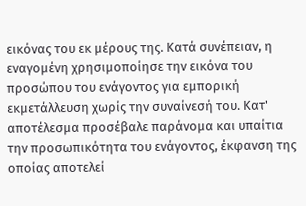εικόνας του εκ μέρους της. Κατά συνέπειαν, η εναγομένη χρησιμοποίησε την εικόνα του προσώπου του ενάγοντος για εμπορική εκμετάλλευση χωρίς την συναίνεσή του. Κατ' αποτέλεσμα προσέβαλε παράνομα και υπαίτια την προσωπικότητα του ενάγοντος, έκφανση της οποίας αποτελεί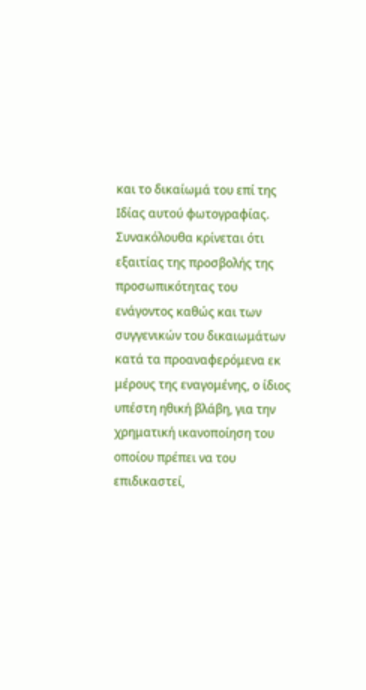και το δικαίωμά του επί της Ιδίας αυτού φωτογραφίας. Συνακόλουθα κρίνεται ότι εξαιτίας της προσβολής της προσωπικότητας του ενάγοντος καθώς και των συγγενικών του δικαιωμάτων κατά τα προαναφερόμενα εκ μέρους της εναγομένης, ο ίδιος υπέστη ηθική βλάβη, για την χρηματική ικανοποίηση του οποίου πρέπει να του επιδικαστεί,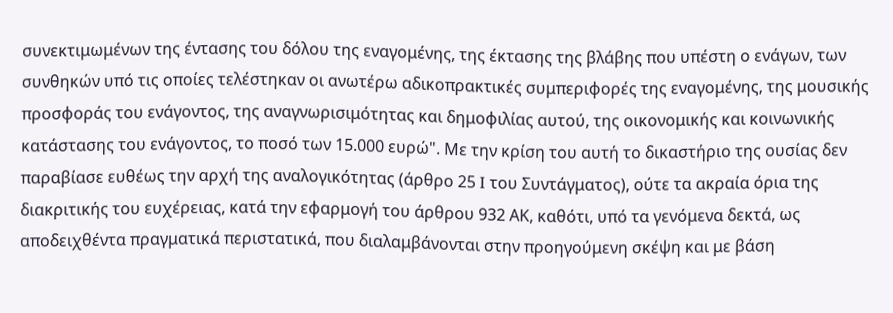συνεκτιμωμένων της έντασης του δόλου της εναγομένης, της έκτασης της βλάβης που υπέστη ο ενάγων, των συνθηκών υπό τις οποίες τελέστηκαν οι ανωτέρω αδικοπρακτικές συμπεριφορές της εναγομένης, της μουσικής προσφοράς του ενάγοντος, της αναγνωρισιμότητας και δημοφιλίας αυτού, της οικονομικής και κοινωνικής κατάστασης του ενάγοντος, το ποσό των 15.000 ευρώ". Με την κρίση του αυτή το δικαστήριο της ουσίας δεν παραβίασε ευθέως την αρχή της αναλογικότητας (άρθρο 25 I του Συντάγματος), ούτε τα ακραία όρια της διακριτικής του ευχέρειας, κατά την εφαρμογή του άρθρου 932 ΑΚ, καθότι, υπό τα γενόμενα δεκτά, ως αποδειχθέντα πραγματικά περιστατικά, που διαλαμβάνονται στην προηγούμενη σκέψη και με βάση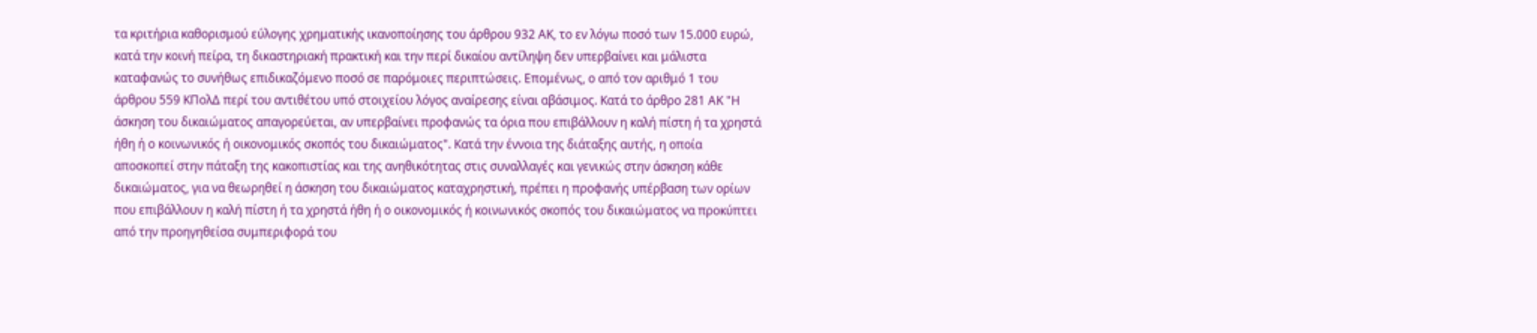τα κριτήρια καθορισμού εύλογης χρηματικής ικανοποίησης του άρθρου 932 ΑΚ, το εν λόγω ποσό των 15.000 ευρώ, κατά την κοινή πείρα, τη δικαστηριακή πρακτική και την περί δικαίου αντίληψη δεν υπερβαίνει και μάλιστα καταφανώς το συνήθως επιδικαζόμενο ποσό σε παρόμοιες περιπτώσεις. Επομένως, ο από τον αριθμό 1 του άρθρου 559 ΚΠολΔ περί του αντιθέτου υπό στοιχείου λόγος αναίρεσης είναι αβάσιμος. Κατά το άρθρο 281 ΑΚ "Η άσκηση του δικαιώματος απαγορεύεται, αν υπερβαίνει προφανώς τα όρια που επιβάλλουν η καλή πίστη ή τα χρηστά ήθη ή ο κοινωνικός ή οικονομικός σκοπός του δικαιώματος". Κατά την έννοια της διάταξης αυτής, η οποία αποσκοπεί στην πάταξη της κακοπιστίας και της ανηθικότητας στις συναλλαγές και γενικώς στην άσκηση κάθε δικαιώματος, για να θεωρηθεί η άσκηση του δικαιώματος καταχρηστική, πρέπει η προφανής υπέρβαση των ορίων που επιβάλλουν η καλή πίστη ή τα χρηστά ήθη ή ο οικονομικός ή κοινωνικός σκοπός του δικαιώματος να προκύπτει από την προηγηθείσα συμπεριφορά του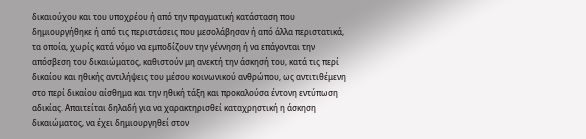δικαιούχου και του υποχρέου ή από την πραγματική κατάσταση που δημιουργήθηκε ή από τις περιστάσεις που μεσολάβησαν ή από άλλα περιστατικά, τα οποία, χωρίς κατά νόμο να εμποδίζουν την γέννηση ή να επάγονται την απόσβεση του δικαιώματος, καθιστούν μη ανεκτή την άσκησή του, κατά τις περί δικαίου και ηθικής αντιλήψεις του μέσου κοινωνικού ανθρώπου, ως αντιτιθέμενη στο περί δικαίου αίσθημα και την ηθική τάξη και προκαλούσα έντονη εντύπωση αδικίας. Απαιτείται δηλαδή για να χαρακτηρισθεί καταχρηστική η άσκηση δικαιώματος, να έχει δημιουργηθεί στον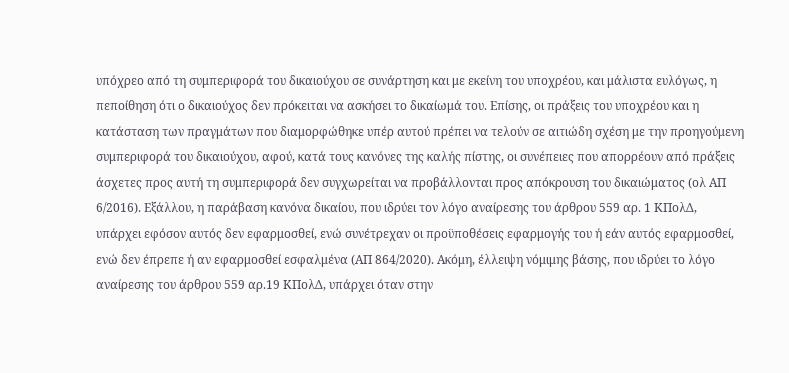υπόχρεο από τη συμπεριφορά του δικαιούχου σε συνάρτηση και με εκείνη του υποχρέου, και μάλιστα ευλόγως, η πεποίθηση ότι ο δικαιούχος δεν πρόκειται να ασκήσει το δικαίωμά του. Επίσης, οι πράξεις του υποχρέου και η κατάσταση των πραγμάτων που διαμορφώθηκε υπέρ αυτού πρέπει να τελούν σε αιτιώδη σχέση με την προηγούμενη συμπεριφορά του δικαιούχου, αφού, κατά τους κανόνες της καλής πίστης, οι συνέπειες που απορρέουν από πράξεις άσχετες προς αυτή τη συμπεριφορά δεν συγχωρείται να προβάλλονται προς απόκρουση του δικαιώματος (ολ ΑΠ 6/2016). Εξάλλου, η παράβαση κανόνα δικαίου, που ιδρύει τον λόγο αναίρεσης του άρθρου 559 αρ. 1 ΚΠολΔ, υπάρχει εφόσον αυτός δεν εφαρμοσθεί, ενώ συνέτρεχαν οι προϋποθέσεις εφαρμογής του ή εάν αυτός εφαρμοσθεί, ενώ δεν έπρεπε ή αν εφαρμοσθεί εσφαλμένα (ΑΠ 864/2020). Ακόμη, έλλειψη νόμιμης βάσης, που ιδρύει το λόγο αναίρεσης του άρθρου 559 αρ.19 ΚΠολΔ, υπάρχει όταν στην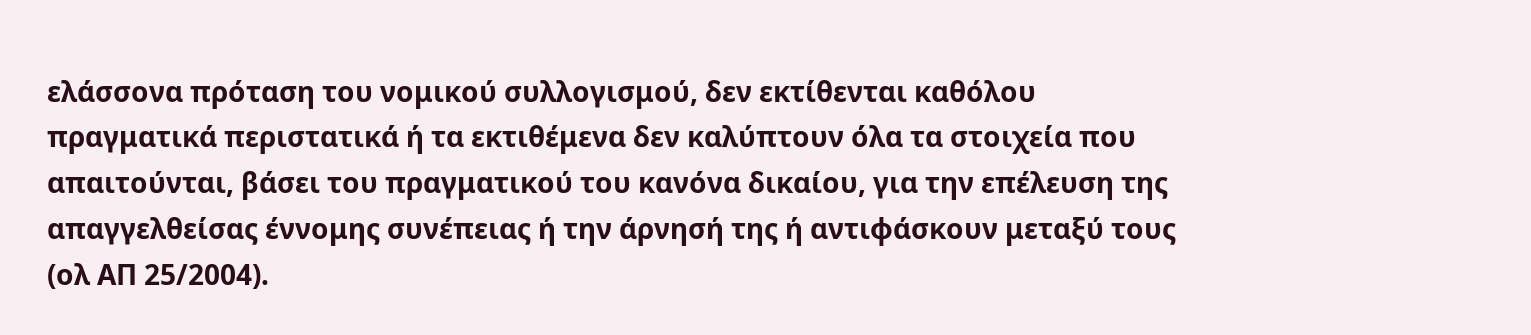ελάσσονα πρόταση του νομικού συλλογισμού, δεν εκτίθενται καθόλου πραγματικά περιστατικά ή τα εκτιθέμενα δεν καλύπτουν όλα τα στοιχεία που απαιτούνται, βάσει του πραγματικού του κανόνα δικαίου, για την επέλευση της απαγγελθείσας έννομης συνέπειας ή την άρνησή της ή αντιφάσκουν μεταξύ τους (ολ ΑΠ 25/2004).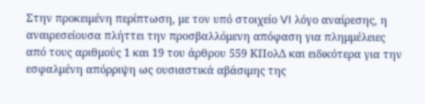Στην προκειμένη περίπτωση, με τον υπό στοιχείο VI λόγο αναίρεσης, η αναιρεσείουσα πλήττει την προσβαλλόμενη απόφαση για πλημμέλειες από τους αριθμούς 1 και 19 του άρθρου 559 ΚΠολΔ και ειδικότερα για την εσφαλμένη απόρριψη ως ουσιαστικά αβάσιμης της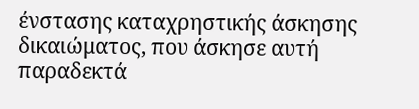ένστασης καταχρηστικής άσκησης δικαιώματος, που άσκησε αυτή παραδεκτά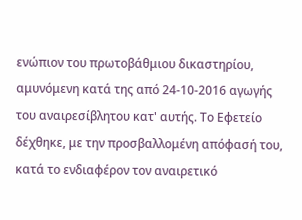ενώπιον του πρωτοβάθμιου δικαστηρίου, αμυνόμενη κατά της από 24-10-2016 αγωγής του αναιρεσίβλητου κατ' αυτής. Το Εφετείο δέχθηκε, με την προσβαλλομένη απόφασή του, κατά το ενδιαφέρον τον αναιρετικό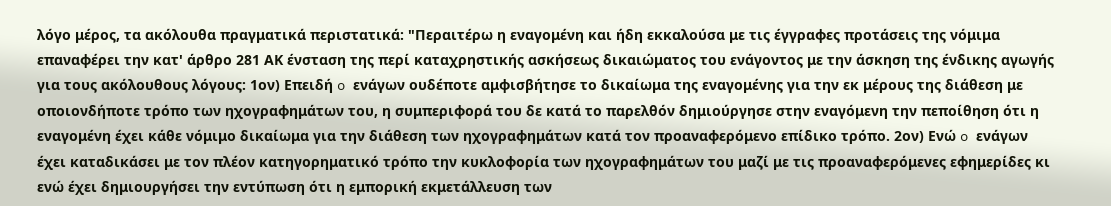λόγο μέρος, τα ακόλουθα πραγματικά περιστατικά: "Περαιτέρω η εναγομένη και ήδη εκκαλούσα με τις έγγραφες προτάσεις της νόμιμα επαναφέρει την κατ' άρθρο 281 ΑΚ ένσταση της περί καταχρηστικής ασκήσεως δικαιώματος του ενάγοντος με την άσκηση της ένδικης αγωγής για τους ακόλουθους λόγους: 1ον) Επειδή o ενάγων ουδέποτε αμφισβήτησε το δικαίωμα της εναγομένης για την εκ μέρους της διάθεση με οποιονδήποτε τρόπο των ηχογραφημάτων του, η συμπεριφορά του δε κατά το παρελθόν δημιούργησε στην εναγόμενη την πεποίθηση ότι η εναγομένη έχει κάθε νόμιμο δικαίωμα για την διάθεση των ηχογραφημάτων κατά τον προαναφερόμενο επίδικο τρόπο. 2ον) Ενώ o ενάγων έχει καταδικάσει με τον πλέον κατηγορηματικό τρόπο την κυκλοφορία των ηχογραφημάτων του μαζί με τις προαναφερόμενες εφημερίδες κι ενώ έχει δημιουργήσει την εντύπωση ότι η εμπορική εκμετάλλευση των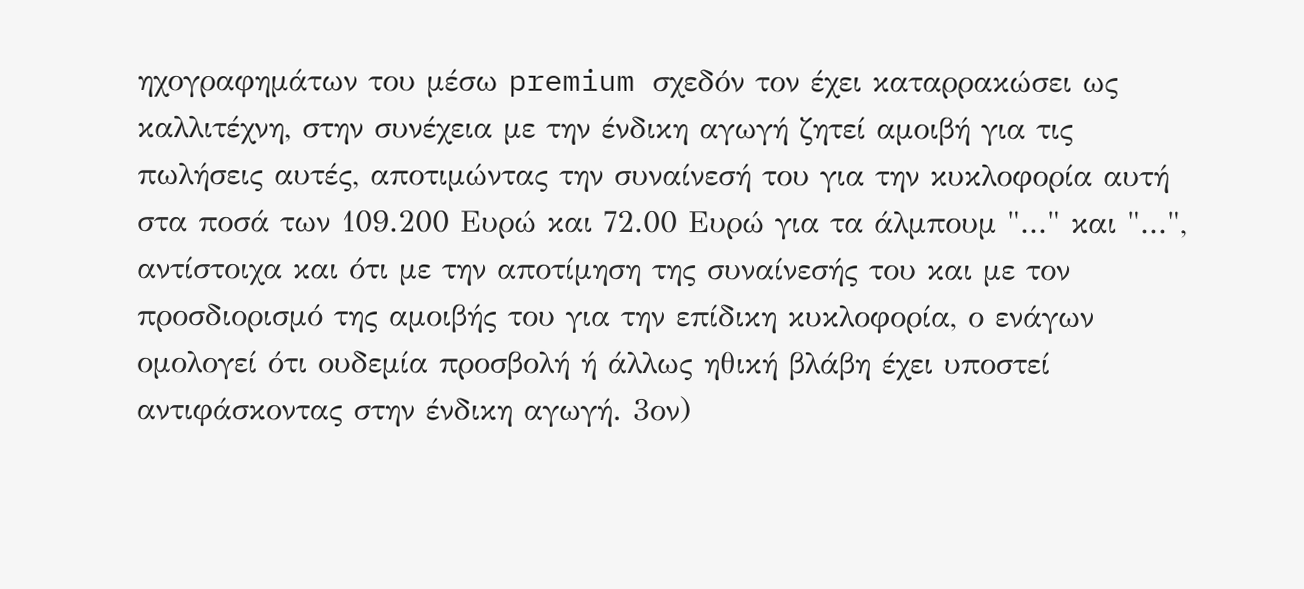ηχογραφημάτων του μέσω premium σχεδόν τον έχει καταρρακώσει ως καλλιτέχνη, στην συνέχεια με την ένδικη αγωγή ζητεί αμοιβή για τις πωλήσεις αυτές, αποτιμώντας την συναίνεσή του για την κυκλοφορία αυτή στα ποσά των 109.200 Ευρώ και 72.00 Ευρώ για τα άλμπουμ "..." και "...", αντίστοιχα και ότι με την αποτίμηση της συναίνεσής του και με τον προσδιορισμό της αμοιβής του για την επίδικη κυκλοφορία, ο ενάγων ομολογεί ότι ουδεμία προσβολή ή άλλως ηθική βλάβη έχει υποστεί αντιφάσκοντας στην ένδικη αγωγή. 3ον)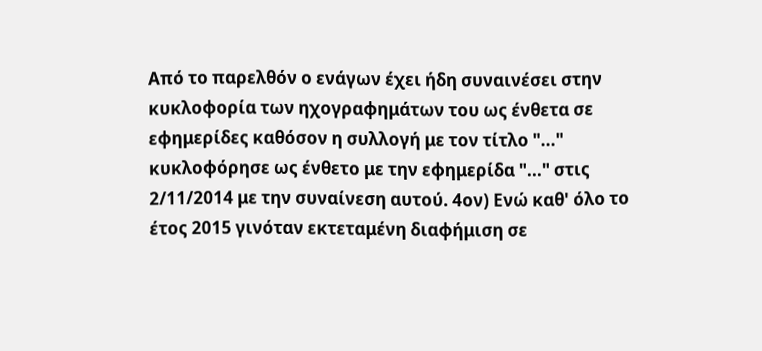Από το παρελθόν ο ενάγων έχει ήδη συναινέσει στην κυκλοφορία των ηχογραφημάτων του ως ένθετα σε εφημερίδες καθόσον η συλλογή με τον τίτλο "..." κυκλοφόρησε ως ένθετο με την εφημερίδα "..." στις 2/11/2014 με την συναίνεση αυτού. 4ον) Ενώ καθ' όλο το έτος 2015 γινόταν εκτεταμένη διαφήμιση σε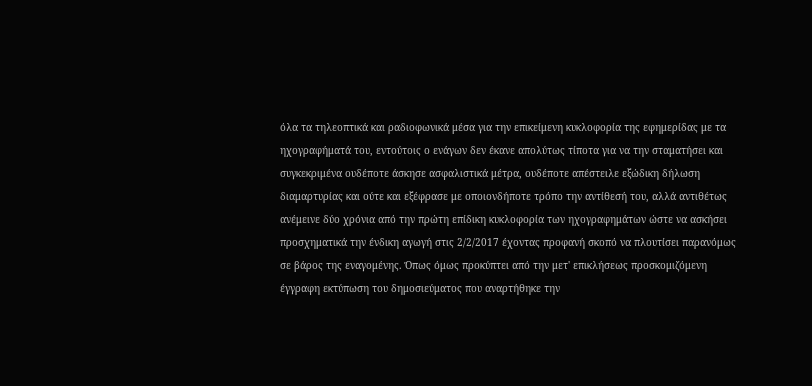όλα τα τηλεοπτικά και ραδιοφωνικά μέσα για την επικείμενη κυκλοφορία της εφημερίδας με τα ηχογραφήματά του, εντούτοις ο ενάγων δεν έκανε απολύτως τίποτα για να την σταματήσει και συγκεκριμένα ουδέποτε άσκησε ασφαλιστικά μέτρα, ουδέποτε απέστειλε εξώδικη δήλωση διαμαρτυρίας και ούτε και εξέφρασε με οποιονδήποτε τρόπο την αντίθεσή του, αλλά αντιθέτως ανέμεινε δύο χρόνια από την πρώτη επίδικη κυκλοφορία των ηχογραφημάτων ώστε να ασκήσει προσχηματικά την ένδικη αγωγή στις 2/2/2017 έχοντας προφανή σκοπό να πλουτίσει παρανόμως σε βάρος της εναγομένης. Όπως όμως προκύπτει από την μετ' επικλήσεως προσκομιζόμενη έγγραφη εκτύπωση του δημοσιεύματος που αναρτήθηκε την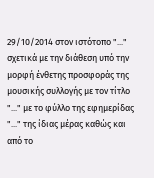29/10/2014 στον ιστότοπο "..." σχετικά με την διάθεση υπό την μορφή ένθετης προσφοράς της μουσικής συλλογής με τον τίτλο "..." με το φύλλο της εφημερίδας "..." της ίδιας μέρας καθώς και από το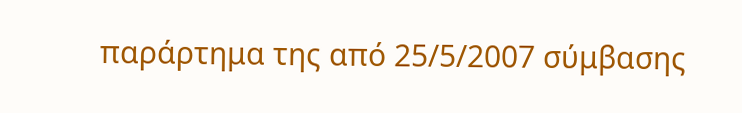παράρτημα της από 25/5/2007 σύμβασης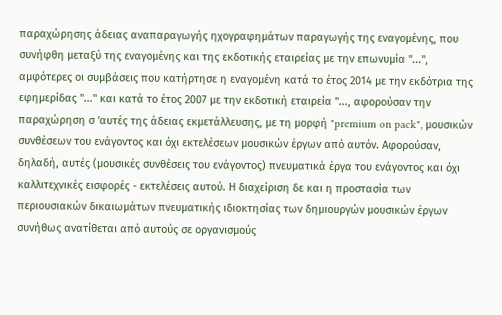παραχώρησης άδειας αναπαραγωγής ηχογραφημάτων παραγωγής της εναγομένης, που συνήφθη μεταξύ της εναγομένης και της εκδοτικής εταιρείας με την επωνυμία "...", αμφότερες οι συμβάσεις που κατήρτησε η εναγομένη κατά το έτος 2014 με την εκδότρια της εφημερίδας "..." και κατά το έτος 2007 με την εκδοτική εταιρεία "..., αφορούσαν την παραχώρηση σ 'αυτές της άδειας εκμετάλλευσης, με τη μορφή "premium on pack", μουσικών συνθέσεων του ενάγοντος και όχι εκτελέσεων μουσικών έργων από αυτόν. Αφορούσαν, δηλαδή, αυτές (μουσικές συνθέσεις του ενάγοντος) πνευματικά έργα του ενάγοντος και όχι καλλιτεχνικές εισφορές - εκτελέσεις αυτού. Η διαχείριση δε και η προστασία των περιουσιακών δικαιωμάτων πνευματικής ιδιοκτησίας των δημιουργών μουσικών έργων συνήθως ανατίθεται από αυτούς σε οργανισμούς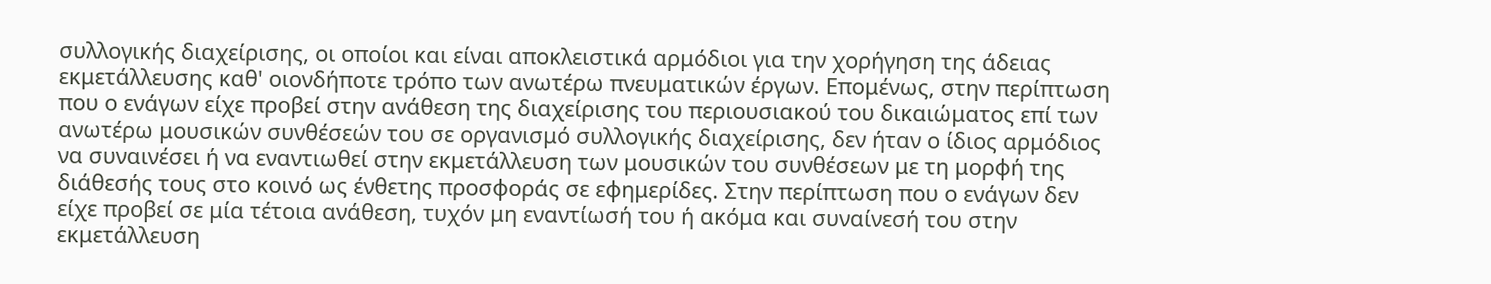συλλογικής διαχείρισης, οι οποίοι και είναι αποκλειστικά αρμόδιοι για την χορήγηση της άδειας εκμετάλλευσης καθ' οιονδήποτε τρόπο των ανωτέρω πνευματικών έργων. Επομένως, στην περίπτωση που ο ενάγων είχε προβεί στην ανάθεση της διαχείρισης του περιουσιακού του δικαιώματος επί των ανωτέρω μουσικών συνθέσεών του σε οργανισμό συλλογικής διαχείρισης, δεν ήταν ο ίδιος αρμόδιος να συναινέσει ή να εναντιωθεί στην εκμετάλλευση των μουσικών του συνθέσεων με τη μορφή της διάθεσής τους στο κοινό ως ένθετης προσφοράς σε εφημερίδες. Στην περίπτωση που ο ενάγων δεν είχε προβεί σε μία τέτοια ανάθεση, τυχόν μη εναντίωσή του ή ακόμα και συναίνεσή του στην εκμετάλλευση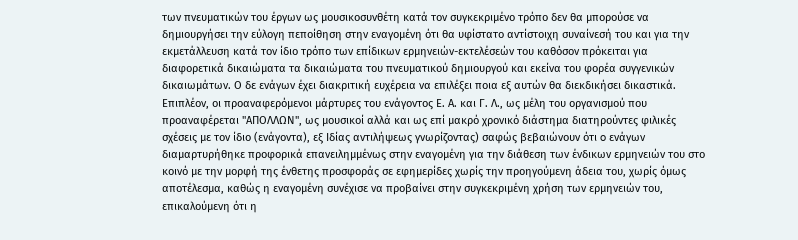των πνευματικών του έργων ως μουσικοσυνθέτη κατά τον συγκεκριμένο τρόπο δεν θα μπορούσε να δημιουργήσει την εύλογη πεποίθηση στην εναγομένη ότι θα υφίστατο αντίστοιχη συναίνεσή του και για την εκμετάλλευση κατά τον ίδιο τρόπο των επίδικων ερμηνειών-εκτελέσεών του καθόσον πρόκειται για διαφορετικά δικαιώματα τα δικαιώματα του πνευματικού δημιουργού και εκείνα του φορέα συγγενικών δικαιωμάτων. Ο δε ενάγων έχει διακριτική ευχέρεια να επιλέξει ποια εξ αυτών θα διεκδικήσει δικαστικά. Επιπλέον, οι προαναφερόμενοι μάρτυρες του ενάγοντος Ε. Α. και Γ. Λ., ως μέλη του οργανισμού που προαναφέρεται "ΑΠΟΛΛΩΝ", ως μουσικοί αλλά και ως επί μακρό χρονικό διάστημα διατηρούντες φιλικές σχέσεις με τον ίδιο (ενάγοντα), εξ Ιδίας αντιλήψεως γνωρίζοντας) σαφώς βεβαιώνουν ότι o ενάγων διαμαρτυρήθηκε προφορικά επανειλημμένως στην εναγομένη για την διάθεση των ένδικων ερμηνειών του στο κοινό με την μορφή της ένθετης προσφοράς σε εφημερίδες χωρίς την προηγούμενη άδεια του, χωρίς όμως αποτέλεσμα, καθώς η εναγομένη συνέχισε να προβαίνει στην συγκεκριμένη χρήση των ερμηνειών του, επικαλούμενη ότι η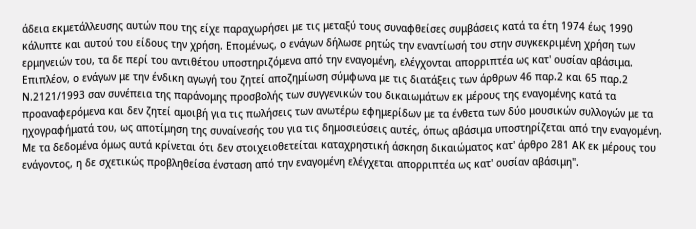άδεια εκμετάλλευσης αυτών που της είχε παραχωρήσει με τις μεταξύ τους συναφθείσες συμβάσεις κατά τα έτη 1974 έως 1990 κάλυπτε και αυτού του είδους την χρήση. Επομένως, ο ενάγων δήλωσε ρητώς την εναντίωσή του στην συγκεκριμένη χρήση των ερμηνειών του, τα δε περί του αντιθέτου υποστηριζόμενα από την εναγομένη, ελέγχονται απορριπτέα ως κατ' ουσίαν αβάσιμα. Επιπλέον, ο ενάγων με την ένδικη αγωγή του ζητεί αποζημίωση σύμφωνα με τις διατάξεις των άρθρων 46 παρ.2 και 65 παρ.2 Ν.2121/1993 σαν συνέπεια της παράνομης προσβολής των συγγενικών του δικαιωμάτων εκ μέρους της εναγομένης κατά τα προαναφερόμενα και δεν ζητεί αμοιβή για τις πωλήσεις των ανωτέρω εφημερίδων με τα ένθετα των δύο μουσικών συλλογών με τα ηχογραφήματά του, ως αποτίμηση της συναίνεσής του για τις δημοσιεύσεις αυτές, όπως αβάσιμα υποστηρίζεται από την εναγομένη. Με τα δεδομένα όμως αυτά κρίνεται ότι δεν στοιχειοθετείται καταχρηστική άσκηση δικαιώματος κατ' άρθρο 281 ΑΚ εκ μέρους του ενάγοντος, η δε σχετικώς προβληθείσα ένσταση από την εναγομένη ελέγχεται απορριπτέα ως κατ' ουσίαν αβάσιμη".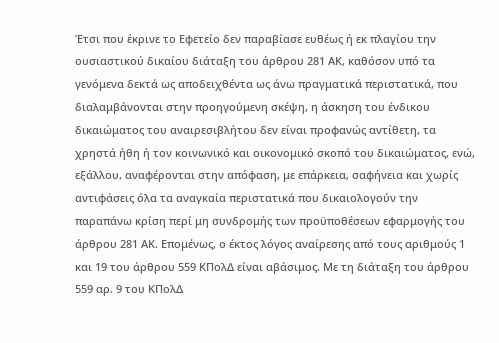Έτσι που έκρινε το Εφετείο δεν παραβίασε ευθέως ή εκ πλαγίου την ουσιαστικού δικαίου διάταξη του άρθρου 281 ΑΚ, καθόσον υπό τα γενόμενα δεκτά ως αποδειχθέντα ως άνω πραγματικά περιστατικά, που διαλαμβάνονται στην προηγούμενη σκέψη, η άσκηση του ένδικου δικαιώματος του αναιρεσιβλήτου δεν είναι προφανώς αντίθετη, τα χρηστά ήθη ή τον κοινωνικό και οικονομικό σκοπό του δικαιώματος, ενώ, εξάλλου, αναφέρονται στην απόφαση, με επάρκεια, σαφήνεια και χωρίς αντιφάσεις όλα τα αναγκαία περιστατικά που δικαιολογούν την παραπάνω κρίση περί μη συνδρομής των προϋποθέσεων εφαρμογής του άρθρου 281 ΑΚ. Επομένως, ο έκτος λόγος αναίρεσης από τους αριθμούς 1 και 19 του άρθρου 559 ΚΠολΔ είναι αβάσιμος. Με τη διάταξη του άρθρου 559 αρ. 9 του ΚΠολΔ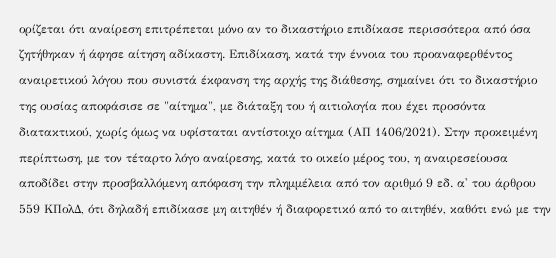ορίζεται ότι αναίρεση επιτρέπεται μόνο αν το δικαστήριο επιδίκασε περισσότερα από όσα ζητήθηκαν ή άφησε αίτηση αδίκαστη. Επιδίκαση, κατά την έννοια του προαναφερθέντος αναιρετικού λόγου που συνιστά έκφανση της αρχής της διάθεσης, σημαίνει ότι το δικαστήριο της ουσίας αποφάσισε σε "αίτημα", με διάταξη του ή αιτιολογία που έχει προσόντα διατακτικού, χωρίς όμως να υφίσταται αντίστοιχο αίτημα (ΑΠ 1406/2021). Στην προκειμένη περίπτωση, με τον τέταρτο λόγο αναίρεσης, κατά το οικείο μέρος του, η αναιρεσείουσα αποδίδει στην προσβαλλόμενη απόφαση την πλημμέλεια από τον αριθμό 9 εδ. α' του άρθρου 559 ΚΠολΔ, ότι δηλαδή επιδίκασε μη αιτηθέν ή διαφορετικό από το αιτηθέν, καθότι ενώ με την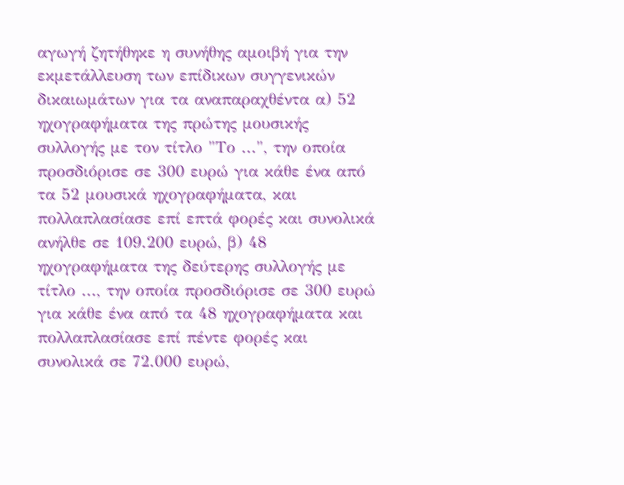αγωγή ζητήθηκε η συνήθης αμοιβή για την εκμετάλλευση των επίδικων συγγενικών δικαιωμάτων για τα αναπαραχθέντα α) 52 ηχογραφήματα της πρώτης μουσικής συλλογής με τον τίτλο "Το ...", την οποία προσδιόρισε σε 300 ευρώ για κάθε ένα από τα 52 μουσικά ηχογραφήματα, και πολλαπλασίασε επί επτά φορές και συνολικά ανήλθε σε 109.200 ευρώ, β) 48 ηχογραφήματα της δεύτερης συλλογής με τίτλο ..., την οποία προσδιόρισε σε 300 ευρώ για κάθε ένα από τα 48 ηχογραφήματα και πολλαπλασίασε επί πέντε φορές και συνολικά σε 72.000 ευρώ,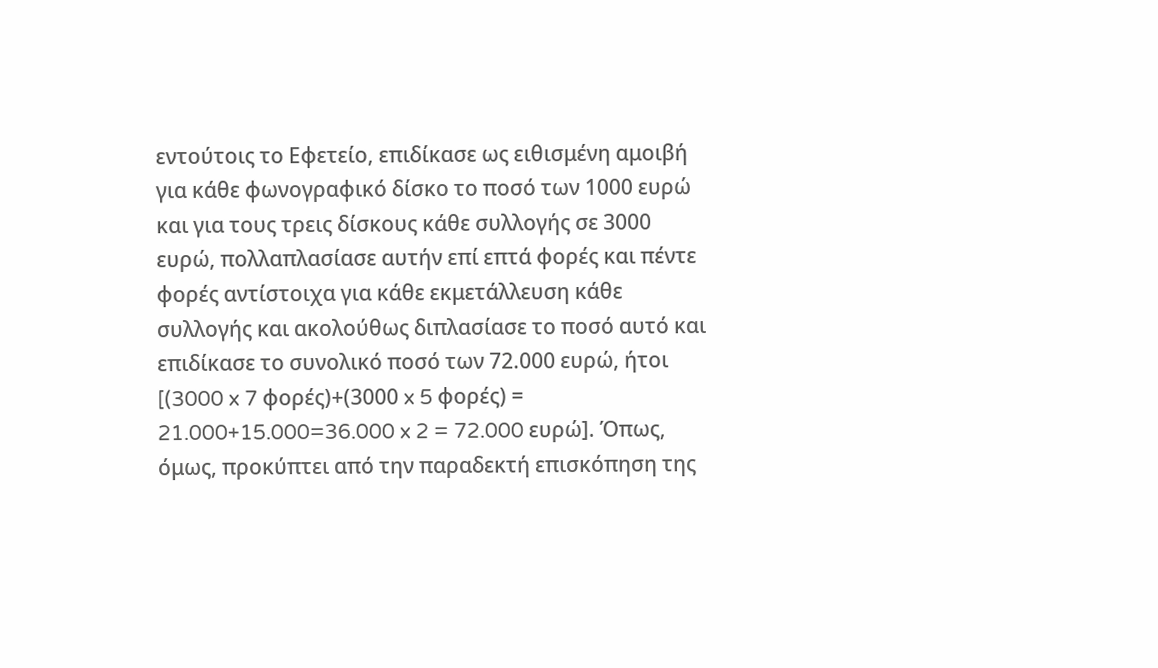εντούτοις το Εφετείο, επιδίκασε ως ειθισμένη αμοιβή για κάθε φωνογραφικό δίσκο το ποσό των 1000 ευρώ και για τους τρεις δίσκους κάθε συλλογής σε 3000 ευρώ, πολλαπλασίασε αυτήν επί επτά φορές και πέντε φορές αντίστοιχα για κάθε εκμετάλλευση κάθε συλλογής και ακολούθως διπλασίασε το ποσό αυτό και επιδίκασε το συνολικό ποσό των 72.000 ευρώ, ήτοι [(3000 x 7 φορές)+(3000 x 5 φορές) = 21.000+15.000=36.000 x 2 = 72.000 ευρώ]. Όπως, όμως, προκύπτει από την παραδεκτή επισκόπηση της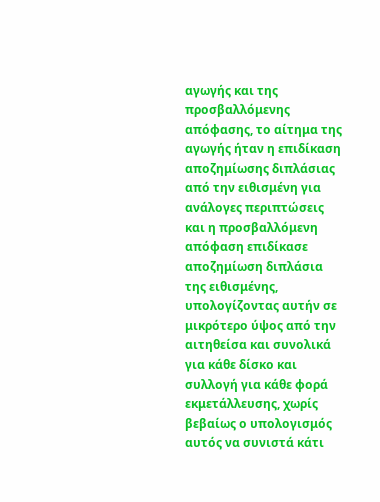αγωγής και της προσβαλλόμενης απόφασης, το αίτημα της αγωγής ήταν η επιδίκαση αποζημίωσης διπλάσιας από την ειθισμένη για ανάλογες περιπτώσεις και η προσβαλλόμενη απόφαση επιδίκασε αποζημίωση διπλάσια της ειθισμένης, υπολογίζοντας αυτήν σε μικρότερο ύψος από την αιτηθείσα και συνολικά για κάθε δίσκο και συλλογή για κάθε φορά εκμετάλλευσης, χωρίς βεβαίως ο υπολογισμός αυτός να συνιστά κάτι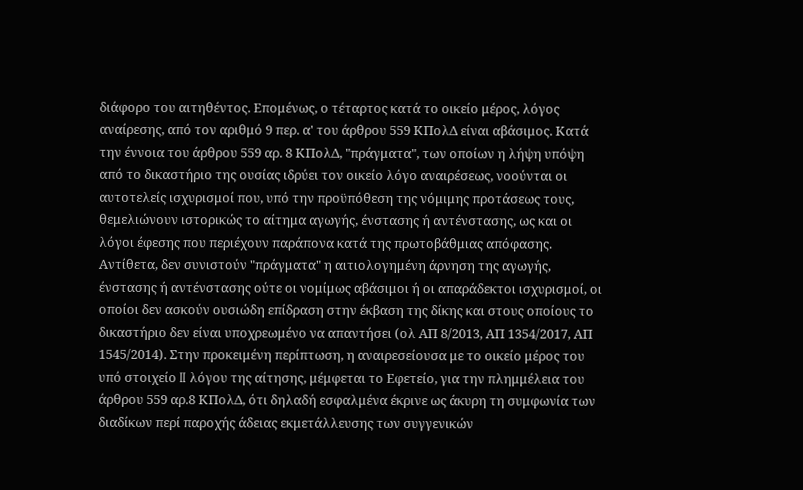διάφορο του αιτηθέντος. Επομένως, ο τέταρτος κατά το οικείο μέρος, λόγος αναίρεσης, από τον αριθμό 9 περ. α' του άρθρου 559 ΚΠολΔ είναι αβάσιμος. Κατά την έννοια του άρθρου 559 αρ. 8 ΚΠολΔ, "πράγματα", των οποίων η λήψη υπόψη από το δικαστήριο της ουσίας ιδρύει τον οικείο λόγο αναιρέσεως, νοούνται οι αυτοτελείς ισχυρισμοί που, υπό την προϋπόθεση της νόμιμης προτάσεως τους, θεμελιώνουν ιστορικώς το αίτημα αγωγής, ένστασης ή αντένστασης, ως και οι λόγοι έφεσης που περιέχουν παράπονα κατά της πρωτοβάθμιας απόφασης. Αντίθετα, δεν συνιστούν "πράγματα" η αιτιολογημένη άρνηση της αγωγής, ένστασης ή αντένστασης ούτε οι νομίμως αβάσιμοι ή οι απαράδεκτοι ισχυρισμοί, οι οποίοι δεν ασκούν ουσιώδη επίδραση στην έκβαση της δίκης και στους οποίους το δικαστήριο δεν είναι υποχρεωμένο να απαντήσει (ολ ΑΠ 8/2013, ΑΠ 1354/2017, ΑΠ 1545/2014). Στην προκειμένη περίπτωση, η αναιρεσείουσα με το οικείο μέρος του υπό στοιχείο II λόγου της αίτησης, μέμφεται το Εφετείο, για την πλημμέλεια του άρθρου 559 αρ.8 ΚΠολΔ, ότι δηλαδή εσφαλμένα έκρινε ως άκυρη τη συμφωνία των διαδίκων περί παροχής άδειας εκμετάλλευσης των συγγενικών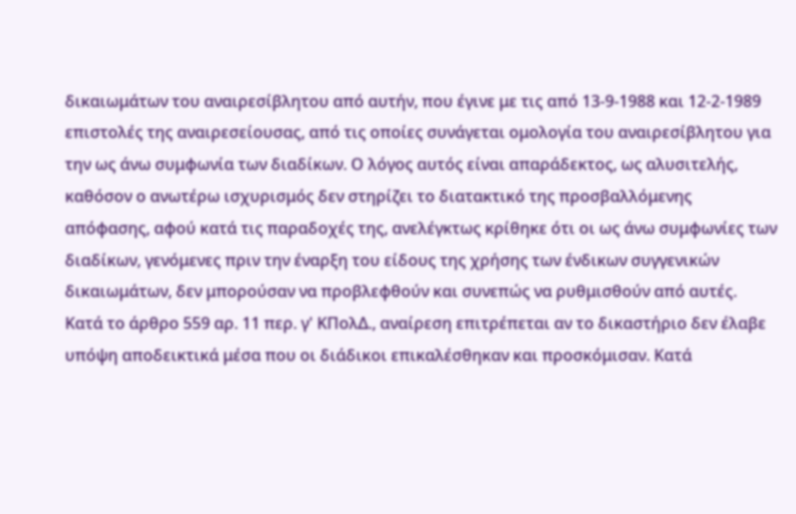δικαιωμάτων του αναιρεσίβλητου από αυτήν, που έγινε με τις από 13-9-1988 και 12-2-1989 επιστολές της αναιρεσείουσας, από τις οποίες συνάγεται ομολογία του αναιρεσίβλητου για την ως άνω συμφωνία των διαδίκων. Ο λόγος αυτός είναι απαράδεκτος, ως αλυσιτελής, καθόσον ο ανωτέρω ισχυρισμός δεν στηρίζει το διατακτικό της προσβαλλόμενης απόφασης, αφού κατά τις παραδοχές της, ανελέγκτως κρίθηκε ότι οι ως άνω συμφωνίες των διαδίκων, γενόμενες πριν την έναρξη του είδους της χρήσης των ένδικων συγγενικών δικαιωμάτων, δεν μπορούσαν να προβλεφθούν και συνεπώς να ρυθμισθούν από αυτές. Κατά το άρθρο 559 αρ. 11 περ. γ' ΚΠολΔ., αναίρεση επιτρέπεται αν το δικαστήριο δεν έλαβε υπόψη αποδεικτικά μέσα που οι διάδικοι επικαλέσθηκαν και προσκόμισαν. Κατά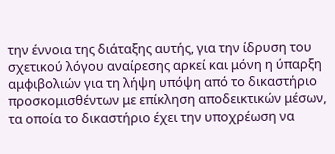την έννοια της διάταξης αυτής, για την ίδρυση του σχετικού λόγου αναίρεσης αρκεί και μόνη η ύπαρξη αμφιβολιών για τη λήψη υπόψη από το δικαστήριο προσκομισθέντων με επίκληση αποδεικτικών μέσων, τα οποία το δικαστήριο έχει την υποχρέωση να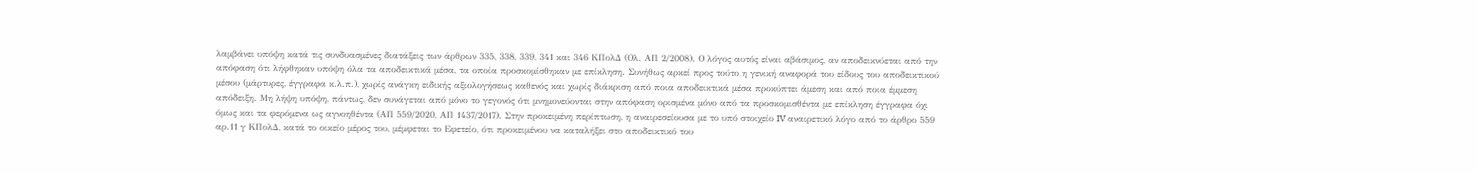λαμβάνει υπόψη κατά τις συνδυασμένες διατάξεις των άρθρων 335, 338, 339, 341 και 346 ΚΠολΔ (Ολ. ΑΠ 2/2008). Ο λόγος αυτός είναι αβάσιμος, αν αποδεικνύεται από την απόφαση ότι λήφθηκαν υπόψη όλα τα αποδεικτικά μέσα, τα οποία προσκομίσθηκαν με επίκληση. Συνήθως αρκεί προς τούτο η γενική αναφορά του είδους του αποδεικτικού μέσου (μάρτυρες, έγγραφα κ.λ.π.), χωρίς ανάγκη ειδικής αξιολογήσεως καθενός και χωρίς διάκριση από ποια αποδεικτικά μέσα προκύπτει άμεση και από ποια έμμεση απόδειξη. Μη λήψη υπόψη, πάντως, δεν συνάγεται από μόνο το γεγονός ότι μνημονεύονται στην απόφαση ορισμένα μόνο από τα προσκομισθέντα με επίκληση έγγραφα όχι όμως και τα φερόμενα ως αγνοηθέντα (ΑΠ 559/2020, ΑΠ 1437/2017). Στην προκειμένη περίπτωση, η αναιρεσείουσα με το υπό στοιχείο IV αναιρετικό λόγο από το άρθρο 559 αρ.11 γ ΚΠολΔ, κατά το οικείο μέρος του, μέμφεται το Εφετείο, ότι προκειμένου να καταλήξει στο αποδεικτικό του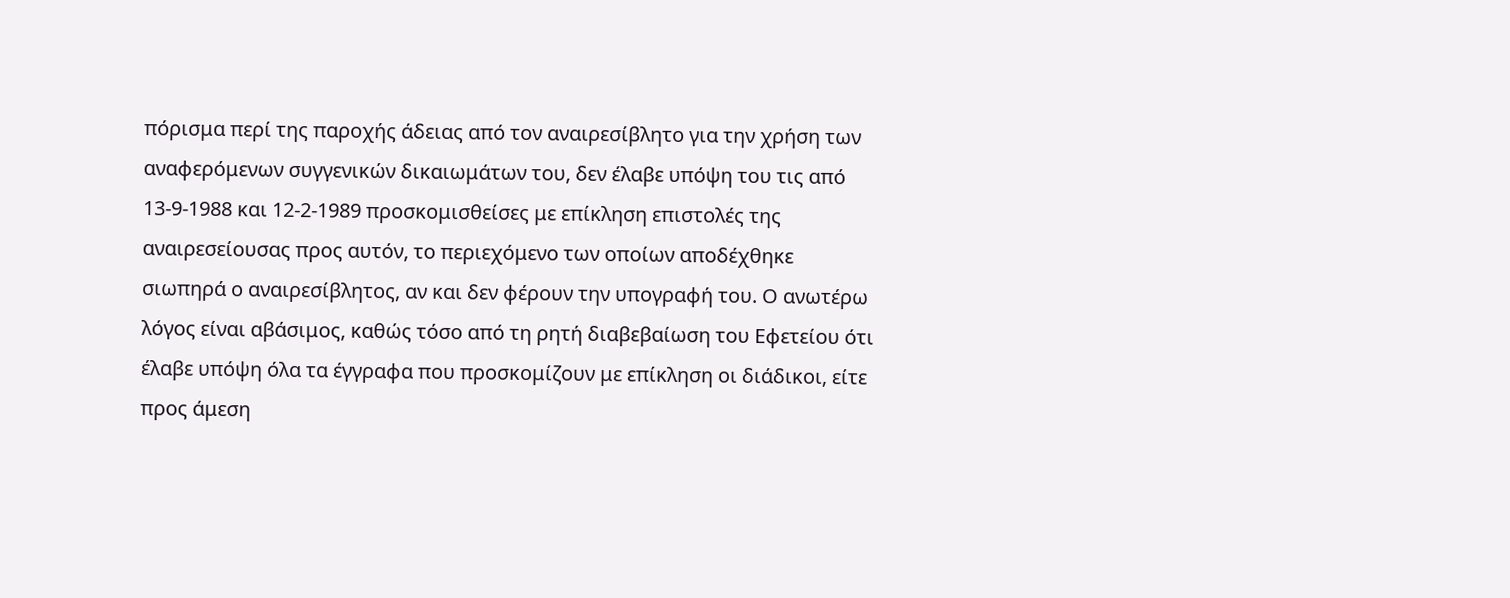πόρισμα περί της παροχής άδειας από τον αναιρεσίβλητο για την χρήση των αναφερόμενων συγγενικών δικαιωμάτων του, δεν έλαβε υπόψη του τις από 13-9-1988 και 12-2-1989 προσκομισθείσες με επίκληση επιστολές της αναιρεσείουσας προς αυτόν, το περιεχόμενο των οποίων αποδέχθηκε σιωπηρά ο αναιρεσίβλητος, αν και δεν φέρουν την υπογραφή του. Ο ανωτέρω λόγος είναι αβάσιμος, καθώς τόσο από τη ρητή διαβεβαίωση του Εφετείου ότι έλαβε υπόψη όλα τα έγγραφα που προσκομίζουν με επίκληση οι διάδικοι, είτε προς άμεση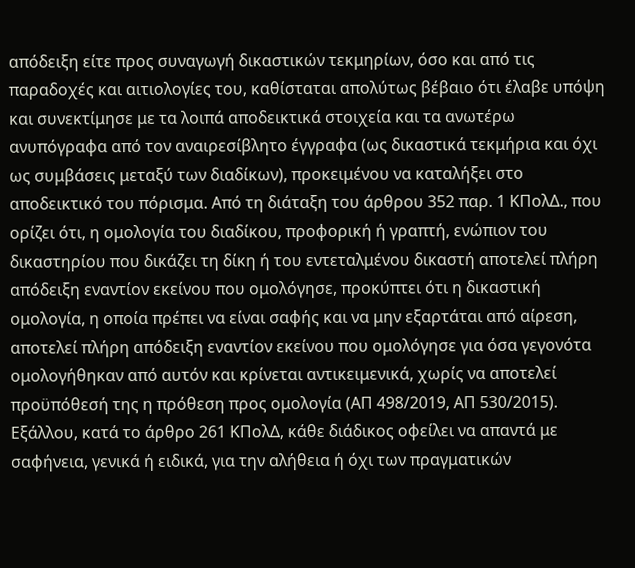απόδειξη είτε προς συναγωγή δικαστικών τεκμηρίων, όσο και από τις παραδοχές και αιτιολογίες του, καθίσταται απολύτως βέβαιο ότι έλαβε υπόψη και συνεκτίμησε με τα λοιπά αποδεικτικά στοιχεία και τα ανωτέρω ανυπόγραφα από τον αναιρεσίβλητο έγγραφα (ως δικαστικά τεκμήρια και όχι ως συμβάσεις μεταξύ των διαδίκων), προκειμένου να καταλήξει στο αποδεικτικό του πόρισμα. Από τη διάταξη του άρθρου 352 παρ. 1 ΚΠολΔ., που ορίζει ότι, η ομολογία του διαδίκου, προφορική ή γραπτή, ενώπιον του δικαστηρίου που δικάζει τη δίκη ή του εντεταλμένου δικαστή αποτελεί πλήρη απόδειξη εναντίον εκείνου που ομολόγησε, προκύπτει ότι η δικαστική ομολογία, η οποία πρέπει να είναι σαφής και να μην εξαρτάται από αίρεση, αποτελεί πλήρη απόδειξη εναντίον εκείνου που ομολόγησε για όσα γεγονότα ομολογήθηκαν από αυτόν και κρίνεται αντικειμενικά, χωρίς να αποτελεί προϋπόθεσή της η πρόθεση προς ομολογία (ΑΠ 498/2019, ΑΠ 530/2015). Εξάλλου, κατά το άρθρο 261 ΚΠολΔ, κάθε διάδικος οφείλει να απαντά με σαφήνεια, γενικά ή ειδικά, για την αλήθεια ή όχι των πραγματικών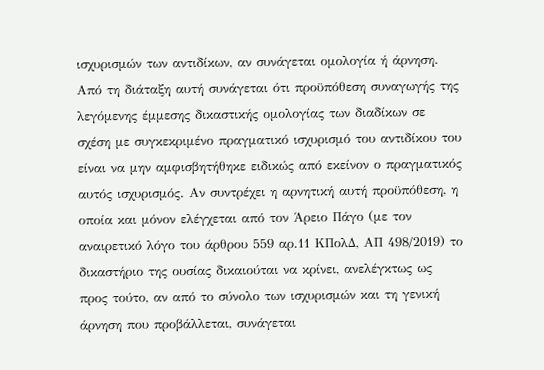ισχυρισμών των αντιδίκων, αν συνάγεται ομολογία ή άρνηση. Από τη διάταξη αυτή συνάγεται ότι προϋπόθεση συναγωγής της λεγόμενης έμμεσης δικαστικής ομολογίας των διαδίκων σε σχέση με συγκεκριμένο πραγματικό ισχυρισμό του αντιδίκου του είναι να μην αμφισβητήθηκε ειδικώς από εκείνον ο πραγματικός αυτός ισχυρισμός. Αν συντρέχει η αρνητική αυτή προϋπόθεση, η οποία και μόνον ελέγχεται από τον Άρειο Πάγο (με τον αναιρετικό λόγο του άρθρου 559 αρ.11 ΚΠολΔ, ΑΠ 498/2019) το δικαστήριο της ουσίας δικαιούται να κρίνει, ανελέγκτως ως προς τούτο, αν από το σύνολο των ισχυρισμών και τη γενική άρνηση που προβάλλεται, συνάγεται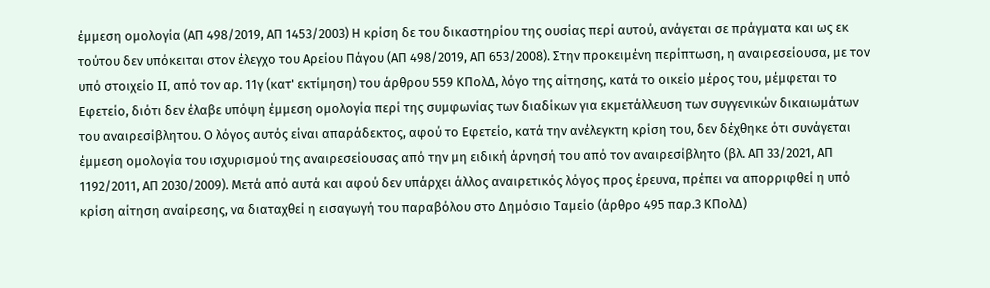έμμεση ομολογία (ΑΠ 498/2019, ΑΠ 1453/2003) Η κρίση δε του δικαστηρίου της ουσίας περί αυτού, ανάγεται σε πράγματα και ως εκ τούτου δεν υπόκειται στον έλεγχο του Αρείου Πάγου (ΑΠ 498/2019, ΑΠ 653/2008). Στην προκειμένη περίπτωση, η αναιρεσείουσα, με τον υπό στοιχείο II, από τον αρ. 11γ (κατ' εκτίμηση) του άρθρου 559 ΚΠολΔ, λόγο της αίτησης, κατά το οικείο μέρος του, μέμφεται το Εφετείο, διότι δεν έλαβε υπόψη έμμεση ομολογία περί της συμφωνίας των διαδίκων για εκμετάλλευση των συγγενικών δικαιωμάτων του αναιρεσίβλητου. Ο λόγος αυτός είναι απαράδεκτος, αφού το Εφετείο, κατά την ανέλεγκτη κρίση του, δεν δέχθηκε ότι συνάγεται έμμεση ομολογία του ισχυρισμού της αναιρεσείουσας από την μη ειδική άρνησή του από τον αναιρεσίβλητο (βλ. ΑΠ 33/2021, ΑΠ 1192/2011, ΑΠ 2030/2009). Μετά από αυτά και αφού δεν υπάρχει άλλος αναιρετικός λόγος προς έρευνα, πρέπει να απορριφθεί η υπό κρίση αίτηση αναίρεσης, να διαταχθεί η εισαγωγή του παραβόλου στο Δημόσιο Ταμείο (άρθρο 495 παρ.3 ΚΠολΔ)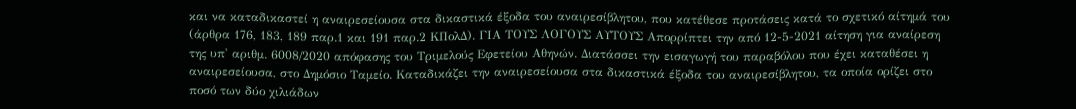και να καταδικαστεί η αναιρεσείουσα στα δικαστικά έξοδα του αναιρεσίβλητου, που κατέθεσε προτάσεις κατά το σχετικό αίτημά του (άρθρα 176, 183, 189 παρ.1 και 191 παρ.2 ΚΠολΔ). ΓΙΑ ΤΟΥΣ ΛΟΓΟΥΣ ΑΥΤΟΥΣ Απορρίπτει την από 12-5-2021 αίτηση για αναίρεση της υπ' αριθμ. 6008/2020 απόφασης του Τριμελούς Εφετείου Αθηνών. Διατάσσει την εισαγωγή του παραβόλου που έχει καταθέσει η αναιρεσείουσα, στο Δημόσιο Ταμείο. Καταδικάζει την αναιρεσείουσα στα δικαστικά έξοδα του αναιρεσίβλητου, τα οποία ορίζει στο ποσό των δύο χιλιάδων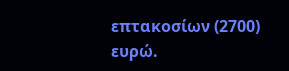επτακοσίων (2700) ευρώ.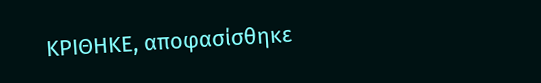ΚΡΙΘΗΚΕ, αποφασίσθηκε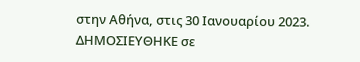στην Αθήνα, στις 30 Ιανουαρίου 2023. ΔΗΜΟΣΙΕΥΘΗΚΕ σε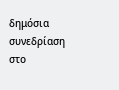δημόσια συνεδρίαση στο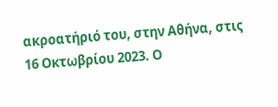ακροατήριό του, στην Αθήνα, στις 16 Οκτωβρίου 2023. Ο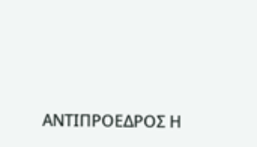ΑΝΤΙΠΡΟΕΔΡΟΣ Η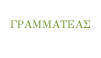ΓΡΑΜΜΑΤΕΑΣ